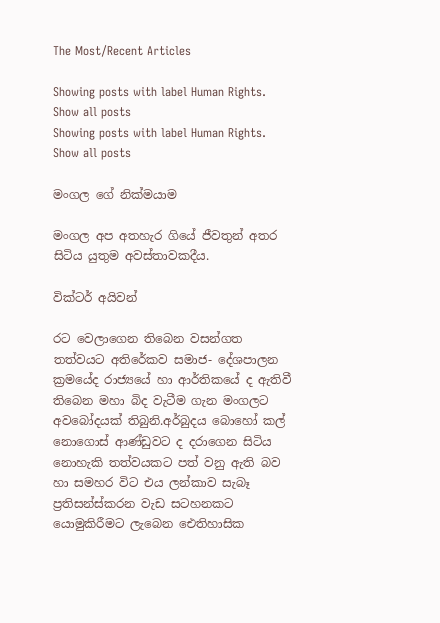The Most/Recent Articles

Showing posts with label Human Rights. Show all posts
Showing posts with label Human Rights. Show all posts

මංගල ගේ නික්මයාම

මංගල අප අතහැර ගියේ ජීවතුන් අතර සිටිය යුතුම අවස්තාවකදීය.

වික්ටර් අයිවන්

රට වෙලාගෙන තිබෙන වසන්ගත තත්වයට අතිරේකව සමාජ- දේශපාලන ක්‍රමයේද රාජ්‍යයේ හා ආර්තිකයේ ද ඇතිවී තිබෙන මහා බිද වැටීම ගැන මංගලට අවබෝදයක් තිබුනි.අර්බුදය බොහෝ කල් නොගොස් ආණ්ඩුවට ද දරාගෙන සිටිය නොහැකි තත්වයකට පත් වනු ඇති බව හා සමහර විට එය ලන්කාව සැබෑ ප්‍රතිසන්ස්කරන වැඩ සටහනකට යොමුකිරීමට ලැබෙන ඓතිහාසික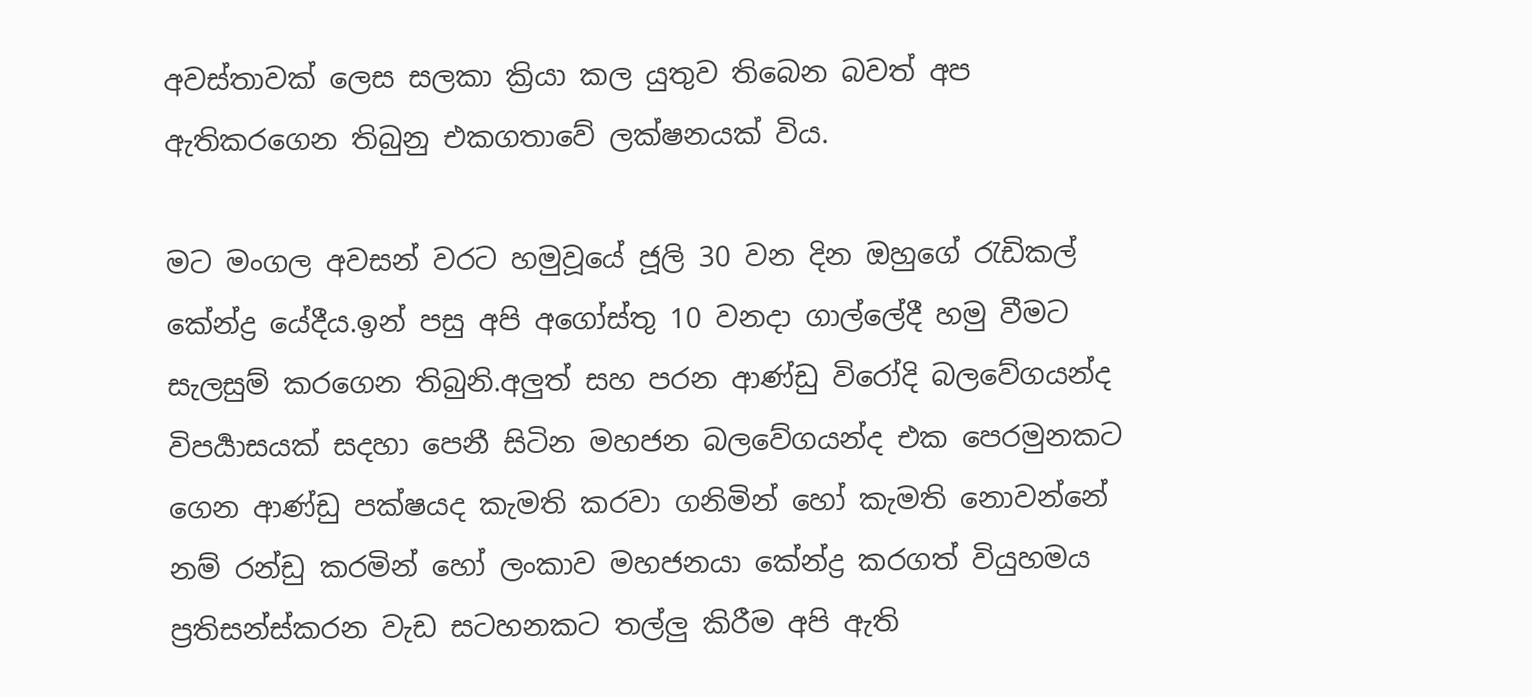අවස්තාවක් ලෙස සලකා ක්‍රියා කල යුතුව තිබෙන බවත් අප ඇතිකරගෙන තිබුනු එකගතාවේ ලක්ෂනයක් විය.

මට මංගල අවසන් වරට හමුවූයේ ජූලි 30 වන දින ඔහුගේ රැඩිකල් කේන්ද්‍ර ‍යේදීය.ඉන් පසු අපි අගෝස්තු 10 වනදා ගාල්ලේදී හමු වීමට සැලසුම් කරගෙන තිබුනි.අලුත් සහ පරන ආණ්ඩු විරෝදි බලවේගයන්ද විපර්‍යාසයක් සදහා පෙනී සිටින මහජන බලවේගයන්ද එක පෙරමුනකට ගෙන ආණ්ඩු පක්ෂයද කැමති කරවා ගනිමින් හෝ කැමති නොවන්නේ නම් රන්ඩු කරමින් හෝ ලංකාව මහජනයා කේන්ද්‍ර කරගත් වියුහමය ප්‍රතිසන්ස්කරන වැඩ සටහනකට තල්ලු කිරීම අපි ඇති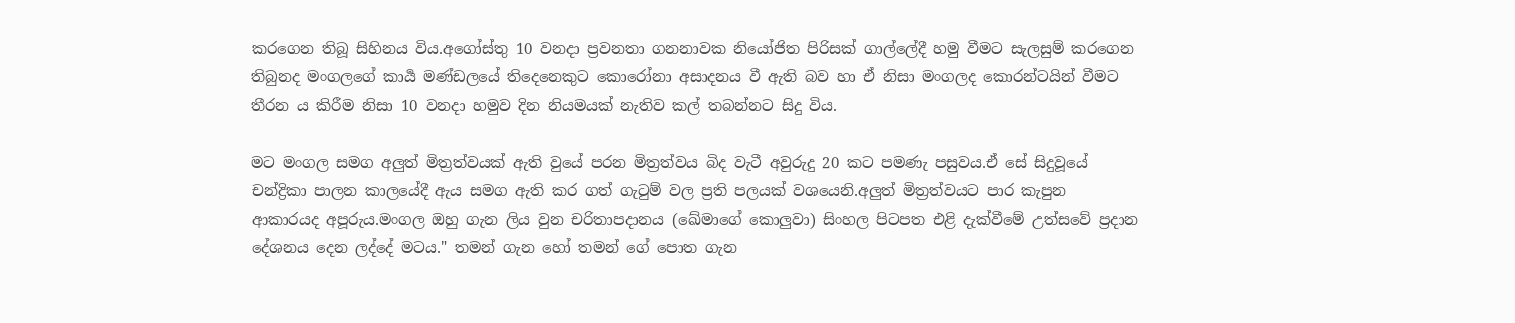කරගෙන තිබූ සිහිනය විය.අගෝස්තු 10 වනදා ප්‍රවනතා ගනනාවක නියෝජිත පිරිසක් ගාල්ලේදී හමු වීමට සැලසුම් කරගෙන තිබුනද මංගලගේ කාර්‍ය මණ්ඩලයේ තිදෙනෙකුට කොරෝනා අසාදනය වී ඇති බව හා ඒ නිසා මංගලද කොරන්ටයින් වීමට තීරන ය කිරීම නිසා 10 වනදා හමුව දින නියමයක් නැතිව කල් තබන්නට සිදු විය.

මට මංගල සමග අලුත් මිත්‍රත්වයක් ඇති වුයේ පරන මිත්‍රත්වය බිද වැටී අවුරුදු 20 කට පමණැ පසුවය.ඒ සේ සිදුවූයේ චන්ද්‍රිකා පාලන කාලයේදී ඇය සමග ඇති කර ගත් ගැටුම් වල ප්‍රති පලයක් වශයෙනි.අලුත් මිත්‍රත්වයට පාර කැපුන ආකාරයද අපූරුය.මංගල ඔහු ගැන ලිය වුන චරිතාපදානය (ඛේමාගේ කොලුවා) සිංහල පිටපත එළි දැක්වීමේ උත්සවේ ප්‍රදාන දේශනය දෙන ලද්දේ මටය." තමන් ගැන හෝ තමන් ගේ පොත ගැන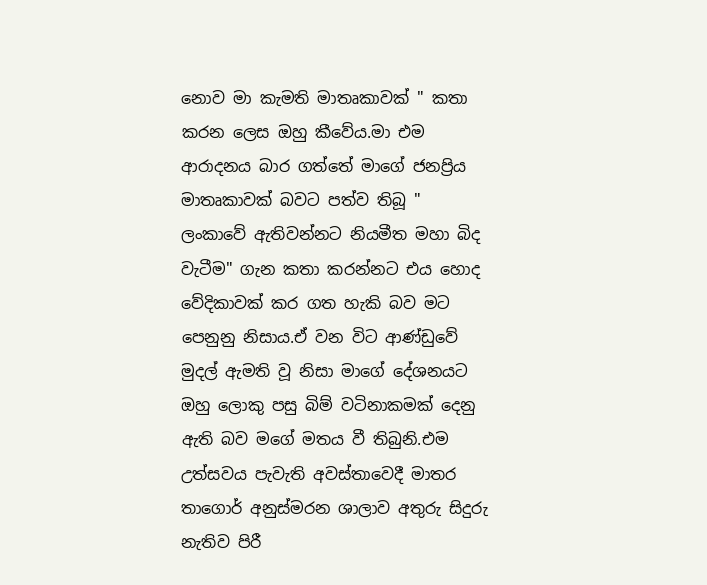නොව මා කැමති මාතෘකාවක් " කතා කරන ලෙස ඔහු කීවේය.මා එම ආරාදනය බාර ගත්තේ මාගේ ජනප්‍රිය මාතෘකාවක් බවට පත්ව තිබූ " ලංකාවේ ඇතිවන්නට නියමීත මහා බිද වැටීම" ගැන කතා කරන්නට එය හොද වේදිකාවක් කර ගත හැකි බව මට පෙනුනු නිසාය.ඒ වන විට ආණ්ඩුවේ මුදල් ඇමති වූ නිසා මාගේ දේශනයට ඔහු ලොකු පසු බිම් වටිනාකමක් දෙනු ඇති බව මගේ මතය වී තිබුනි.එම උත්සවය පැවැති අවස්තාවෙදී මාතර තාගොර් අනුස්මරන ශාලාව අතුරු සිදුරු නැතිව පිරී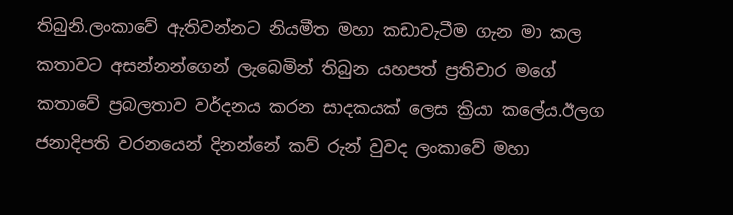තිබුනි.ලංකාවේ ඇතිවන්නට නියමීත මහා කඩාවැටීම ගැන මා කල කතාවට අසන්නන්ගෙන් ලැබෙමින් තිබුන යහපත් ප්‍රතිචාර මගේ කතාවේ ප්‍රබලතාව වර්දනය කරන සාදකයක් ලෙස ක්‍රියා කලේය.ඊලග ජනාදිපති වරනයෙන් දිනන්නේ කව් රුන් වුවද ලංකාවේ මහා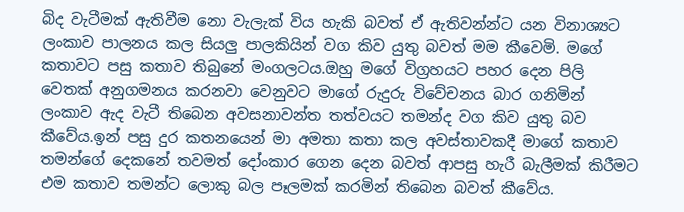බිද වැටීමක් ඇතිවීම නො වැලැක් විය හැකි බවත් ඒ ඇතිවන්න්ට යන විනාශ්‍යට ලංකාව පාලනය කල සියලු පාලකියින් වග කිව යුතු බවත් මම කීවෙමි. මගේ කතාවට පසු කතාව තිබුනේ මංගලටය.ඔහු මගේ විග්‍රහයට පහර දෙන පිලි වෙතක් අනුගමනය කරනවා වෙනුවට මාගේ රුදුරු විවේචනය බාර ගනිමින් ලංකාව ඇද වැටී තිබෙන අවසනාවන්ත තත්වයට තමන්ද වග කිව යුතු බව කීවේය.ඉන් පසු දුර කතනයෙන් මා අමතා කතා කල අවස්තාවකදී මාගේ කතාව තමන්ගේ දෙකනේ තවමත් දෝංකාර ගෙන දෙන බවත් ආපසු හැරී බැලීමක් කිරීමට එම කතාව තමන්ට ලොකු බල පෑලමක් කරමින් තිබෙන බවත් කීවේය.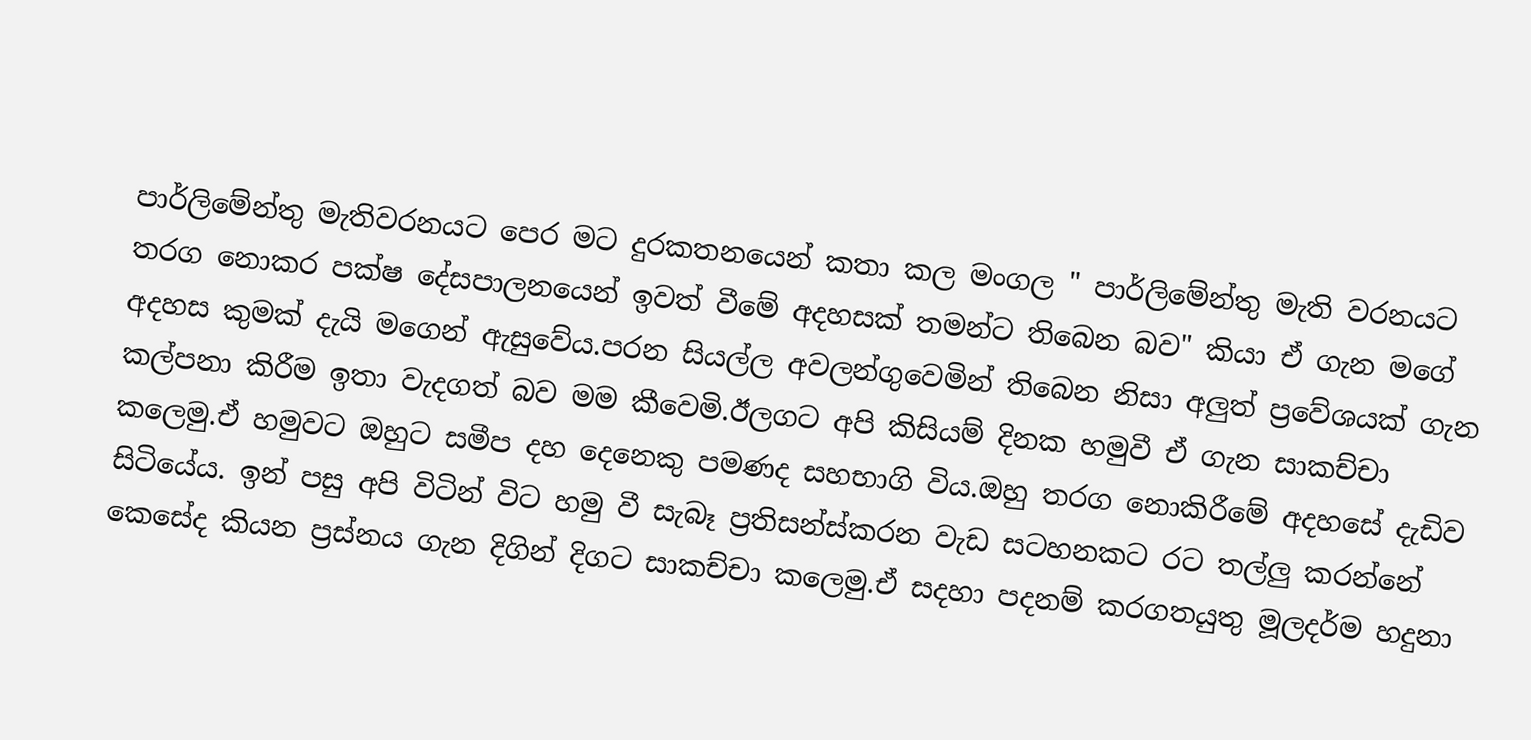පාර්ලිමේන්තු මැතිවරනයට පෙර මට දුරකතනයෙන් කතා කල මංගල " පාර්ලිමේන්තු මැති වරනයට තරග නොකර පක්ෂ දේසපාලනයෙන් ඉවත් වීමේ අදහසක් තමන්ට තිබෙන බව" කියා ඒ ගැන මගේ අදහස කුමක් දැයි මගෙන් ඇසුවේය.පරන සියල්ල අවලන්ගුවෙමින් තිබෙන නිසා අලුත් ප්‍රවේශයක් ගැන කල්පනා කිරීම ඉතා වැදගත් බව මම කීවෙමි.ඊලගට අපි කිසියම් දිනක හමුවී ඒ ගැන සාකච්චා කලෙමු.ඒ හමුවට ඔහුට සමීප දහ දෙනෙකු පමණද සහභාගි විය.ඔහු තරග නොකිරීමේ අදහසේ දැඩිව සිටියේය. ඉන් පසු අපි විටින් විට හමු වී සැබෑ ප්‍රතිසන්ස්කරන වැඩ සටහනකට රට තල්ලු කරන්නේ කෙසේද කියන ප්‍රස්නය ගැන දිගින් දිගට සාකච්චා කලෙමු.ඒ සදහා පදනම් කරගතයුතු මූලදර්ම හදුනා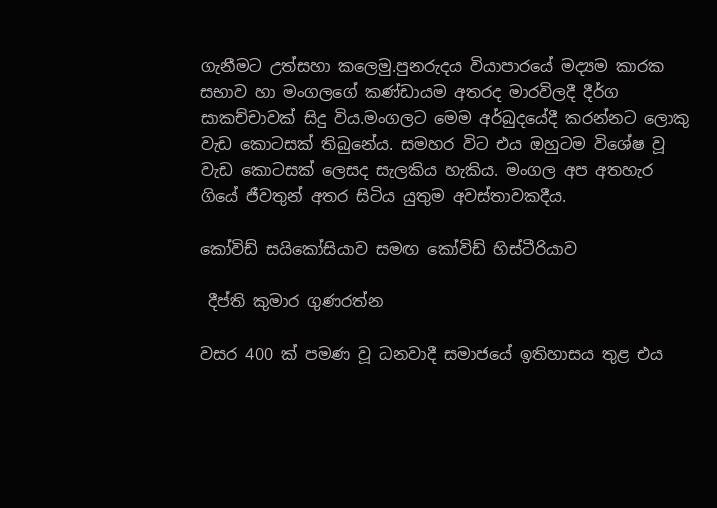ගැනීමට උත්සහා කලෙමු.පුනරුදය වියාපාරයේ මද්‍යම කාරක සභාව හා මංගලගේ කණ්ඩායම අතරද මාරවිලදී දීර්ග සාකච්චාවක් සිදු විය.මංගලට මෙම අර්බුදයේදී කරන්නට ලොකු වැඩ කොටසක් තිබුනේය. සමහර විට එය ඔහුටම විශේෂ වූ වැඩ කොටසක් ලෙසද සැලකිය හැකිය. මංගල අප අතහැර ගියේ ජීවතුන් අතර සිටිය යුතුම අවස්තාවකදීය.

කෝවිඩ් සයිකෝසියාව සමඟ කෝවිඩ් හිස්ටීරියාව

 දීප්ති කුමාර ගුණරත්න

වසර 400 ක් පමණ වූ ධනවාදී සමාජයේ ඉතිහාසය තුළ එය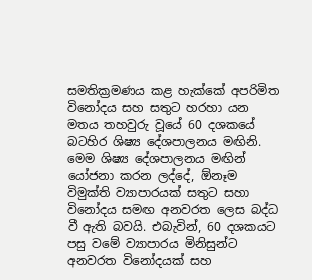සමතික්‍රමණය කළ හැක්කේ අපරිමිත විනෝදය සහ සතුට හරහා යන මතය තහවුරු වූයේ 60 දශකයේ බටහිර ශිෂ්‍ය දේශපාලනය මඟිනි. මෙම ශිෂ්‍ය දේශපාලනය මඟින් යෝජනා කරන ලද්දේ, ඕනෑම විමුක්ති ව්‍යාපාරයක් සතුට සහා විනෝදය සමඟ අනවරත ලෙස බද්ධ වී ඇති බවයි. එබැවින්, 60 දශකයට පසු වමේ ව්‍යාපාරය මිනිසුන්ට අනවරත විනෝදයක් සහ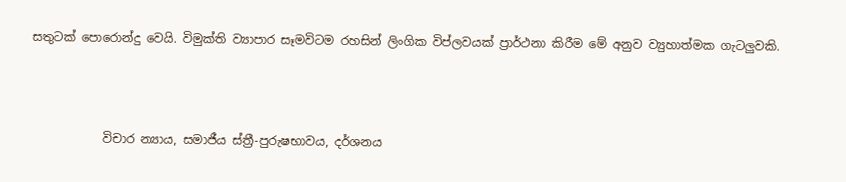සතුටක් පොරොන්දු වෙයි. විමුක්ති ව්‍යාපාර සෑමවිටම රහසින් ලිංගික විප්ලවයක් ප්‍රාර්ථනා කිරීම මේ අනුව ව්‍යුහාත්මක ගැටලුවකි.



            විචාර න්‍යාය, සමාජීය ස්ත්‍රී-පුරුෂභාවය, දර්ශනය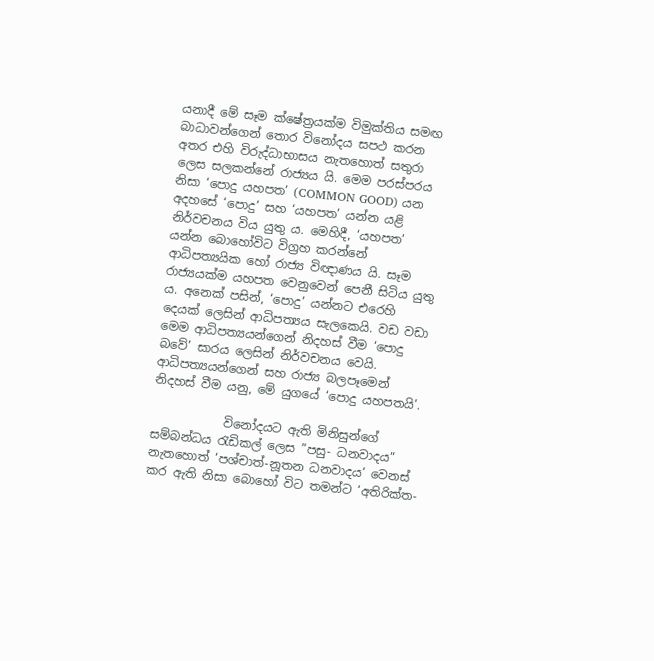යනාදී මේ සෑම ක්ෂේත්‍රයක්ම විමුක්තිය සමඟ බාධාවන්ගෙන් තොර විනෝදය සපථ කරන අතර එහි විරුද්ධාභාසය නැතහොත් සතුරා ලෙස සලකන්නේ රාජ්‍යය යි. මෙම පරස්පරය නිසා ‘පොදු යහපත’ (COMMON GOOD) යන අදහසේ ‘පොදු’ සහ ‘යහපත’ යන්න යළි නිර්වචනය විය යුතු ය. මෙහිදී, ‘යහපත’ යන්න බොහෝවිට විග්‍රහ කරන්නේ ආධිපත්‍යයික හෝ රාජ්‍ය විඥාණය යි. සෑම රාජ්‍යයක්ම යහපත වෙනුවෙන් පෙනී සිටිය යුතු ය. අනෙක් පසින්, ‘පොදු’ යන්නට එරෙහි දෙයක් ලෙසින් ආධිපත්‍යය සැලකෙයි. වඩ වඩා මෙම ආධිපත්‍යයන්ගෙන් නිදහස් වීම ‘පොදු බවේ’ සාරය ලෙසින් නිර්වචනය වෙයි. ආධිපත්‍යයන්ගෙන් සහ රාජ්‍ය බලපෑමෙන් නිදහස් වීම යනු, මේ යුගයේ ‘පොදු යහපතයි’.

            විනෝදයට ඇති මිනිසුන්ගේ සම්බන්ධය රැඩිකල් ලෙස ”පසු- ධනවාදය” නැතහොත් ‘පශ්චාත්-නූතන ධනවාදය’ වෙනස් කර ඇති නිසා බොහෝ විට තමන්ට ‘අතිරික්ත-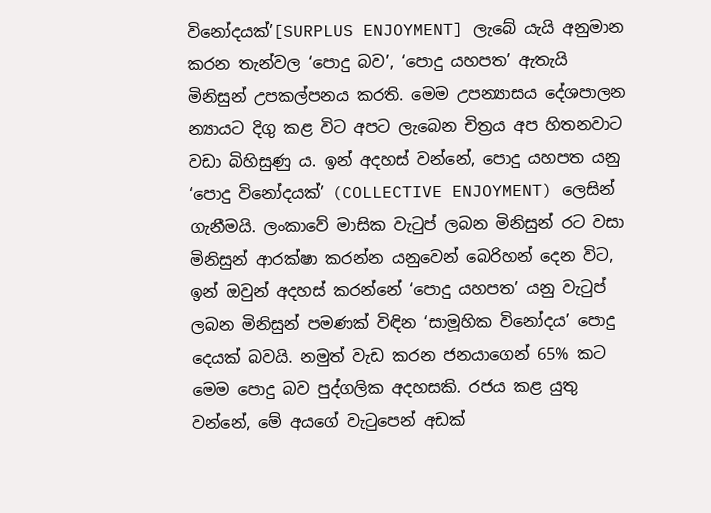විනෝදයක්’[SURPLUS ENJOYMENT] ලැබේ යැයි අනුමාන කරන තැන්වල ‘පොදු බව’, ‘පොදු යහපත’ ඇතැයි මිනිසුන් උපකල්පනය කරති. මෙම උපන්‍යාසය දේශපාලන න්‍යායට දිගු කළ විට අපට ලැබෙන චිත්‍රය අප හිතනවාට වඩා බිහිසුණු ය. ඉන් අදහස් වන්නේ, පොදු යහපත යනු ‘පොදු විනෝදයක්’ (COLLECTIVE ENJOYMENT) ලෙසින් ගැනීමයි. ලංකාවේ මාසික වැටුප් ලබන මිනිසුන් රට වසා මිනිසුන් ආරක්ෂා කරන්න යනුවෙන් බෙරිහන් දෙන විට, ඉන් ඔවුන් අදහස් කරන්නේ ‘පොදු යහපත’ යනු වැටුප් ලබන මිනිසුන් පමණක් විඳින ‘සාමූහික විනෝදය’ පොදු දෙයක් බවයි. නමුත් වැඩ කරන ජනයාගෙන් 65% කට මෙම පොදු බව පුද්ගලික අදහසකි. රජය කළ යුතු වන්නේ, මේ අයගේ වැටුපෙන් අඩක්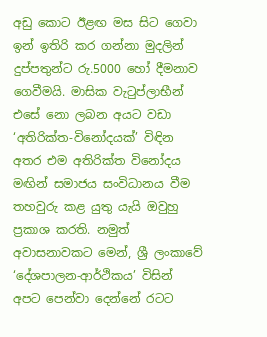අඩු කොට ඊළඟ මස සිට ගෙවා ඉන් ඉතිරි කර ගන්නා මුදලින් දුප්පතුන්ට රු.5000 හෝ දීමනාව ගෙවීමයි. මාසික වැටුප්ලාභීන් එසේ නො ලබන අයට වඩා ‘අතිරික්ත-විනෝදයක්’ විඳින අතර එම අතිරික්ත විනෝදය මඟින් සමාජය සංවිධානය වීම තහවුරු කළ යුතු යැයි ඔවුහු ප්‍රකාශ කරති. නමුත් අවාසනාවකට මෙන්, ශ්‍රී ලංකාවේ ‘දේශපාලන-ආර්ථිකය’ විසින් අපට පෙන්වා දෙන්නේ රටට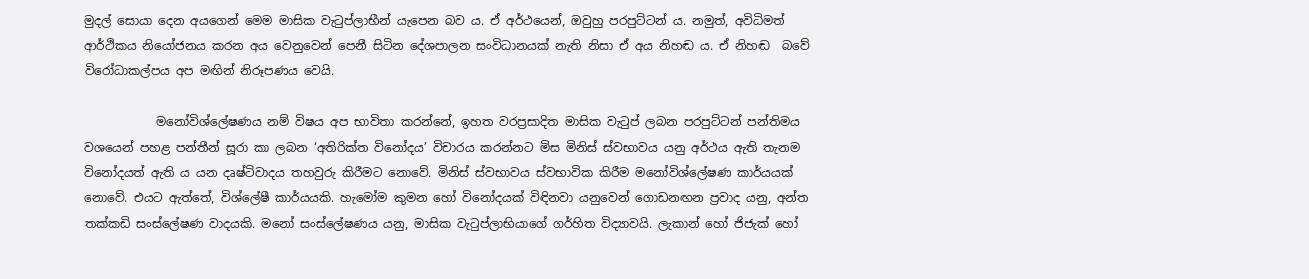මුදල් සොයා දෙන අයගෙන් මෙම මාසික වැටුප්ලාභීන් යැපෙන බව ය. ඒ අර්ථයෙන්, ඔවුහු පරපුට්ටන් ය. නමුත්, අවිධිමත් ආර්ථිකය නියෝජනය කරන අය වෙනුවෙන් පෙනී සිටින දේශපාලන සංවිධානයක් නැති නිසා ඒ අය නිහඬ ය. ඒ නිහඬ  බවේ විරෝධාකල්පය අප මඟින් නිරූපණය වෙයි.

            මනෝවිශ්ලේෂණය නම් විෂය අප භාවිතා කරන්නේ, ඉහත වරප්‍රසාදිත මාසික වැටුප් ලබන පරපුට්ටන් පන්තිමය වශයෙන් පහළ පන්තීන් සූරා කා ලබන ‘අතිරික්ත විනෝදය’ විචාරය කරන්නට මිස මිනිස් ස්වභාවය යනු අර්ථය ඇති තැනම විනෝදයත් ඇති ය යන දෘෂ්ටිවාදය තහවුරු කිරීමට නොවේ. මිනිස් ස්වභාවය ස්වභාවික කිරීම මනෝවිශ්ලේෂණ කාර්යයක් නොවේ. එයට ඇත්තේ, විශ්ලේෂී කාර්යයකි. හැමෝම කුමන හෝ විනෝදයක් විඳිනවා යනුවෙන් ගොඩනඟන ප්‍රවාද යනු, අන්ත තක්කඩි සංස්ලේෂණ වාදයකි. මනෝ සංස්ලේෂණය යනු, මාසික වැටුප්ලාභියාගේ ගර්හිත විද්‍යාවයි. ලැකාන් හෝ ජිජැක් හෝ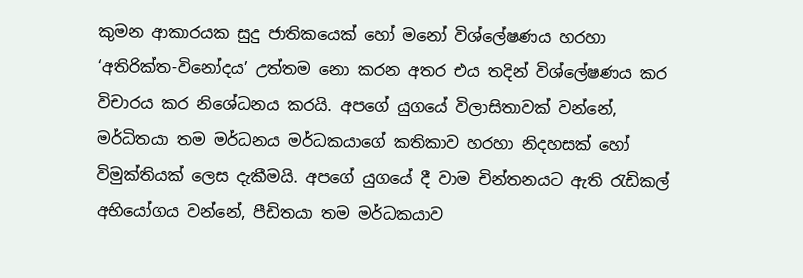කුමන ආකාරයක සුදු ජාතිකයෙක් හෝ මනෝ විශ්ලේෂණය හරහා ‘අතිරික්ත-විනෝදය’ උත්තම නො කරන අතර එය තදින් විශ්ලේෂණය කර විචාරය කර නිශේධනය කරයි. අපගේ යුගයේ විලාසිතාවක් වන්නේ, මර්ධිතයා තම මර්ධනය මර්ධකයාගේ කතිකාව හරහා නිදහසක් හෝ විමුක්තියක් ලෙස දැකීමයි. අපගේ යුගයේ දී වාම චින්තනයට ඇති රැඩිකල් අභියෝගය වන්නේ, පීඩිතයා තම මර්ධකයාව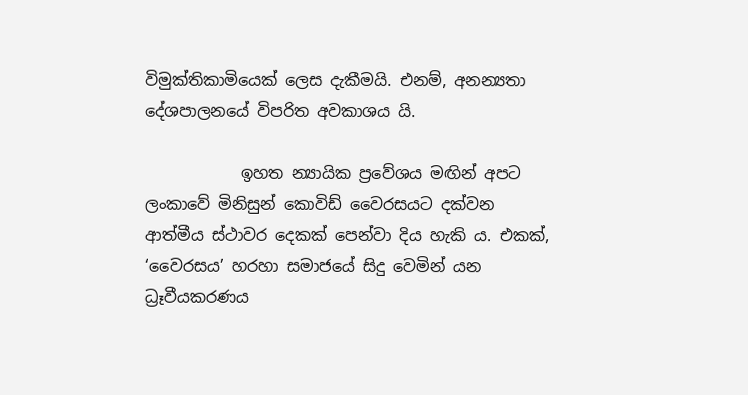විමුක්තිකාමියෙක් ලෙස දැකීමයි. එනම්, අනන්‍යතා දේශපාලනයේ විපරිත අවකාශය යි.

            ඉහත න්‍යායික ප්‍රවේශය මඟින් අපට ලංකාවේ මිනිසුන් කොවිඩ් වෛරසයට දක්වන ආත්මීය ස්ථාවර දෙකක් පෙන්වා දිය හැකි ය. එකක්, ‘වෛරසය’ හරහා සමාජයේ සිදු වෙමින් යන ධ්‍රෑවීයකරණය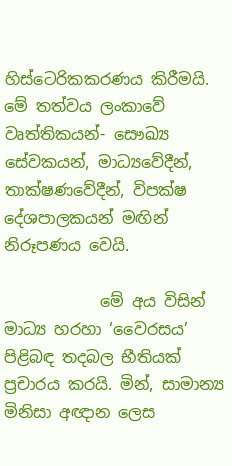හිස්ටෙරිකකරණය කිරීමයි. මේ තත්වය ලංකාවේ වෘත්තිකයන්- සෞඛ්‍ය සේවකයන්, මාධ්‍යවේදීන්, තාක්ෂණවේදීන්, විපක්ෂ දේශපාලකයන් මඟින් නිරූපණය වෙයි.

            මේ අය විසින් මාධ්‍ය හරහා ‘වෛරසය’ පිළිබඳ තදබල භීතියක් ප්‍රචාරය කරයි. මින්, සාමාන්‍ය මිනිසා අඥාන ලෙස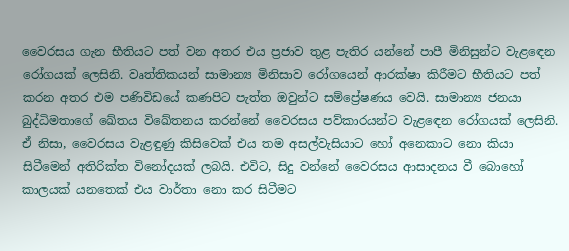වෛරසය ගැන භීතියට පත් වන අතර එය ප්‍රජාව තුළ පැතිර යන්නේ පාපී මිනිසුන්ට වැළඳෙන රෝගයක් ලෙසිනි. වෘත්තිකයන් සාමාන්‍ය මිනිසාව රෝගයෙන් ආරක්ෂා කිරීමට භීතියට පත් කරන අතර එම පණිවිඩයේ කණපිට පැත්ත ඔවුන්ට සම්ප්‍රේෂණය වෙයි. සාමාන්‍ය ජනයා බුද්ධිමතාගේ ඛේතය විඛේතනය කරන්නේ වෛරසය පව්කාරයන්ට වැළඳෙන රෝගයක් ලෙසිනි. ඒ නිසා, වෛරසය වැළඳුණු කිසිවෙක් එය තම අසල්වැසියාට හෝ අනෙකාට නො කියා සිටීමෙන් අතිරික්ත විනෝදයක් ලබයි. එවිට, සිදු වන්නේ වෛරසය ආසාදනය වී බොහෝ කාලයක් යනතෙක් එය වාර්තා නො කර සිටීමට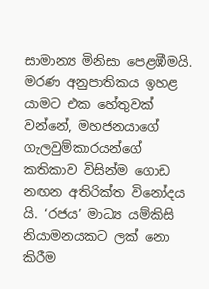සාමාන්‍ය මිනිසා පෙළඹීමයි. මරණ අනුපාතිකය ඉහළ යාමට එක හේතුවක් වන්නේ, මහජනයාගේ ගැලවුම්කාරයන්ගේ කතිකාව විසින්ම ගොඩ නඟන අතිරික්ත විනෝදය යි. ‘රජය’ මාධ්‍ය යම්කිසි නියාමනයකට ලක් නො කිරීම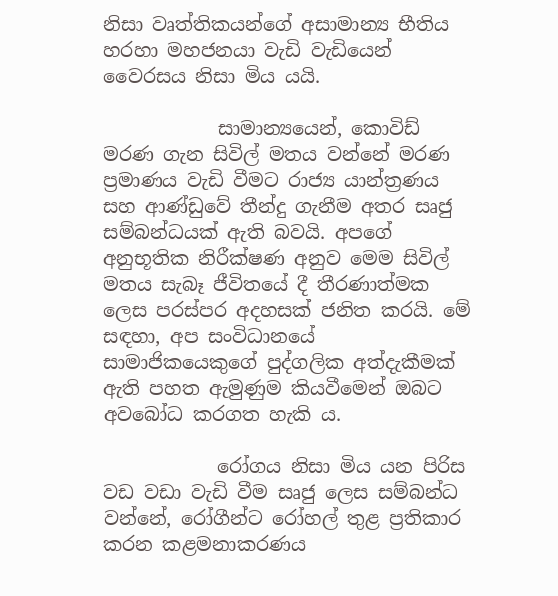නිසා වෘත්තිකයන්ගේ අසාමාන්‍ය භීතිය හරහා මහජනයා වැඩි වැඩියෙන් වෛරසය නිසා මිය යයි.

            සාමාන්‍යයෙන්, කොවිඩ් මරණ ගැන සිවිල් මතය වන්නේ මරණ ප්‍රමාණය වැඩි වීමට රාජ්‍ය යාන්ත්‍රණය සහ ආණ්ඩුවේ තීන්දු ගැනීම අතර සෘජු සම්බන්ධයක් ඇති බවයි. අපගේ අනුභූතික නිරීක්ෂණ අනුව මෙම සිවිල් මතය සැබෑ ජීවිතයේ දී තීරණාත්මක ලෙස පරස්පර අදහසක් ජනිත කරයි. මේ සඳහා, අප සංවිධානයේ සාමාජිකයෙකුගේ පුද්ගලික අත්දැකීමක් ඇති පහත ඇමුණුම කියවීමෙන් ඔබට අවබෝධ කරගත හැකි ය.

            රෝගය නිසා මිය යන පිරිස වඩ වඩා වැඩි වීම සෘජු ලෙස සම්බන්ධ වන්නේ, රෝගීන්ට රෝහල් තුළ ප්‍රතිකාර කරන කළමනාකරණය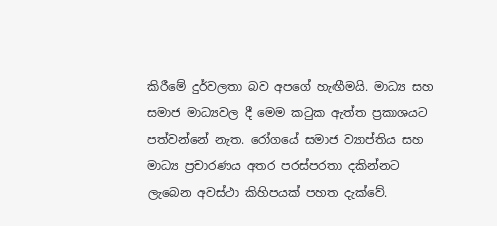කිරීමේ දුර්වලතා බව අපගේ හැඟීමයි. මාධ්‍ය සහ සමාජ මාධ්‍යවල දී මෙම කටුක ඇත්ත ප්‍රකාශයට පත්වන්නේ නැත. රෝගයේ සමාජ ව්‍යාප්තිය සහ මාධ්‍ය ප්‍රචාරණය අතර පරස්පරතා දකින්නට ලැබෙන අවස්ථා කිහිපයක් පහත දැක්වේ.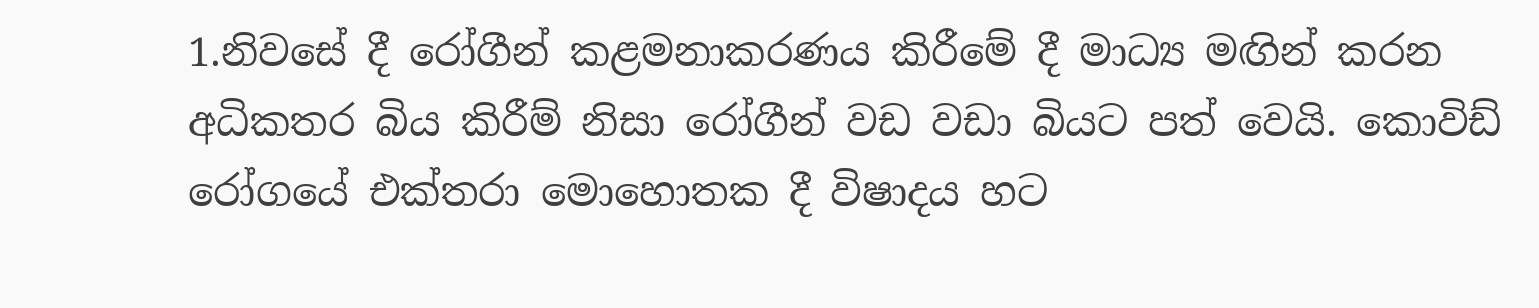1.නිවසේ දී රෝගීන් කළමනාකරණය කිරීමේ දී මාධ්‍ය මඟින් කරන අධිකතර බිය කිරීම් නිසා රෝගීන් වඩ වඩා බියට පත් වෙයි. කොවිඩ් රෝගයේ එක්තරා මොහොතක දී විෂාදය හට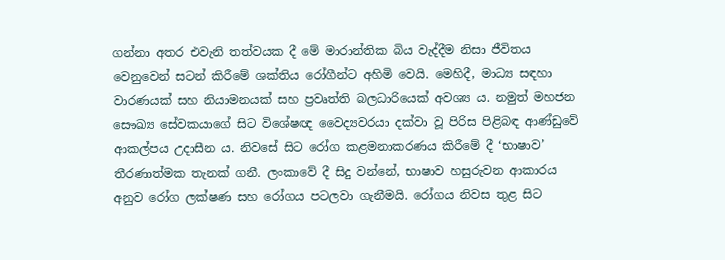ගන්නා අතර එවැනි තත්වයක දී මේ මාරාන්තික බිය වැද්දීම නිසා ජීවිතය වෙනුවෙන් සටන් කිරීමේ ශක්තිය රෝගීන්ට අහිමි වෙයි. මෙහිදී, මාධ්‍ය සඳහා වාරණයක් සහ නියාමනයක් සහ ප්‍රවෘත්ති බලධාරියෙක් අවශ්‍ය ය. නමුත් මහජන සෞඛ්‍ය සේවකයාගේ සිට විශේෂඥ වෛද්‍යවරයා දක්වා වූ පිරිස පිළිබඳ ආණ්ඩුවේ ආකල්පය උදාසීන ය. නිවසේ සිට රෝග කළමනාකරණය කිරීමේ දී ‘භාෂාව’ තීරණාත්මක තැනක් ගනී. ලංකාවේ දී සිදු වන්නේ, භාෂාව හසුරුවන ආකාරය අනුව රෝග ලක්ෂණ සහ රෝගය පටලවා ගැනීමයි. රෝගය නිවස තුළ සිට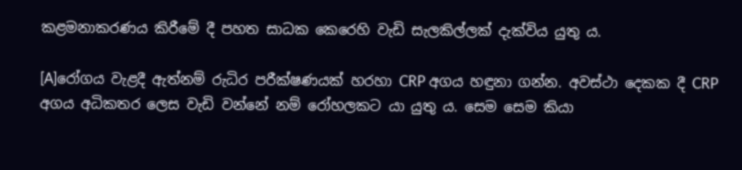කළමනාකරණය කිරීමේ දී පහත සාධක කෙරෙහි වැඩි සැලකිල්ලක් දැක්විය යුතු ය.

[A]රෝගය වැළදී ඇත්නම් රුධිර පරීක්ෂණයක් හරහා CRP අගය හඳුනා ගන්න. අවස්ථා දෙකක දී CRP අගය අධිකතර ලෙස වැඩි වන්නේ නම් රෝහලකට යා යුතු ය. සෙම සෙම කියා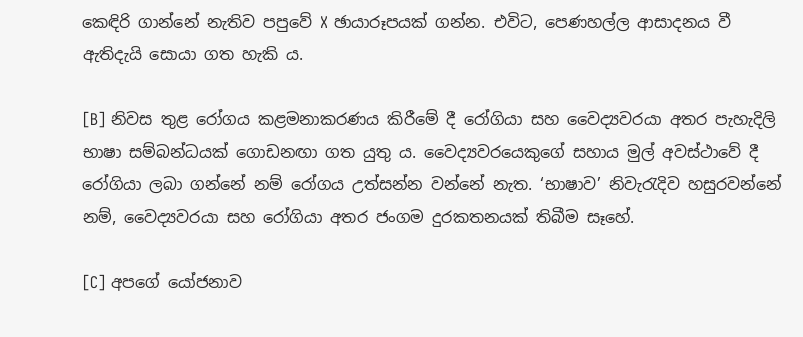කෙඳිරි ගාන්නේ නැතිව පපුවේ X ඡායාරූපයක් ගන්න. එවිට, පෙණහල්ල ආසාදනය වී ඇතිදැයි සොයා ගත හැකි ය.

[B] නිවස තුළ රෝගය කළමනාකරණය කිරීමේ දී රෝගියා සහ වෛද්‍යවරයා අතර පැහැදිලි භාෂා සම්බන්ධයක් ගොඩනඟා ගත යුතු ය. වෛද්‍යවරයෙකුගේ සහාය මුල් අවස්ථාවේ දී රෝගියා ලබා ගන්නේ නම් රෝගය උත්සන්න වන්නේ නැත. ‘භාෂාව’ නිවැරැදිව හසුරවන්නේ නම්, වෛද්‍යවරයා සහ රෝගියා අතර ජංගම දුරකතනයක් තිබීම සෑහේ.

[C] අපගේ යෝජනාව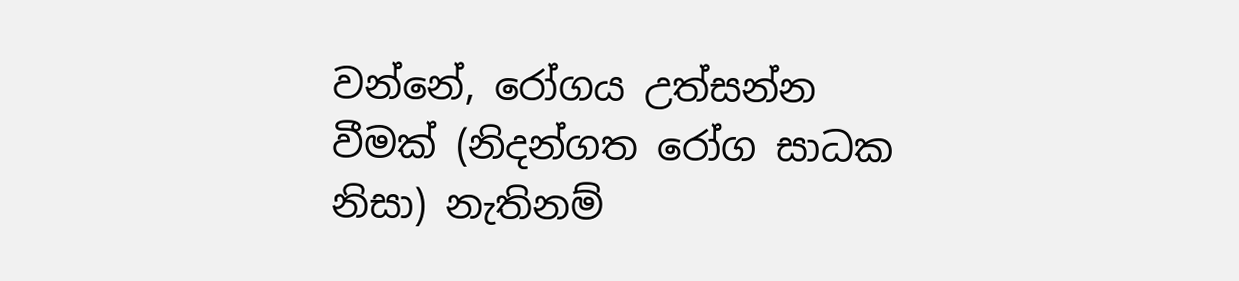වන්නේ, රෝගය උත්සන්න වීමක් (නිදන්ගත රෝග සාධක නිසා) නැතිනම්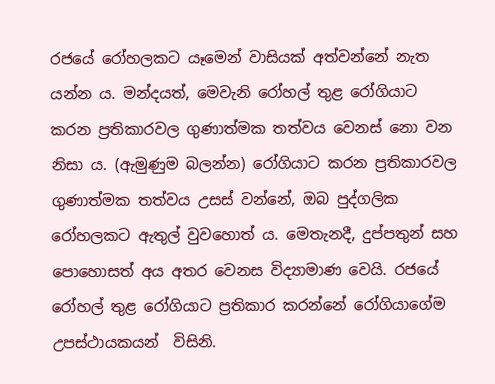රජයේ රෝහලකට යෑමෙන් වාසියක් අත්වන්නේ නැත යන්න ය. මන්දයත්, මෙවැනි රෝහල් තුළ රෝගියාට කරන ප්‍රතිකාරවල ගුණාත්මක තත්වය වෙනස් නො වන නිසා ය. (ඇමුණුම බලන්න) රෝගියාට කරන ප්‍රතිකාරවල ගුණාත්මක තත්වය උසස් වන්නේ, ඔබ පුද්ගලික රෝහලකට ඇතුල් වුවහොත් ය. මෙතැනදී, දුප්පතුන් සහ පොහොසත් අය අතර වෙනස විද්‍යාමාණ වෙයි. රජයේ රෝහල් තුළ රෝගියාට ප්‍රතිකාර කරන්නේ රෝගියාගේම උපස්ථායකයන්  විසිනි.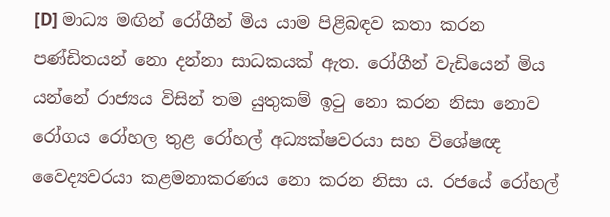[D] මාධ්‍ය මඟින් රෝගීන් මිය යාම පිළිබඳව කතා කරන පණ්ඩිතයන් නො දන්නා සාධකයක් ඇත. රෝගීන් වැඩියෙන් මිය යන්නේ රාජ්‍යය විසින් තම යුතුකම් ඉටු නො කරන නිසා නොව රෝගය රෝහල තුළ රෝහල් අධ්‍යක්ෂවරයා සහ විශේෂඥ වෛද්‍යවරයා කළමනාකරණය නො කරන නිසා ය. රජයේ රෝහල්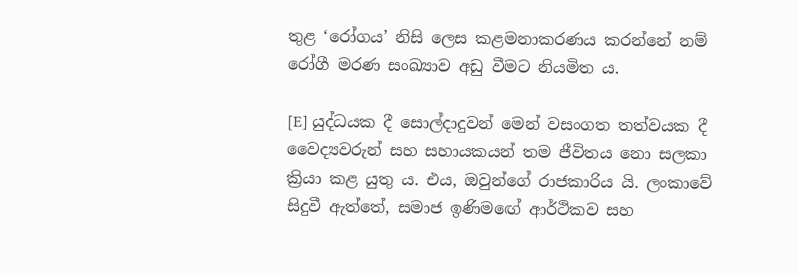තුළ ‘රෝගය’ නිසි ලෙස කළමනාකරණය කරන්නේ නම් රෝගී මරණ සංඛ්‍යාව අඩු වීමට නියමිත ය.

[E] යුද්ධයක දී සොල්දාදුවන් මෙන් වසංගත තත්වයක දී වෛද්‍යවරුන් සහ සහායකයන් තම ජීවිතය නො සලකා ක්‍රියා කළ යුතු ය. එය, ඔවුන්ගේ රාජකාරිය යි. ලංකාවේ සිදුවී ඇත්තේ, සමාජ ඉණිමඟේ ආර්ථිකව සහ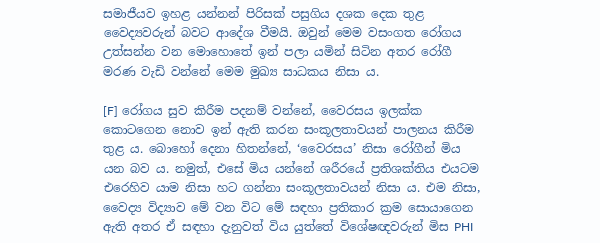සමාජීයව ඉහළ යන්නන් පිරිසක් පසුගිය දශක දෙක තුළ වෛද්‍යවරුන් බවට ආදේශ වීමයි. ඔවුන් මෙම වසංගත රෝගය උත්සන්න වන මොහොතේ ඉන් පලා යමින් සිටින අතර රෝගී මරණ වැඩි වන්නේ මෙම මුඛ්‍ය සාධකය නිසා ය.

[F] රෝගය සුව කිරීම පදනම් වන්නේ, වෛරසය ඉලක්ක කොටගෙන නොව ඉන් ඇති කරන සංකූලතාවයන් පාලනය කිරීම තුළ ය. බොහෝ දෙනා හිතන්නේ, ‘වෛරසය’ නිසා රෝගීන් මිය යන බව ය. නමුත්, එසේ මිය යන්නේ ශරීරයේ ප්‍රතිශක්තිය එයටම එරෙහිව යාම නිසා හට ගන්නා සංකූලතාවයන් නිසා ය. එම නිසා, වෛද්‍ය විද්‍යාව මේ වන විට මේ සඳහා ප්‍රතිකාර ක්‍රම සොයාගෙන ඇති අතර ඒ සඳහා දැනුවත් විය යුත්තේ විශේෂඥවරුන් මිස PHI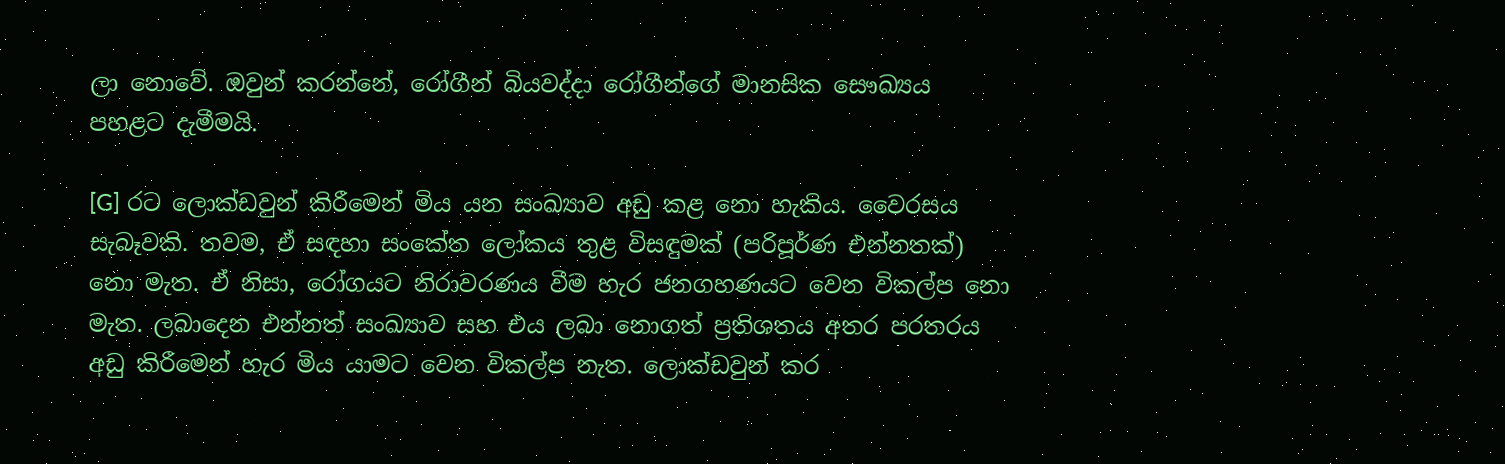ලා නොවේ. ඔවුන් කරන්නේ, රෝගීන් බියවද්දා රෝගීන්ගේ මානසික සෞඛ්‍යය පහළට දැමීමයි.

[G] රට ලොක්ඩවුන් කිරීමෙන් මිය යන සංඛ්‍යාව අඩු කළ නො හැකිය. වෛරසය සැබෑවකි. තවම, ඒ සඳහා සංකේත ලෝකය තුළ විසඳුමක් (පරිපූර්ණ එන්නතක්) නො මැත. ඒ නිසා, රෝගයට නිරාවරණය වීම හැර ජනගහණයට වෙන විකල්ප නො මැත. ලබාදෙන එන්නත් සංඛ්‍යාව සහ එය ලබා නොගත් ප්‍රතිශතය අතර පරතරය අඩු කිරීමෙන් හැර මිය යාමට වෙන විකල්ප නැත. ලොක්ඩවුන් කර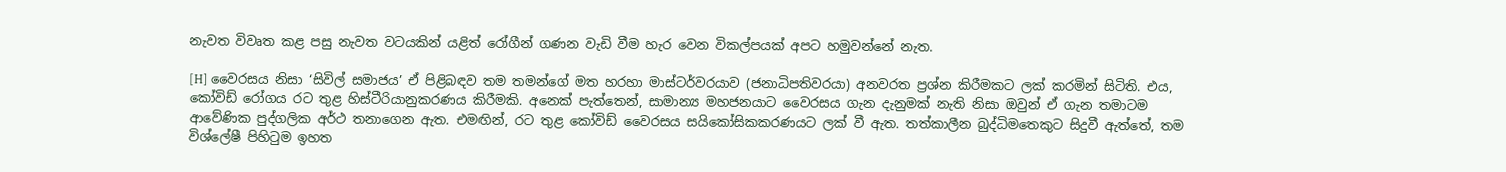නැවත විවෘත කළ පසු නැවත වටයකින් යළිත් රෝගීන් ගණන වැඩි වීම හැර වෙන විකල්පයක් අපට හමුවන්නේ නැත.

[H] වෛරසය නිසා ‘සිවිල් සමාජය’ ඒ පිළිබඳව තම තමන්ගේ මත හරහා මාස්ටර්වරයාව (ජනාධිපතිවරයා) අනවරත ප්‍රශ්න කිරීමකට ලක් කරමින් සිටිති. එය, කෝවිඩ් රෝගය රට තුළ හිස්ටීරියානුකරණය කිරීමකි. අනෙක් පැත්තෙන්, සාමාන්‍ය මහජනයාට වෛරසය ගැන දැනුමක් නැති නිසා ඔවුන් ඒ ගැන තමාටම ආවේණික පුද්ගලික අර්ථ තනාගෙන ඇත. එමඟින්, රට තුළ කෝවිඩ් වෛරසය සයිකෝසිකකරණයට ලක් වී ඇත. තත්කාලීන බුද්ධිමතෙකුට සිදුවී ඇත්තේ, තම විශ්ලේෂී පිහිටුම ඉහත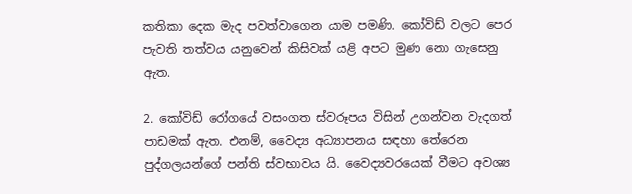කතිකා දෙක මැද පවත්වාගෙන යාම පමණි. කෝවිඩ් වලට පෙර පැවති තත්වය යනුවෙන් කිසිවක් යළි අපට මුණ නො ගැසෙනු ඇත.

2. කෝවිඩ් රෝගයේ වසංගත ස්වරූපය විසින් උගන්වන වැදගත් පාඩමක් ඇත. එනම්, වෛද්‍ය අධ්‍යාපනය සඳහා තේරෙන පුද්ගලයන්ගේ පන්ති ස්වභාවය යි. වෛද්‍යවරයෙක් වීමට අවශ්‍ය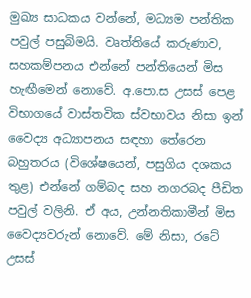මුඛ්‍ය සාධකය වන්නේ, මධ්‍යම පන්තික පවුල් පසුබිමයි. වෘත්තියේ කරුණාව, සහකම්පනය එන්නේ පන්තියෙන් මිස හැඟීමෙන් නොවේ. අ.පො.ස උසස් පෙළ විභාගයේ වාස්තවික ස්වභාවය නිසා ඉන් වෛද්‍ය අධ්‍යාපනය සඳහා තේරෙන බහුතරය (විශේෂයෙන්, පසුගිය දශකය තුළ) එන්නේ ගම්බද සහ නගරබද පීඩිත පවුල් වලිනි. ඒ අය, උන්නතිකාමීන් මිස වෛද්‍යවරුන් නොවේ. මේ නිසා, රටේ උසස්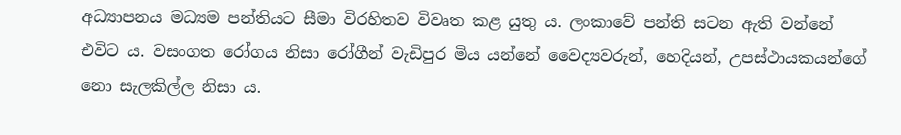අධ්‍යාපනය මධ්‍යම පන්තියට සීමා විරහිතව විවෘත කළ යුතු ය. ලංකාවේ පන්ති සටන ඇති වන්නේ එවිට ය. වසංගත රෝගය නිසා රෝගීන් වැඩිපුර මිය යන්නේ වෛද්‍යවරුන්, හෙදියන්, උපස්ථායකයන්ගේ නො සැලකිල්ල නිසා ය.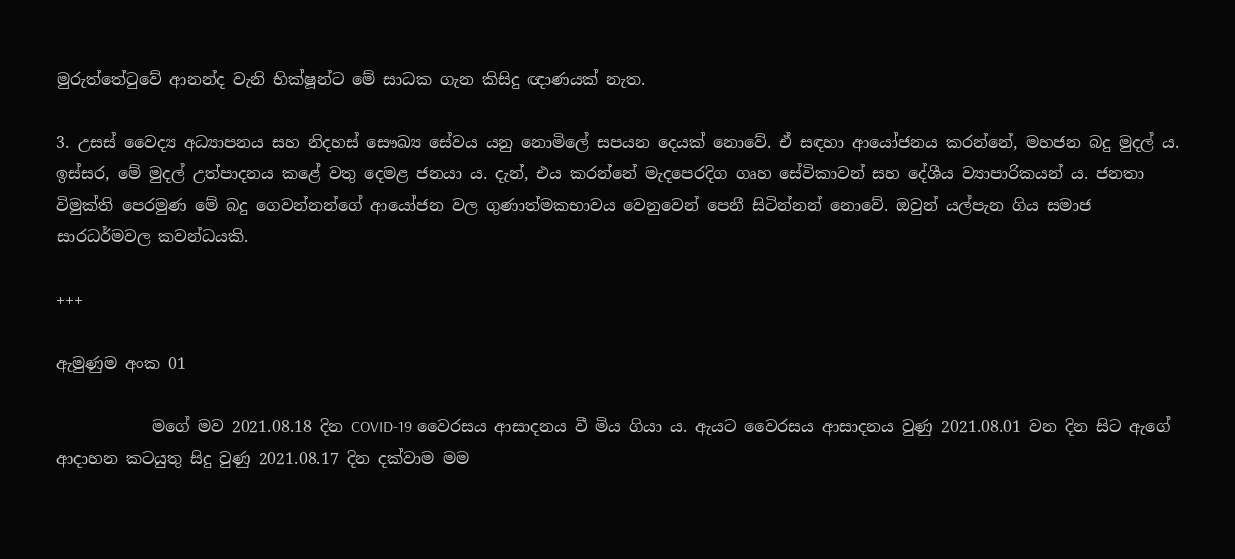මුරුත්තේටුවේ ආනන්ද වැනි භික්ෂූන්ට මේ සාධක ගැන කිසිදු ඥාණයක් නැත.

3. උසස් වෛද්‍ය අධ්‍යාපනය සහ නිදහස් සෞඛ්‍ය සේවය යනු නොමිලේ සපයන දෙයක් නොවේ. ඒ සඳහා ආයෝජනය කරන්නේ, මහජන බදු මුදල් ය. ඉස්සර, මේ මුදල් උත්පාදනය කළේ වතු දෙමළ ජනයා ය. දැන්, එය කරන්නේ මැදපෙරදිග ගෘහ සේවිකාවන් සහ දේශීය ව්‍යාපාරිකයන් ය. ජනතා විමුක්ති පෙරමුණ මේ බදු ගෙවන්නන්ගේ ආයෝජන වල ගුණාත්මකභාවය වෙනුවෙන් පෙනී සිටින්නන් නොවේ. ඔවුන් යල්පැන ගිය සමාජ සාරධර්මවල කවන්ධයකි.

+++

ඇමුණුම අංක 01

            මගේ මව 2021.08.18 දින COVID-19 වෛරසය ආසාදනය වී මිය ගියා ය. ඇයට වෛරසය ආසාදනය වුණු 2021.08.01 වන දින සිට ඇගේ ආදාහන කටයුතු සිදු වුණු 2021.08.17 දින දක්වාම මම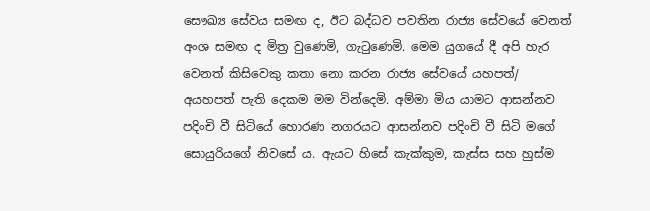සෞඛ්‍ය සේවය සමඟ ද, ඊට බද්ධව පවතින රාජ්‍ය සේවයේ වෙනත් අංශ සමඟ ද මිත්‍ර වුණෙමි, ගැටුණෙමි. මෙම යුගයේ දී අපි හැර වෙනත් කිසිවෙකු කතා නො කරන රාජ්‍ය සේවයේ යහපත්/ අයහපත් පැති දෙකම මම වින්දෙමි. අම්මා මිය යාමට ආසන්නව පදිංචි වී සිටියේ හොරණ නගරයට ආසන්නව පදිංචි වී සිටි මගේ සොයුරියගේ නිවසේ ය. ඇයට හිසේ කැක්කුම, කැස්ස සහ හුස්ම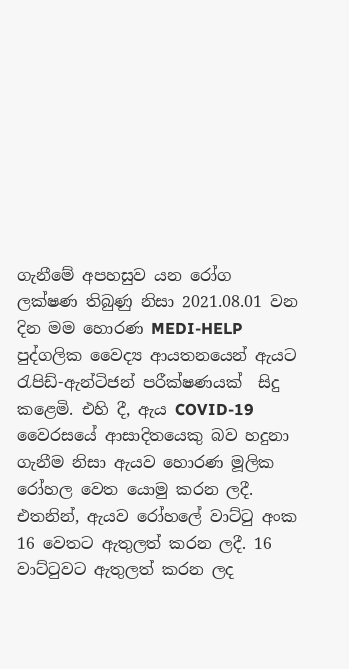ගැනීමේ අපහසුව යන රෝග ලක්ෂණ තිබුණු නිසා 2021.08.01 වන දින මම හොරණ MEDI-HELP පුද්ගලික වෛද්‍ය ආයතනයෙන් ඇයට රැපිඩ්-ඇන්ටිජන් පරීක්ෂණයක්  සිදු කළෙමි. එහි දී, ඇය COVID-19 වෛරසයේ ආසාදිතයෙකු බව හදුනා ගැනීම නිසා ඇයව හොරණ මූලික රෝහල වෙත යොමු කරන ලදී. එතනින්, ඇයව රෝහලේ වාට්ටු අංක 16 වෙතට ඇතුලත් කරන ලදී. 16 වාට්ටුවට ඇතුලත් කරන ලද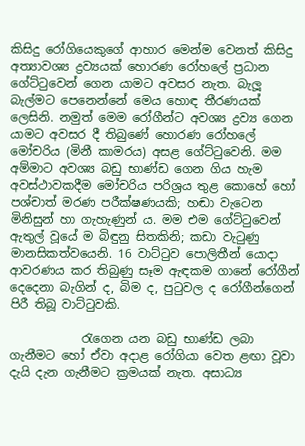කිසිදු රෝගියෙකුගේ ආහාර මෙන්ම වෙනත් කිසිදු අත්‍යාවශ්‍ය ද්‍රව්‍යයක් හොරණ රෝහලේ ප්‍රධාන ගේට්ටුවෙන් ගෙන යාමට අවසර නැත. බැලූ බැල්මට පෙනෙන්නේ මෙය හොඳ තීරණයක් ලෙසිනි. නමුත් මෙම රෝගීන්ට අවශ්‍ය ද්‍රව්‍ය ගෙන යාමට අවසර දී තිබුණේ හොරණ රෝහලේ මෝචරිය (මිනී කාමරය) අසළ ගේට්ටුවෙනි. මම අම්මාට අවශ්‍ය බඩු භාණ්ඩ ගෙන ගිය හැම අවස්ථාවකදීම මෝචරිය පරිශ්‍රය තුළ කොහේ හෝ පශ්චාත් මරණ පරීක්ෂණයකි; හඬා වැටෙන මිනිසුන් හා ගැහැණුන් ය. මම එම ගේට්ටුවෙන් ඇතුල් වූයේ ම බිඳුනු සිතකිනි; කඩා වැටුණු මානසිකත්වයෙනි. 16 වාට්ටුව පොලිතීන් යොදා ආවරණය කර තිබුණු සෑම ඇඳකම ගානේ රෝගීන් දෙදෙනා බැගින් ද, බිම ද, පුටුවල ද රෝගීන්ගෙන් පිරී තිබූ වාට්ටුවකි.

            රැගෙන යන බඩු භාණ්ඩ ලබා ගැනීමට හෝ ඒවා අදාළ රෝගියා වෙත ළඟා වූවා දැයි දැන ගැනීමට ක්‍රමයක් නැත. අසාධ්‍ය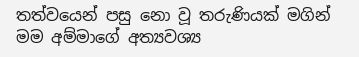තත්වයෙන් පසු නො වූ තරුණියක් මගින් මම අම්මාගේ අත්‍යවශ්‍ය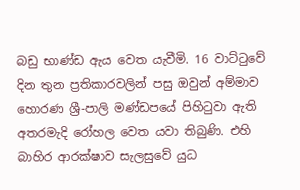බඩු භාණ්ඩ ඇය වෙත යැවීමි. 16 වාට්ටුවේ දින තුන ප්‍රතිකාරවලින් පසු ඔවුන් අම්මාව හොරණ ශ්‍රී-පාලි මණ්ඩපයේ පිහිටුවා ඇති අතරමැදි රෝහල වෙත යවා තිබුණි. එහි බාහිර ආරක්ෂාව සැලසුවේ යුධ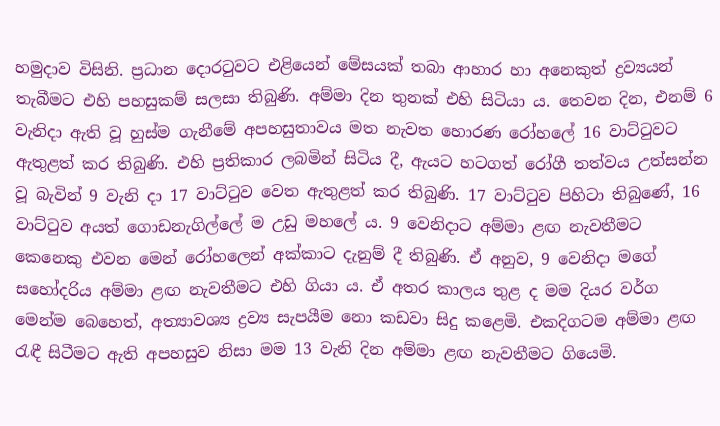හමුදාව විසිනි. ප්‍රධාන දොරටුවට එළියෙන් මේසයක් තබා ආහාර හා අනෙකුත් ද්‍රව්‍යයන් තැබීමට එහි පහසුකම් සලසා තිබුණි. අම්මා දින තුනක් එහි සිටියා ය. තෙවන දින, එනම් 6 වැනිදා ඇති වූ හුස්ම ගැනීමේ අපහසුතාවය මත නැවත හොරණ රෝහලේ 16 වාට්ටුවට ඇතුළත් කර තිබුණි. එහි ප්‍රතිකාර ලබමින් සිටිය දී, ඇයට හටගත් රෝගී තත්වය උත්සන්න වූ බැවින් 9 වැනි දා 17 වාට්ටුව වෙත ඇතුළත් කර තිබුණි. 17 වාට්ටුව පිහිටා තිබුණේ, 16 වාට්ටුව අයත් ගොඩනැගිල්ලේ ම උඩු මහලේ ය. 9 වෙනිදාට අම්මා ළඟ නැවතීමට කෙනෙකු එවන මෙන් රෝහලෙන් අක්කාට දැනුම් දී තිබුණි. ඒ අනුව, 9 වෙනිදා මගේ සහෝදරිය අම්මා ළඟ නැවතීමට එහි ගියා ය. ඒ අතර කාලය තුළ ද මම දියර වර්ග මෙන්ම බෙහෙත්, අත්‍යාවශ්‍ය ද්‍රව්‍ය සැපයීම නො කඩවා සිදු කළෙමි. එකදිගටම අම්මා ළඟ රැඳී සිටීමට ඇති අපහසුව නිසා මම 13 වැනි දින අම්මා ළඟ නැවතීමට ගියෙමි.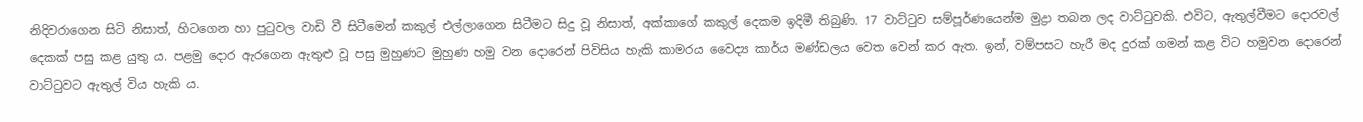නිදිවරාගෙන සිටි නිසාත්, හිටගෙන හා පුටුවල වාඩි වී සිටීමෙන් කකුල් එල්ලාගෙන සිටීමට සිදු වූ නිසාත්, අක්කාගේ කකුල් දෙකම ඉදිමී තිබුණි. 17 වාට්ටුව සම්පූර්ණයෙන්ම මුද්‍රා තබන ලද වාට්ටුවකි. එවිට, ඇතුල්වීමට දොරවල් දෙකක් පසු කළ යුතු ය. පළමු දොර ඇරගෙන ඇතුළු වූ පසු මුහුණට මුහුණ හමු වන දොරෙන් පිවිසිය හැකි කාමරය වෛද්‍ය කාර්ය මණ්ඩලය වෙත වෙන් කර ඇත. ඉන්, වම්පසට හැරී මද දුරක් ගමන් කළ විට හමුවන දොරෙන් වාට්ටුවට ඇතුල් විය හැකි ය.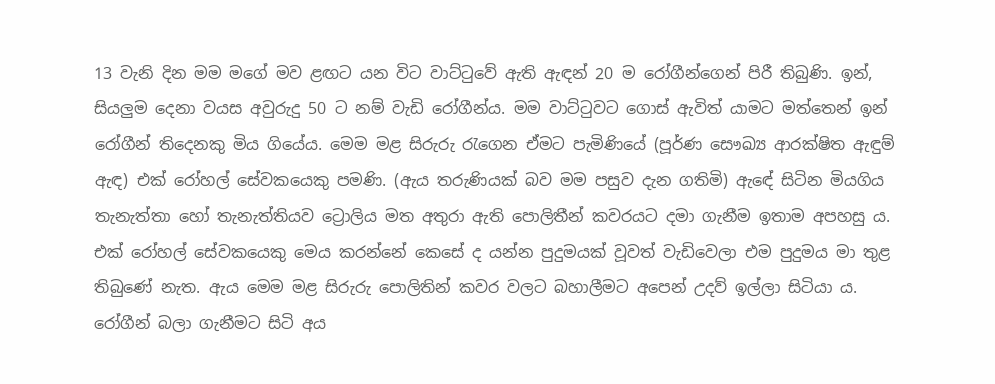13 වැනි දින මම මගේ මව ළඟට යන විට වාට්ටුවේ ඇති ඇඳන් 20 ම රෝගීන්ගෙන් පිරී තිබුණි. ඉන්, සියලුම දෙනා වයස අවුරුදු 50 ට නම් වැඩි රෝගීන්ය. මම වාට්ටුවට ගොස් ඇවිත් යාමට මත්තෙන් ඉන් රෝගීන් තිදෙනකු මිය ගියේය. මෙම මළ සිරුරු රැගෙන ඒමට පැමිණියේ (පූර්ණ සෞඛ්‍ය ආරක්ෂිත ඇඳුම් ඇඳ) එක් රෝහල් සේවකයෙකු පමණි. (ඇය තරුණියක් බව මම පසුව දැන ගතිමි) ඇඳේ සිටින මියගිය තැනැත්තා හෝ තැනැත්තියව ට්‍රොලිය මත අතුරා ඇති පොලිතීන් කවරයට දමා ගැනීම ඉතාම අපහසු ය. එක් රෝහල් සේවකයෙකු මෙය කරන්නේ කෙසේ ද යන්න පුදුමයක් වූවත් වැඩිවෙලා එම පුදුමය මා තුළ තිබුණේ නැත. ඇය මෙම මළ සිරුරු පොලිතින් කවර වලට බහාලීමට අපෙන් උදව් ඉල්ලා සිටියා ය. රෝගීන් බලා ගැනීමට සිටි අය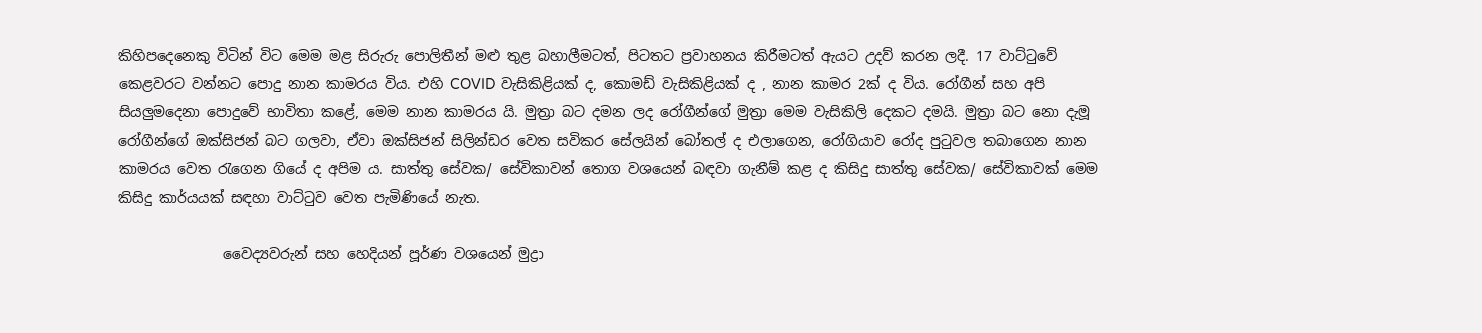කිහිපදෙනෙකු විටින් විට මෙම මළ සිරුරු පොලිතීන් මළු තුළ බහාලීමටත්, පිටතට ප්‍රවාහනය කිරීමටත් ඇයට උදව් කරන ලදී. 17 වාට්ටුවේ කෙළවරට වන්නට පොදු නාන කාමරය විය. එහි COVID වැසිකිළියක් ද, කොමඩ් වැසිකිළියක් ද , නාන කාමර 2ක් ද විය. රෝගීන් සහ අපි සියලුමදෙනා පොදුවේ භාවිතා කළේ, මෙම නාන කාමරය යි. මුත්‍රා බට දමන ලද රෝගීන්ගේ මුත්‍රා මෙම වැසිකිලි දෙකට දමයි. මුත්‍රා බට නො දැමූ රෝගීන්ගේ ඔක්සිජන් බට ගලවා, ඒවා ඔක්සිජන් සිලින්ඩර වෙත සවිකර සේලයින් බෝතල් ද එලාගෙන, රෝගියාව රෝද පුටුවල තබාගෙන නාන කාමරය වෙත රැගෙන ගියේ ද අපිම ය. සාත්තු සේවක/ සේවිකාවන් තොග වශයෙන් බඳවා ගැනීම් කළ ද කිසිදු සාත්තු සේවක/ සේවිකාවක් මෙම කිසිදු කාර්යයක් සඳහා වාට්ටුව වෙත පැමිණියේ නැත.

               වෛද්‍යවරුන් සහ හෙදියන් පූර්ණ වශයෙන් මුද්‍රා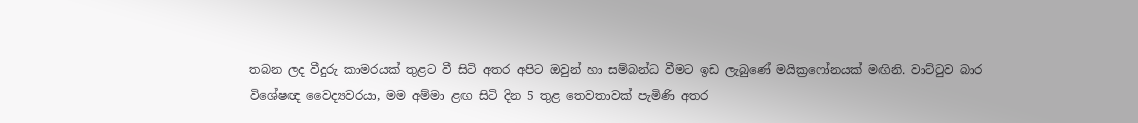තබන ලද වීදුරු කාමරයක් තුළට වී සිටි අතර අපිට ඔවුන් හා සම්බන්ධ වීමට ඉඩ ලැබුණේ මයික්‍රෆෝනයක් මඟිනි. වාට්ටුව බාර විශේෂඥ වෛද්‍යවරයා, මම අම්මා ළඟ සිටි දින 5 තුළ තෙවතාවක් පැමිණි අතර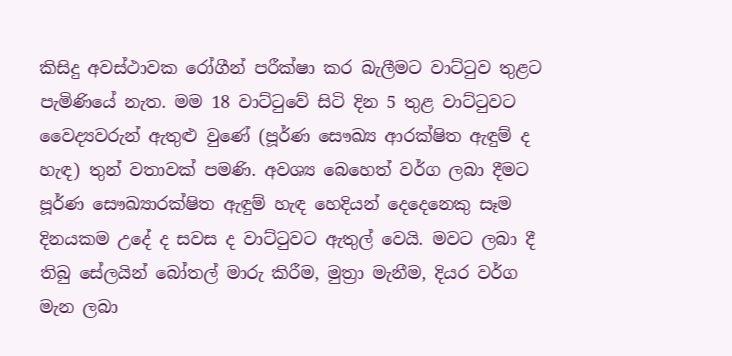කිසිදු අවස්ථාවක රෝගීන් පරීක්ෂා කර බැලීමට වාට්ටුව තුළට පැමිණියේ නැත. මම 18 වාට්ටුවේ සිටි දින 5 තුළ වාට්ටුවට වෛද්‍යවරුන් ඇතුළු වුණේ (පූර්ණ සෞඛ්‍ය ආරක්ෂිත ඇඳුම් ද හැඳ) තුන් වතාවක් පමණි. අවශ්‍ය බෙහෙත් වර්ග ලබා දීමට පූර්ණ සෞඛ්‍යාරක්ෂිත ඇඳුම් හැඳ හෙදියන් දෙදෙනෙකු සෑම දිනයකම උදේ ද සවස ද වාට්ටුවට ඇතුල් වෙයි. මවට ලබා දී තිබු සේලයින් බෝතල් මාරු කිරීම, මුත්‍රා මැනීම, දියර වර්ග මැන ලබා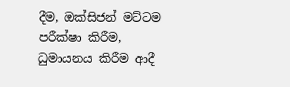දීම, ඔක්සිජන් මට්ටම පරීක්ෂා කිරීම, ධුමායනය කිරීම ආදී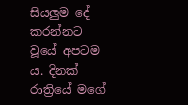සියලුම දේ කරන්නට වූයේ අපටම ය. දිනක් රාත්‍රියේ මගේ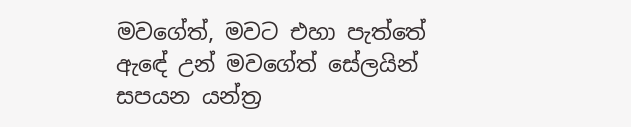මවගේත්, මවට එහා පැත්තේ ඇඳේ උන් මවගේත් සේලයින් සපයන යන්ත්‍ර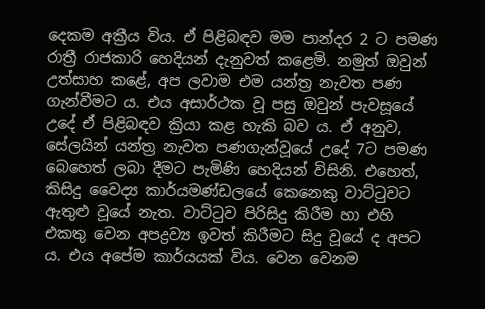දෙකම අක්‍රීය විය. ඒ පිළිබඳව මම පාන්දර 2 ට පමණ රාත්‍රී රාජකාරි හෙදියන් දැනුවත් කළෙමි. නමුත් ඔවුන් උත්සාහ කළේ, අප ලවාම එම යන්ත්‍ර නැවත පණ ගැන්වීමට ය. එය අසාර්ථක වූ පසු ඔවුන් පැවසූයේ උදේ ඒ පිළිබඳව ක්‍රියා කළ හැකි බව ය. ඒ අනුව, සේලයින් යන්ත්‍ර නැවත පණගැන්වූයේ උදේ 7ට පමණ බෙහෙත් ලබා දීමට පැමිණි හෙදියන් විසිනි. එහෙත්, කිසිදු වෛද්‍ය කාර්යමණ්ඩලයේ කෙනෙකු වාට්ටුවට ඇතුළු වූයේ නැත. වාට්ටුව පිරිසිදු කිරීම හා එහි එකතු වෙන අපද්‍රව්‍ය ඉවත් කිරීමට සිදු වූයේ ද අපට ය. එය අපේම කාර්යයක් විය. වෙන වෙනම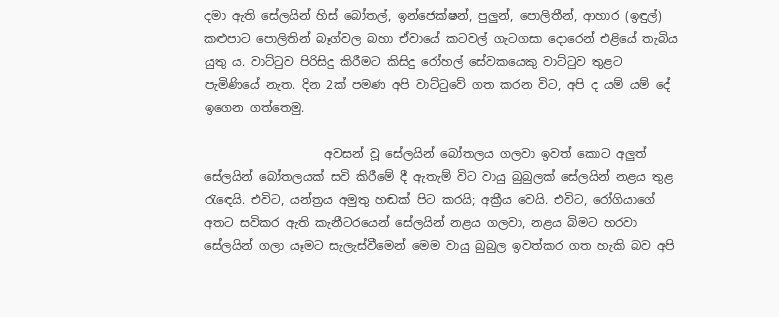දමා ඇති සේලයින් හිස් බෝතල්, ඉන්ජෙක්ෂන්, පුලුන්, පොලිතීන්, ආහාර (ඉඳුල්) කළුපාට පොලිතින් බෑග්වල බහා ඒවායේ කටවල් ගැටගසා දොරෙන් එළියේ තැබිය යුතු ය. වාට්ටුව පිරිසිදු කිරීමට කිසිදු රෝහල් සේවකයෙකු වාට්ටුව තුළට පැමිණියේ නැත. දින 2ක් පමණ අපි වාට්ටුවේ ගත කරන විට, අපි ද යම් යම් දේ ඉගෙන ගත්තෙමු.

                    අවසන් වූ සේලයින් බෝතලය ගලවා ඉවත් කොට අලුත් සේලයින් බෝතලයක් සවි කිරීමේ දී ඇතැම් විට වායු බුබුලක් සේලයින් නළය තුළ රැඳෙයි. එවිට, යන්ත්‍රය අමුතු හඬක් පිට කරයි; අක්‍රීය වෙයි. එවිට, රෝගියාගේ අතට සවිකර ඇති කැනීටරයෙන් සේලයින් නළය ගලවා, නළය බිමට හරවා සේලයින් ගලා යෑමට සැලැස්වීමෙන් මෙම වායු බුබුල ඉවත්කර ගත හැකි බව අපි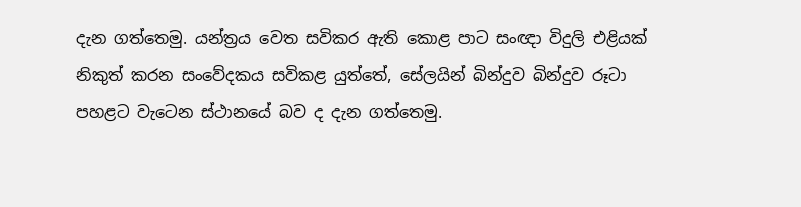දැන ගත්තෙමු. යන්ත්‍රය වෙත සවිකර ඇති කොළ පාට සංඥා විදුලි එළියක් නිකුත් කරන සංවේදකය සවිකළ යුත්තේ, සේලයින් බින්දුව බින්දුව රූටා පහළට වැටෙන ස්ථානයේ බව ද දැන ගත්තෙමු.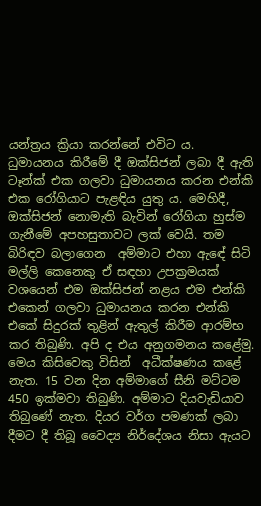යන්ත්‍රය ක්‍රියා කරන්නේ එවිට ය. ධුමායනය කිරීමේ දී ඔක්සිජන් ලබා දී ඇති ටෑන්ක් එක ගලවා ධුමායනය කරන එන්කි එක රෝගියාට පැළඳිය යුතු ය. මෙහිදී, ඔක්සිජන් නොමැති බැවින් රෝගියා හුස්ම ගැනීමේ අපහසුතාවට ලක් වෙයි. තම බිරිඳව බලාගෙන  අම්මාට එහා ඇඳේ සිටි මල්ලි කෙනෙකු ඒ සඳහා උපක්‍රමයක් වශයෙන් එම ඔක්සිජන් නළය එම එන්කි එකෙන් ගලවා ධුමායනය කරන එන්කි එකේ සිදුරක් තුළින් ඇතුල් කිරීම ආරම්භ කර තිබුණි. අපි ද එය අනුගමනය කළේමු. මෙය කිසිවෙකු විසින්  අධීක්ෂණය කළේ නැත. 15 වන දින අම්මාගේ සීනි මට්ටම 450 ඉක්මවා තිබුණි. අම්මාට දියවැඩියාව තිබුණේ නැත. දියර වර්ග පමණක් ලබා දීමට දී තිබූ වෛද්‍ය නිර්දේශය නිසා ඇයට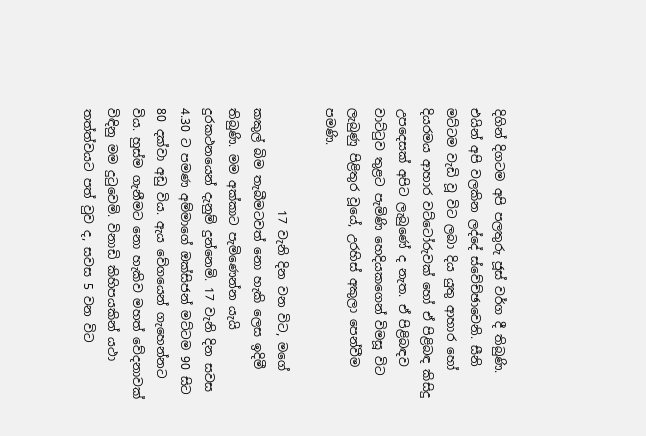දිගින් දිගටම අපි පලතුරු ජූස් වර්ග දී තිබුණි. එයින් අපි වලකින ලද්දේ ස්වේච්ඡාවෙනි. සීනි මට්ටම වැඩි වූ විට ලබා දිය යුතු ආහාර හෝ දියරමය ආහාර වට්ටෝරුවක් හෝ ඒ පිළිබඳ කිසිදු උපදෙසක් අපිට ලැබුණේ ද නැත. ඒ පිළිබඳව වාට්ටුව තුළට පැමිණි හෙදියකගෙන් විමසූ විට ලැබුණු පිළිතුර වූයේ, උරහිස් අකුලා පෙන්වීම පමණි.

                 17 වැනි දින වන විට, මගේ කකුල් බිම තැබීමටවත් නො හැකි ලෙස ඉදිමී තිබුණි. මම අක්කාට පැමිණෙන්න යැයි දුරකථනයෙන් දැනුම් දුන්නෙමි. 17 වැනි දින සවස 4.30 ට පමණ අම්මාගේ ඔක්සිජන් මට්ටම 90 සිට 80 දක්වා අඩු විය. ඇය වේගයෙන් ගැහෙන්නට විය. හුස්ම ගැනීමට නො හැකිව මහත් වේදනාවක් විඳිනු මම දුටුවෙමි. විනාඩි කිහිපයකින් යථා තත්ත්වයට පත් වුව ද, සවස 5 වන විට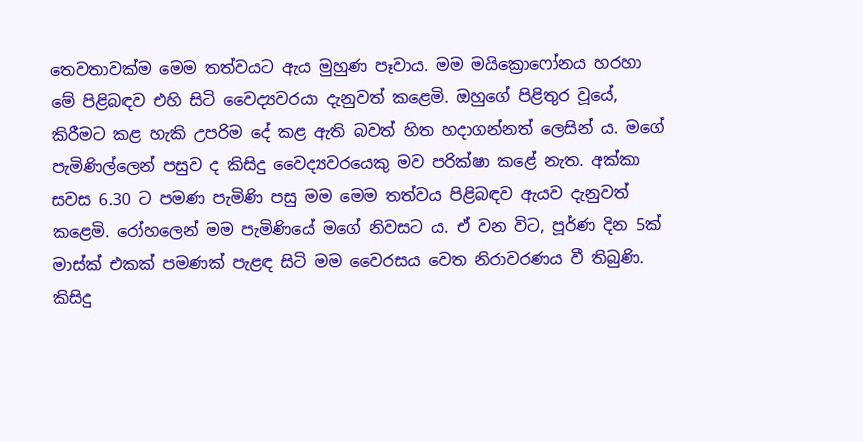තෙවතාවක්ම මෙම තත්වයට ඇය මුහුණ පෑවාය. මම මයික්‍රොෆෝනය හරහා මේ පිළිබඳව එහි සිටි වෛද්‍යවරයා දැනුවත් කළෙමි. ඔහුගේ පිළිතුර වූයේ, කිරීමට කළ හැකි උපරිම දේ කළ ඇති බවත් හිත හදාගන්නත් ලෙසින් ය. මගේ පැමිණිල්ලෙන් පසුව ද කිසිදු වෛද්‍යවරයෙකු මව පරික්ෂා කළේ නැත. අක්කා සවස 6.30 ට පමණ පැමිණි පසු මම මෙම තත්වය පිළිබඳව ඇයව දැනුවත් කළෙමි. රෝහලෙන් මම පැමිණියේ මගේ නිවසට ය. ඒ වන විට, පූර්ණ දින 5ක් මාස්ක් එකක් පමණක් පැළඳ සිටි මම වෛරසය වෙත නිරාවරණය වී තිබුණි. කිසිදු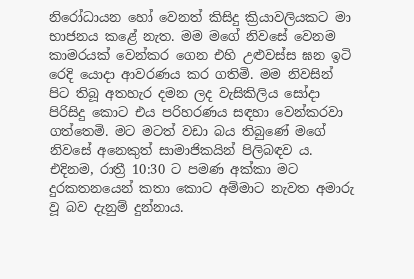නිරෝධායන හෝ වෙනත් කිසිදු ක්‍රියාවලියකට මා භාජනය කළේ නැත. මම මගේ නිවසේ වෙනම කාමරයක් වෙන්කර ගෙන එහි උළුවස්ස ඝන ඉටි රෙදි යොදා ආවරණය කර ගතිමි. මම නිවසින් පිට තිබූ අතහැර දමන ලද වැසිකිලිය සෝදා පිරිසිදු කොට එය පරිහරණය සඳහා වෙන්කරවා ගත්තෙමි. මට මටත් වඩා බය තිබුණේ මගේ නිවසේ අනෙකුත් සාමාජිකයින් පිලිබඳව ය. එදිනම, රාත්‍රී 10:30 ට පමණ අක්කා මට දුරකතනයෙන් කතා කොට අම්මාට නැවත අමාරු වූ බව දැනුම් දුන්නාය.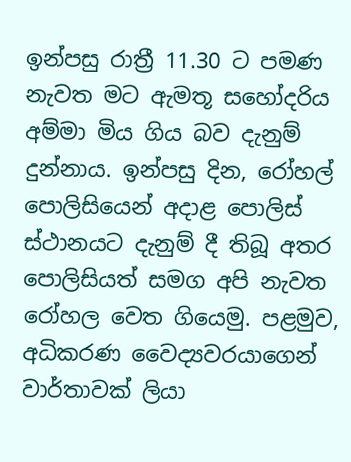ඉන්පසු රාත්‍රී 11.30 ට පමණ නැවත මට ඇමතූ සහෝදරිය අම්මා මිය ගිය බව දැනුම් දුන්නාය. ඉන්පසු දින, රෝහල් පොලිසියෙන් අදාළ පොලිස් ස්ථානයට දැනුම් දී තිබූ අතර පොලිසියත් සමග අපි නැවත රෝහල වෙත ගියෙමු. පළමුව, අධිකරණ වෛද්‍යවරයාගෙන් වාර්තාවක් ලියා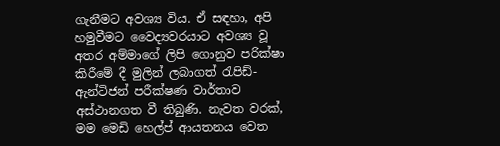ගැනීමට අවශ්‍ය විය. ඒ සඳහා, අපි හමුවීමට වෛද්‍යවරයාට අවශ්‍ය වූ අතර අම්මාගේ ලිපි ගොනුව පරික්ෂා කිරීමේ දී මුලින් ලබාගත් රැපිඩ්-ඇන්ටිජන් පරීක්ෂණ වාර්තාව අස්ථානගත වී තිබුණි. නැවත වරක්, මම මෙඩි හෙල්ප් ආයතනය වෙත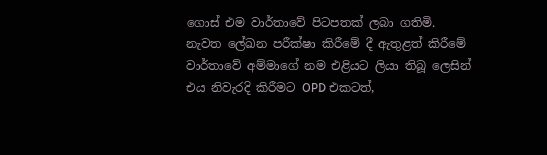ගොස් එම වාර්තාවේ පිටපතක් ලබා ගතිමි. නැවත ලේඛන පරීක්ෂා කිරීමේ දී ඇතුළත් කිරීමේ වාර්තාවේ අම්මාගේ නම එළියට ලියා තිබූ ලෙසින් එය නිවැරදි කිරීමට OPD එකටත්,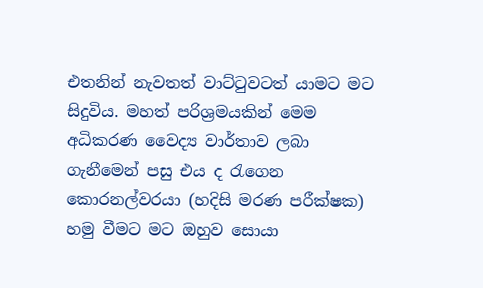එතනින් නැවතත් වාට්ටුවටත් යාමට මට සිදුවිය. මහත් පරිශ්‍රමයකින් මෙම අධිකරණ වෛද්‍ය වාර්තාව ලබා ගැනීමෙන් පසු එය ද රැගෙන කොරනල්වරයා (හදිසි මරණ පරීක්ෂක) හමු වීමට මට ඔහුව සොයා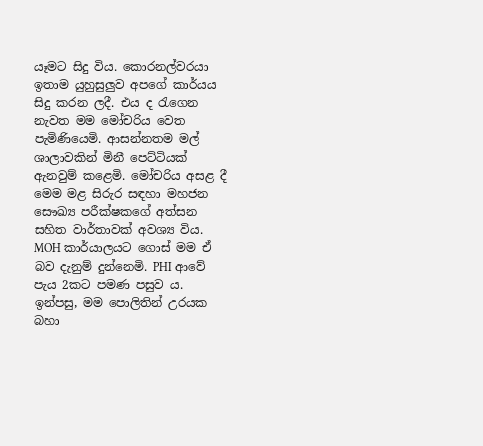යෑමට සිදු විය. කොරනල්වරයා ඉතාම යුහුසුලුව අපගේ කාර්යය සිදු කරන ලදී. එය ද රැගෙන නැවත මම මෝචරිය වෙත පැමිණියෙමි. ආසන්නතම මල් ශාලාවකින් මිනී පෙට්ටියක් ඇනවුම් කළෙමි. මෝචරිය අසළ දී මෙම මළ සිරුර සඳහා මහජන සෞඛ්‍ය පරීක්ෂකගේ අත්සන සහිත වාර්තාවක් අවශ්‍ය විය. MOH කාර්යාලයට ගොස් මම ඒ බව දැනුම් දුන්නෙමි. PHI ආවේ පැය 2කට පමණ පසුව ය. ඉන්පසු, මම පොලිතින් උරයක බහා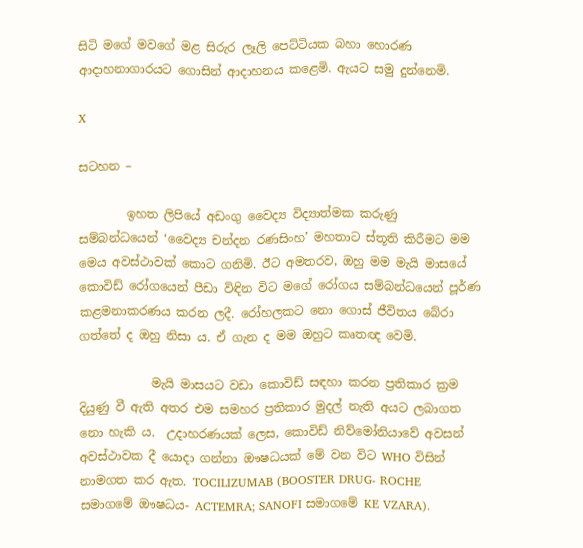සිටි මගේ මවගේ මළ සිරුර ලෑලි පෙට්ටියක බහා හොරණ ආදාහනාගාරයට ගොසින් ආදාහනය කළෙමි. ඇයට සමු දුන්නෙමි.

X

සටහන –

        ඉහත ලිපියේ අඩංගු වෛද්‍ය විද්‍යාත්මක කරුණු සම්බන්ධයෙන් ‘වෛද්‍ය චන්දන රණසිංහ’ මහතාට ස්තූති කිරීමට මම මෙය අවස්ථාවක් කොට ගනිමි. ඊට අමතරව, ඔහු මම මැයි මාසයේ කොවිඩ් රෝගයෙන් පීඩා විඳින විට මගේ රෝගය සම්බන්ධයෙන් පූර්ණ කළමනාකරණය කරන ලදී. රෝහලකට නො ගොස් ජීවිතය බේරා ගත්තේ ද ඔහු නිසා ය. ඒ ගැන ද මම ඔහුට කෘතඥ වෙමි.

            මැයි මාසයට වඩා කොවිඩ් සඳහා කරන ප්‍රතිකාර ක්‍රම දියුණු වී ඇති අතර එම සමහර ප්‍රතිකාර මුදල් නැති අයට ලබාගත නො හැකි ය.  උදාහරණයක් ලෙස, කොවිඩ් නිව්මෝනියාවේ අවසන් අවස්ථාවක දී යොදා ගන්නා ඖෂධයක් මේ වන විට WHO විසින් නාමගත කර ඇත. TOCILIZUMAB (BOOSTER DRUG- ROCHE සමාගමේ ඖෂධය- ACTEMRA; SANOFI සමාගමේ KE VZARA).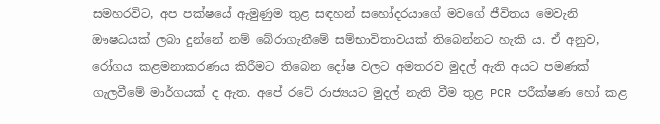සමහරවිට, අප පක්ෂයේ ඇමුණුම තුළ සඳහන් සහෝදරයාගේ මවගේ ජීවිතය මෙවැනි ඖෂධයක් ලබා දුන්නේ නම් බේරාගැනීමේ සම්භාවිතාවයක් තිබෙන්නට හැකි ය. ඒ අනුව, රෝගය කළමනාකරණය කිරීමට තිබෙන දෝෂ වලට අමතරව මුදල් ඇති අයට පමණක් ගැලවීමේ මාර්ගයක් ද ඇත. අපේ රටේ රාජ්‍යයට මුදල් නැති වීම තුළ PCR පරීක්ෂණ හෝ කළ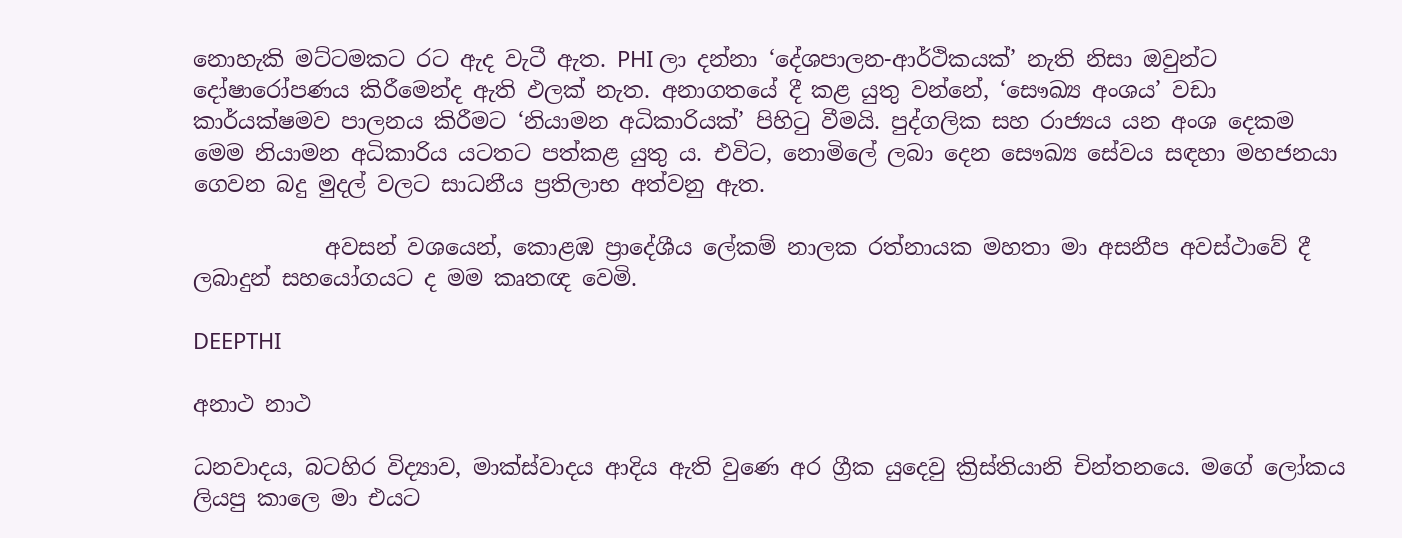නොහැකි මට්ටමකට රට ඇද වැටී ඇත. PHI ලා දන්නා ‘දේශපාලන-ආර්ථිකයක්’ නැති නිසා ඔවුන්ට දෝෂාරෝපණය කිරීමෙන්ද ඇති ඵලක් නැත. අනාගතයේ දී කළ යුතු වන්නේ, ‘සෞඛ්‍ය අංශය’ වඩා කාර්යක්ෂමව පාලනය කිරීමට ‘නියාමන අධිකාරියක්’ පිහිටු වීමයි. පුද්ගලික සහ රාජ්‍යය යන අංශ දෙකම මෙම නියාමන අධිකාරිය යටතට පත්කළ යුතු ය. එවිට, නොමිලේ ලබා දෙන සෞඛ්‍ය සේවය සඳහා මහජනයා ගෙවන බදු මුදල් වලට සාධනීය ප්‍රතිලාභ අත්වනු ඇත.

            අවසන් වශයෙන්, කොළඹ ප්‍රාදේශීය ලේකම් නාලක රත්නායක මහතා මා අසනීප අවස්ථාවේ දී ලබාදුන් සහයෝගයට ද මම කෘතඥ වෙමි.

DEEPTHI

අනාථ නාථ

ධනවාදය, බටහිර විද්‍යාව, මාක්ස්වාදය ආදිය ඇති වුණෙ අර ග්‍රීක යුදෙවු ක්‍රිස්තියානි චින්තනයෙ. මගේ ලෝකය ලියපු කාලෙ මා එයට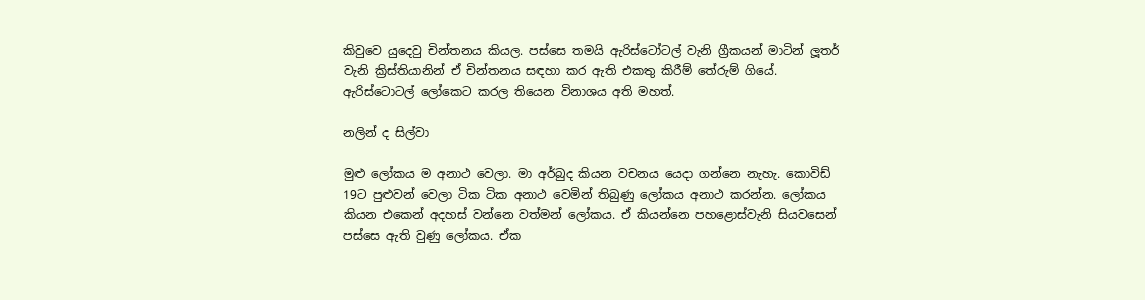කිවුවෙ යුදෙවු චින්තනය කියල. පස්සෙ තමයි ඇරිස්ටෝටල් වැනි ග්‍රීකයන් මාටින් ලූතර් වැනි ක්‍රිස්තියානින් ඒ චින්තනය සඳහා කර ඇති එකතු කිරීම් තේරුම් ගියේ. ඇරිස්ටොටල් ලෝකෙට කරල තියෙන විනාශය අති මහත්.

නලින් ද සිල්වා

මුළු ලෝකය ම අනාථ වෙලා. මා අර්බුද කියන වචනය යෙදා ගන්නෙ නැහැ. කොවිඩ් 19ට පුළුවන් වෙලා ටික ටික අනාථ වෙමින් තිබුණු ලෝකය අනාථ කරන්න. ලෝකය කියන එකෙන් අදහස් වන්නෙ වත්මන් ලෝකය. ඒ කියන්නෙ පහළොස්වැනි සියවසෙන් පස්සෙ ඇති වුණු ලෝකය. ඒක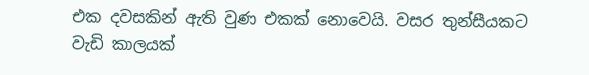එක දවසකින් ඇති වුණ එකක් නොවෙයි. වසර තුන්සීයකට වැඩි කාලයක්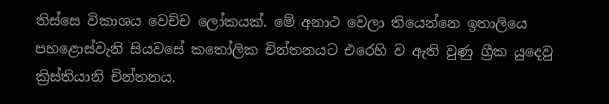තිස්සෙ විකාශය වෙච්ච ලෝකයක්. මේ අනාථ වෙලා තියෙන්නෙ ඉතාලියෙ පහළොස්වැනි සියවසේ කතෝලික චින්තනයට එරෙහි ව ඇති වුණු ග්‍රීක යුදෙවු ක්‍රිස්තියානි චින්තනය.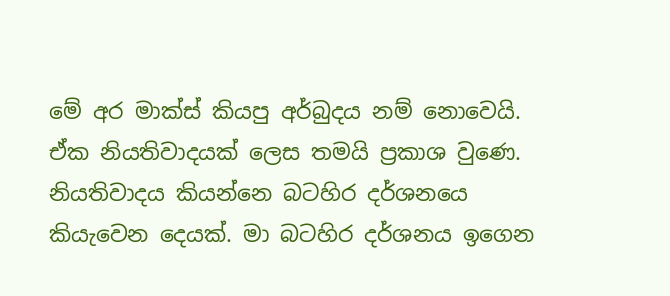මේ අර මාක්ස් කියපු අර්බුදය නම් නොවෙයි. ඒක නියතිවාදයක් ලෙස තමයි ප්‍රකාශ වුණෙ. නියතිවාදය කියන්නෙ බටහිර දර්ශනයෙ කියැවෙන දෙයක්. මා බටහිර දර්ශනය ඉගෙන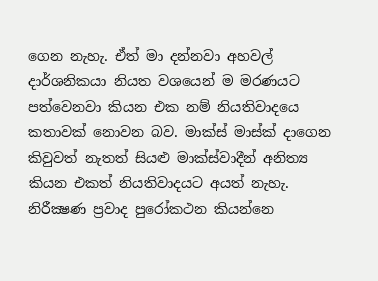ගෙන නැහැ. ඒත් මා දන්නවා අහවල් දාර්ශනිකයා නියත වශයෙන් ම මරණයට පත්වෙනවා කියන එක නම් නියතිවාදයෙ කතාවක් නොවන බව. මාක්ස් මාස්ක් දාගෙන කිවුවත් නැතත් සියළු මාක්ස්වාදීන් අනිත්‍ය කියන එකත් නියතිවාදයට අයත් නැහැ. නිරීක්‍ෂණ ප්‍රවාද පුරෝකථන කියන්නෙ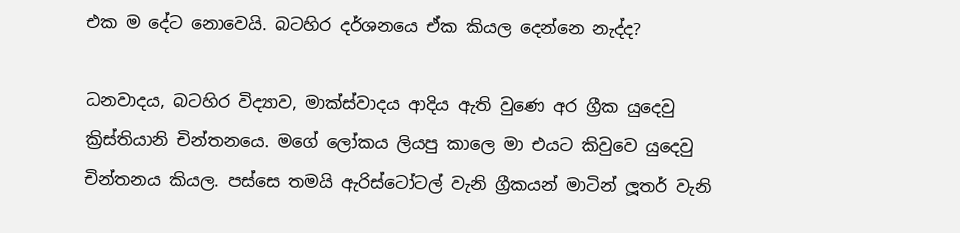එක ම දේට නොවෙයි. බටහිර දර්ශනයෙ ඒක කියල දෙන්නෙ නැද්ද?

ධනවාදය, බටහිර විද්‍යාව, මාක්ස්වාදය ආදිය ඇති වුණෙ අර ග්‍රීක යුදෙවු ක්‍රිස්තියානි චින්තනයෙ. මගේ ලෝකය ලියපු කාලෙ මා එයට කිවුවෙ යුදෙවු චින්තනය කියල. පස්සෙ තමයි ඇරිස්ටෝටල් වැනි ග්‍රීකයන් මාටින් ලූතර් වැනි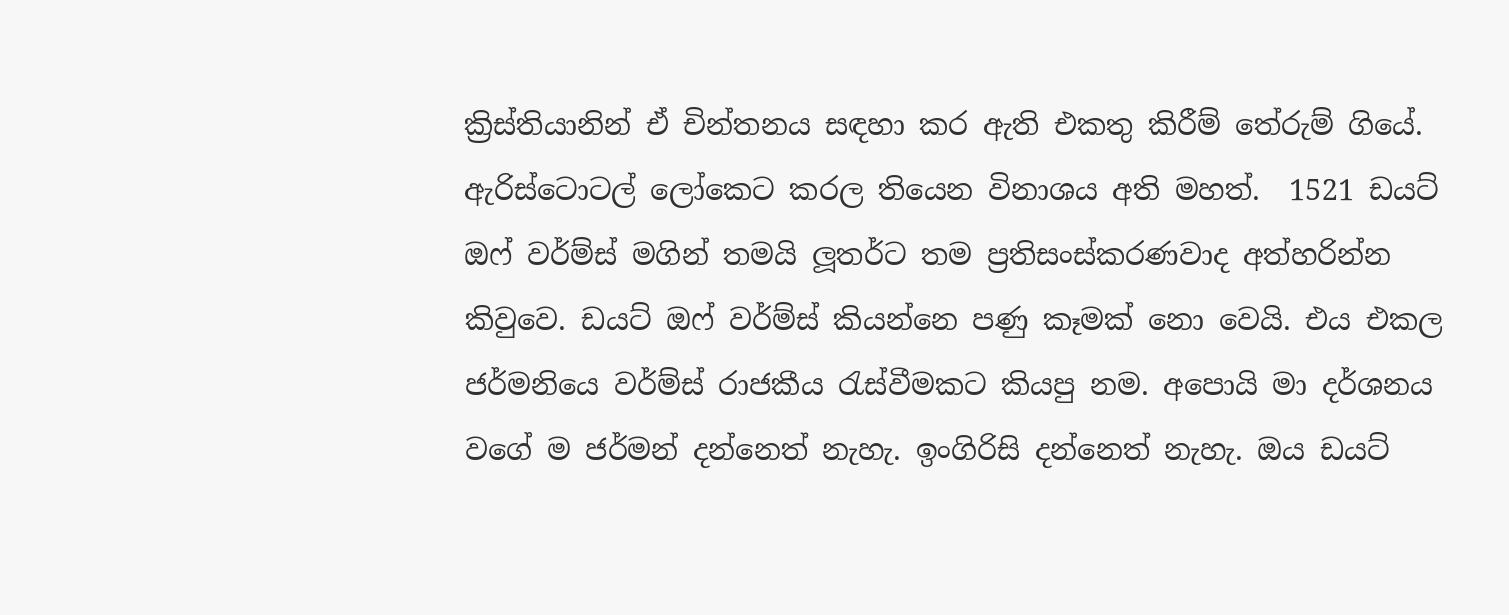ක්‍රිස්තියානින් ඒ චින්තනය සඳහා කර ඇති එකතු කිරීම් තේරුම් ගියේ. ඇරිස්ටොටල් ලෝකෙට කරල තියෙන විනාශය අති මහත්.  1521 ඩයට් ඔෆ් වර්ම්ස් මගින් තමයි ලූතර්ට තම ප්‍රතිසංස්කරණවාද අත්හරින්න කිවුවෙ. ඩයට් ඔෆ් වර්ම්ස් කියන්නෙ පණු කෑමක් නො වෙයි. එය එකල ජර්මනියෙ වර්ම්ස් රාජකීය රැස්වීමකට කියපු නම. අපොයි මා දර්ශනය වගේ ම ජර්මන් දන්නෙත් නැහැ. ඉංගිරිසි දන්නෙත් නැහැ. ඔය ඩයට්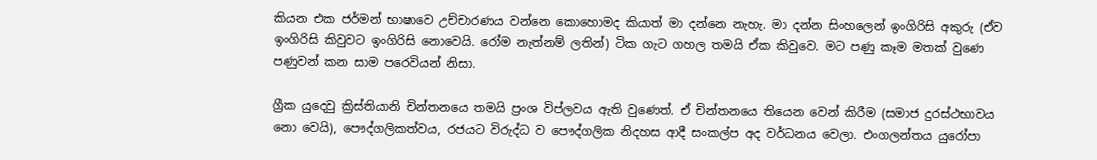කියන එක ජර්මන් භාෂාවෙ උච්චාරණය වන්නෙ කොහොමද කියාත් මා දන්නෙ නැහැ. මා දන්න සිංහලෙන් ඉංගිරිසි අකුරු (ඒව ඉංගිරිසි කිවුවට ඉංගිරිසි නොවෙයි. රෝම නැත්නම් ලතින්) ටික ගැට ගහල තමයි ඒක කිවුවෙ. මට පණු කෑම මතක් වුණෙ පණුවන් කන සාම පරෙවියන් නිසා.

ග්‍රීක යුදෙවු ක්‍රිස්තියානි චින්තනයෙ තමයි ප්‍රංශ විප්ලවය ඇති වුණෙත්. ඒ චින්තනයෙ තියෙන වෙන් කිරීම (සමාජ දුරස්ථභාවය නො වෙයි), පෞද්ගලිකත්වය, රජයට විරුද්ධ ව පෞද්ගලික නිදහස ආදී සංකල්ප අද වර්ධනය වෙලා. එංගලන්තය යුරෝපා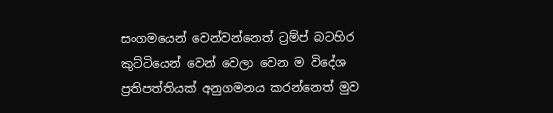සංගමයෙන් වෙන්වන්නෙත් ට්‍රම්ප් බටහිර කුට්ටියෙන් වෙන් වෙලා වෙන ම විදේශ ප්‍රතිපත්තියක් අනුගමනය කරන්නෙත් මුව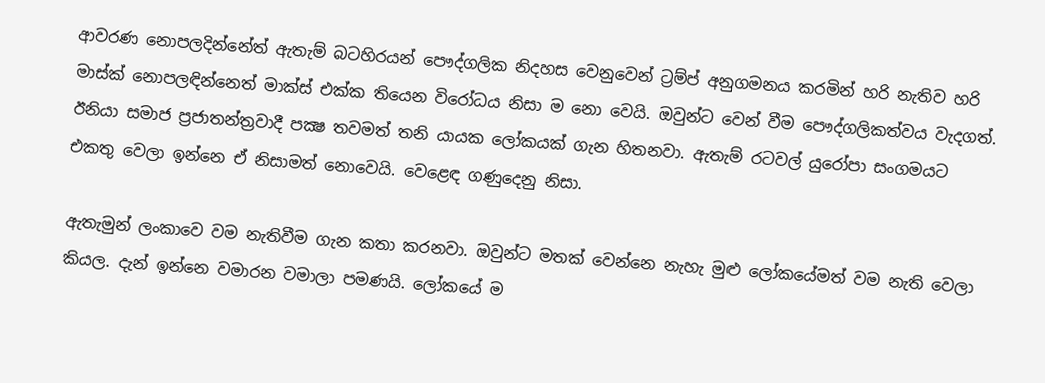ආවරණ නොපලදින්නේත් ඇතැම් බටහිරයන් පෞද්ගලික නිදහස වෙනුවෙන් ට්‍රම්ප් අනුගමනය කරමින් හරි නැතිව හරි මාස්ක් නොපලඳින්නෙත් මාක්ස් එක්ක තියෙන විරෝධය නිසා ම නො වෙයි. ඔවුන්ට වෙන් වීම පෞද්ගලිකත්වය වැදගත්. ඊනියා සමාජ ප්‍රජාතන්ත්‍රවාදී පක්‍ෂ තවමත් තනි යායක ලෝකයක් ගැන හිතනවා. ඇතැම් රටවල් යුරෝපා සංගමයට එකතු වෙලා ඉන්නෙ ඒ නිසාමත් නොවෙයි. වෙළෙඳ ගණුදෙනු නිසා.

ඇතැමුන් ලංකාවෙ වම නැතිවීම ගැන කතා කරනවා. ඔවුන්ට මතක් වෙන්නෙ නැහැ මුළු ලෝකයේමත් වම නැති වෙලා කියල. දැන් ඉන්නෙ වමාරන වමාලා පමණයි. ලෝකයේ ම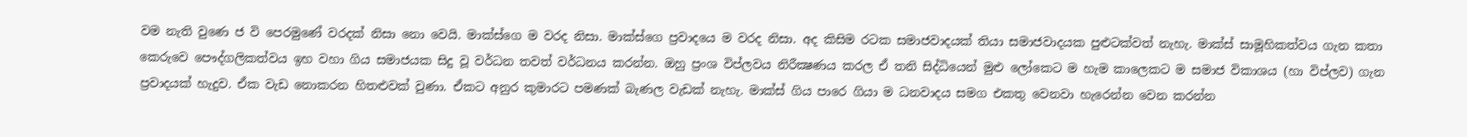වම නැති වුණෙ ජ වි පෙරමුණේ වරදක් නිසා නො වෙයි. මාක්ස්ගෙ ම වරද නිසා. මාක්ස්ගෙ ප්‍රවාදයෙ ම වරද නිසා. අද කිසිම රටක සමාජවාදයක් තියා සමාජවාදයක පුළුටක්වත් නැහැ. මාක්ස් සාමූහිකත්වය ගැන කතා කෙරුවෙ පෞද්ගලිකත්වය ඉහ වහා ගිය සමාජයක සිදු වූ වර්ධන තවත් වර්ධනය කරන්න. ඔහු ප්‍රංශ විප්ලවය නිරීක්‍ෂණය කරල ඒ තනි සිද්ධියෙන් මුළු ලෝකෙට ම හැම කාලෙකට ම සමාජ විකාශය (හා විප්ලව) ගැන ප්‍රවාදයක් හැදුව. ඒක වැඩ නොකරන හිතළුවක් වුණා. ඒකට අනුර කුමාරට පමණක් බැණල වැඩක් නැහැ. මාක්ස් ගිය පාරෙ ගියා ම ධනවාදය සමග එකතු වෙනවා හැරෙන්න වෙන කරන්න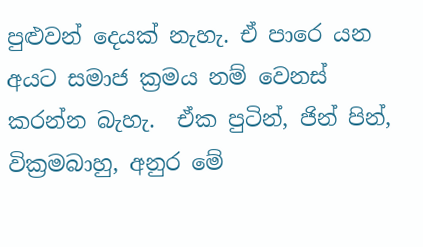පුළුවන් දෙයක් නැහැ. ඒ පාරෙ යන අයට සමාජ ක්‍රමය නම් වෙනස් කරන්න බැහැ.  ඒක පුටින්, ජින් පින්, වික්‍රමබාහු, අනුර මේ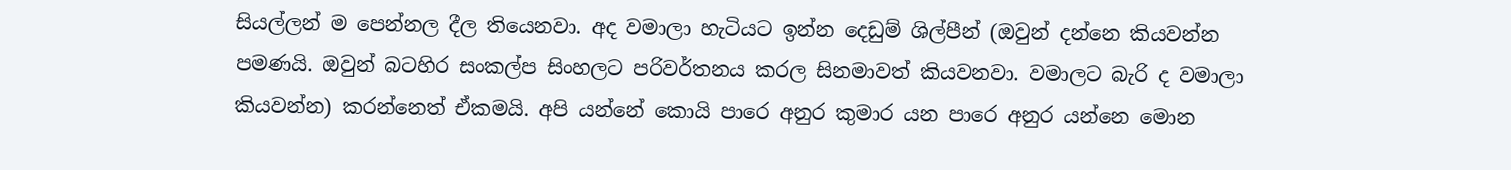සියල්ලන් ම පෙන්නල දීල තියෙනවා. අද වමාලා හැටියට ඉන්න දෙඩුම් ශිල්පීන් (ඔවුන් දන්නෙ කියවන්න පමණයි. ඔවුන් බටහිර සංකල්ප සිංහලට පරිවර්තනය කරල සිනමාවත් කියවනවා. වමාලට බැරි ද වමාලා කියවන්න) කරන්නෙත් ඒකමයි. අපි යන්නේ කොයි පාරෙ අනුර කුමාර යන පාරෙ අනුර යන්නෙ මොන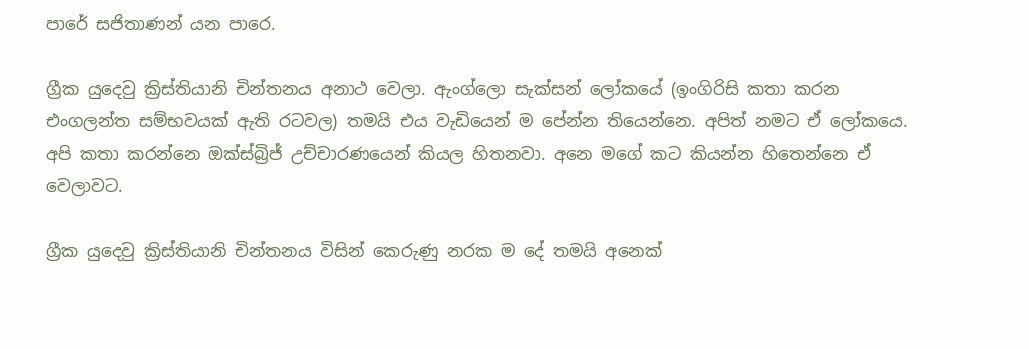පාරේ සජිතාණන් යන පාරෙ.

ග්‍රීක යුදෙවු ක්‍රිස්තියානි චින්තනය අනාථ වෙලා. ඇංග්ලො සැක්සන් ලෝකයේ (ඉංගිරිසි කතා කරන එංගලන්ත සම්භවයක් ඇති රටවල) තමයි එය වැඩියෙන් ම පේන්න තියෙන්නෙ. අපිත් නමට ඒ ලෝකයෙ. අපි කතා කරන්නෙ ඔක්ස්බ්‍රිජ් උච්චාරණයෙන් කියල හිතනවා. අනෙ මගේ කට කියන්න හිතෙන්නෙ ඒ වෙලාවට.

ග්‍රීක යුදෙවු ක්‍රිස්තියානි චින්තනය විසින් කෙරුණු නරක ම දේ තමයි අනෙක්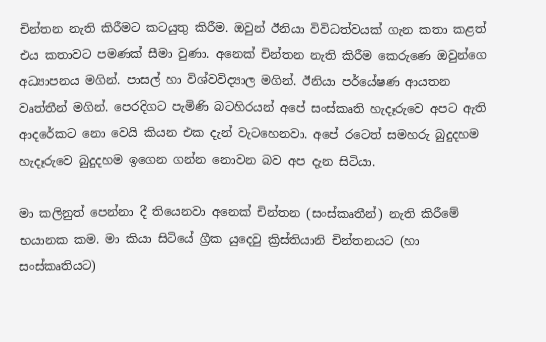චින්තන නැති කිරීමට කටයුතු කිරීම. ඔවුන් ඊනියා විවිධත්වයක් ගැන කතා කළත් එය කතාවට පමණක් සීමා වුණා. අනෙක් චින්තන නැති කිරීම කෙරුණෙ ඔවුන්ගෙ අධ්‍යාපනය මගින්. පාසල් හා විශ්වවිද්‍යාල මගින්. ඊනියා පර්යේෂණ ආයතන වෘත්තීන් මගින්. පෙරදිගට පැමිණි බටහිරයන් අපේ සංස්කෘති හැදෑරුවෙ අපට ඇති ආදරේකට නො වෙයි කියන එක දැන් වැටහෙනවා. අපේ රටෙත් සමහරු බුදුදහම හැදෑරුවෙ බුදුදහම ඉගෙන ගන්න නොවන බව අප දැන සිටියා.

මා කලිනුත් පෙන්නා දී තියෙනවා අනෙක් චින්තන (සංස්කෘතීන්) නැති කිරීමේ භයානක කම. මා කියා සිටියේ ග්‍රීක යුදෙවු ක්‍රිස්තියානි චින්තනයට (හා සංස්කෘතියට)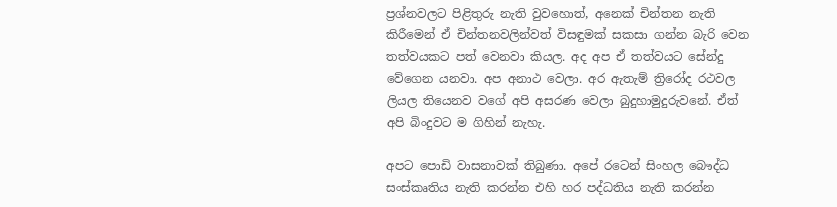ප්‍රශ්නවලට පිළිතුරු නැති වුවහොත්, අනෙක් චින්තන නැති කිරීමෙන් ඒ චින්තනවලින්වත් විසඳුමක් සකසා ගන්න බැරි වෙන තත්වයකට පත් වෙනවා කියල. අද අප ඒ තත්වයට සේන්දු වේගෙන යනවා. අප අනාථ වෙලා. අර ඇතැම් ත්‍රිරෝද රථවල ලියල තියෙනව වගේ අපි අසරණ වෙලා බුදුහාමුදුරුවනේ. ඒත් අපි බිංදුවට ම ගිහින් නැහැ.

අපට පොඩි වාසනාවක් තිබුණා. අපේ රටෙන් සිංහල බෞද්ධ සංස්කෘතිය නැති කරන්න එහි හර පද්ධතිය නැති කරන්න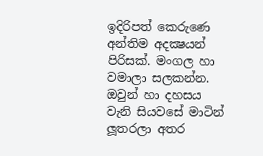ඉදිරිපත් කෙරුණෙ අන්තිම අදක්‍ෂයන් පිරිසක්. මංගල හා වමාලා සලකන්න. ඔවුන් හා දහසය වැනි සියවසේ මාටින් ලූතරලා අතර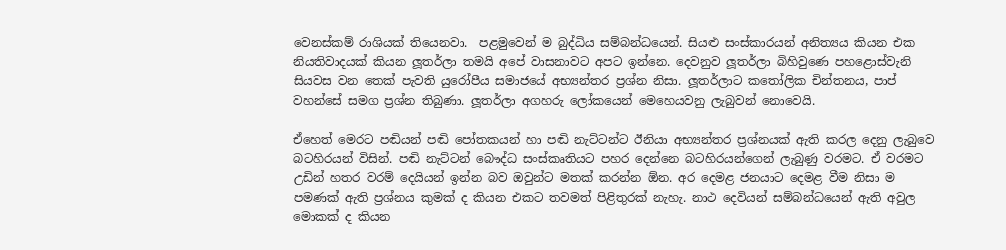වෙනස්කම් රාශියක් තියෙනවා.  පළමුවෙන් ම බුද්ධිය සම්බන්ධයෙන්. සියළු සංස්කාරයන් අනිත්‍යය කියන එක නියතිවාදයක් කියන ලූතර්ලා තමයි අපේ වාසනාවට අපට ඉන්නෙ. දෙවනුව ලූතර්ලා බිහිවුණෙ පහළොස්වැනි සියවස වන තෙක් පැවති යුරෝපීය සමාජයේ අභ්‍යන්තර ප්‍රශ්න නිසා. ලූතර්ලාට කතෝලික චින්තනය, පාප් වහන්සේ සමග ප්‍රශ්න තිබුණා. ලූතර්ලා අගහරු ලෝකයෙන් මෙහෙයවනු ලැබුවන් නොවෙයි.

ඒහෙත් මෙරට පඬියන් පඬි පෝතකයන් හා පඬි නැට්ටන්ට ඊනියා අභ්‍යන්තර ප්‍රශ්නයක් ඇති කරල දෙනු ලැබුවෙ  බටහිරයන් විසින්. පඬි නැට්ටන් බෞද්ධ සංස්කෘතියට පහර දෙන්නෙ බටහිරයන්ගෙන් ලැබුණු වරමට. ඒ වරමට උඩින් හතර වරම් දෙයියන් ඉන්න බව ඔවුන්ට මතක් කරන්න ඕන. අර දෙමළ ජනයාට දෙමළ වීම නිසා ම පමණක් ඇති ප්‍රශ්නය කුමක් ද කියන එකට තවමත් පිළිතුරක් නැහැ. නාථ දෙවියන් සම්බන්ධයෙන් ඇති අවුල මොකක් ද කියන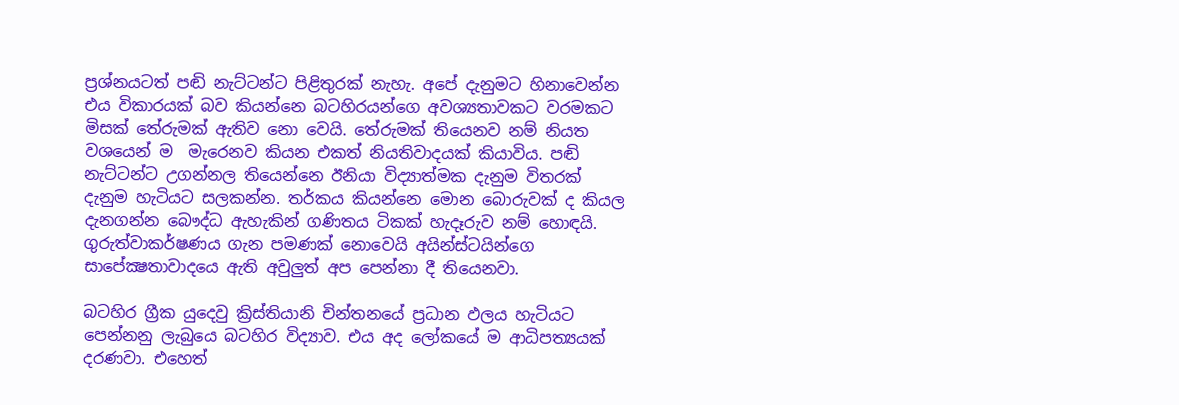ප්‍රශ්නයටත් පඬි නැට්ටන්ට පිළිතුරක් නැහැ. අපේ දැනුමට හිනාවෙන්න එය විකාරයක් බව කියන්නෙ බටහිරයන්ගෙ අවශ්‍යතාවකට වරමකට මිසක් තේරුමක් ඇතිව නො වෙයි. තේරුමක් තියෙනව නම් නියත වශයෙන් ම  මැරෙනව කියන එකත් නියතිවාදයක් කියාවිය. පඬි නැට්ටන්ට උගන්නල තියෙන්නෙ ඊනියා විද්‍යාත්මක දැනුම විතරක් දැනුම හැටියට සලකන්න. තර්කය කියන්නෙ මොන බොරුවක් ද කියල දැනගන්න බෞද්ධ ඇහැකින් ගණිතය ටිකක් හැදෑරුව නම් හොඳයි.  ගුරුත්වාකර්ෂණය ගැන පමණක් නොවෙයි අයින්ස්ටයින්ගෙ සාපේක්‍ෂතාවාදයෙ ඇති අවුලුත් අප පෙන්නා දී තියෙනවා.

බටහිර ග්‍රීක යුදෙවු ක්‍රිස්තියානි චින්තනයේ ප්‍රධාන ඵලය හැටියට පෙන්නනු ලැබුයෙ බටහිර විද්‍යාව. එය අද ලෝකයේ ම ආධිපත්‍යයක් දරණවා. එහෙත්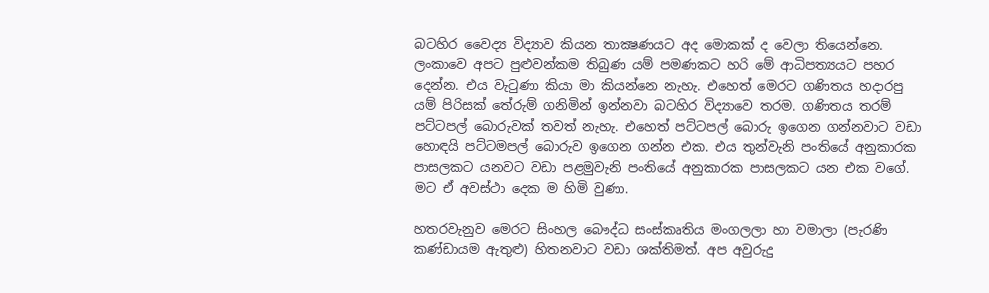බටහිර වෛද්‍ය විද්‍යාව කියන තාක්‍ෂණයට අද මොකක් ද වෙලා තියෙන්නෙ. ලංකාවෙ අපට පුළුවන්කම තිබුණ යම් පමණකට හරි මේ ආධිපත්‍යයට පහර දෙන්න. එය වැටුණා කියා මා කියන්නෙ නැහැ. එහෙත් මෙරට ගණිතය හදාරපු යම් පිරිසක් තේරුම් ගනිමින් ඉන්නවා බටහිර විද්‍යාවෙ තරම. ගණිතය තරම් පට්ටපල් බොරුවක් තවත් නැහැ. එහෙත් පට්ටපල් බොරු ඉගෙන ගන්නවාට වඩා හොඳයි පට්ටමපල් බොරුව ඉගෙන ගන්න එක. එය තුන්වැනි පංතියේ අනුකාරක පාසලකට යනවට වඩා පළමුවැනි පංතියේ අනුකාරක පාසලකට යන එක වගේ. මට ඒ අවස්ථා දෙක ම හිමි වුණා.

හතරවැනුව මෙරට සිංහල බෞද්ධ සංස්කෘතිය මංගලලා හා වමාලා (පැරණි කණ්ඩායම ඇතුළු) හිතනවාට වඩා ශක්තිමත්. අප අවුරුදු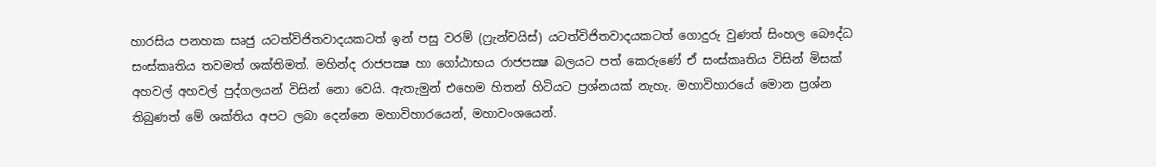හාරසිය පනහක සෘජු යටත්විජිතවාදයකටත් ඉන් පසු වරම් (ෆ්‍රැන්චයිස්) යටත්විජිතවාදයකටත් ගොදුරු වුණත් සිංහල බෞද්ධ සංස්කෘතිය තවමත් ශක්තිමත්. මහින්ද රාජපක්‍ෂ හා ගෝඨාභය රාජපක්‍ෂ බලයට පත් කෙරුණේ ඒ සංස්කෘතිය විසින් මිසක් අහවල් අහවල් පුද්ගලයන් විසින් නො වෙයි. ඇතැමුන් එහෙම හිතන් හිටියට ප්‍රශ්නයක් නැහැ. මහාවිහාරයේ මොන ප්‍රශ්න තිබුණත් මේ ශක්තිය අපට ලබා දෙන්නෙ මහාවිහාරයෙන්, මහාවංශයෙන්.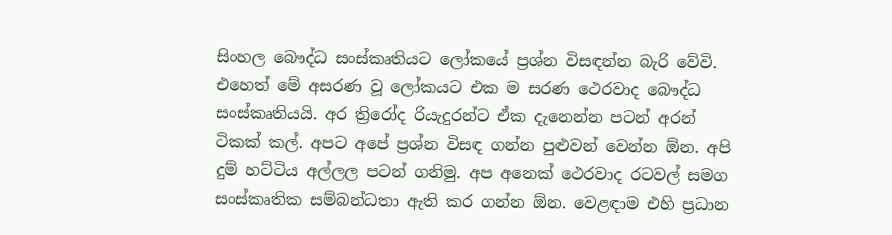සිංහල බෞද්ධ සංස්කෘතියට ලෝකයේ ප්‍රශ්න විසඳන්න බැරි වේවි. එහෙත් මේ අසරණ වූ ලෝකයට එක ම සරණ ථෙරවාද බෞද්ධ සංස්කෘතියයි. අර ත්‍රිරෝද රියැදුරන්ට ඒක දැනෙන්න පටන් අරන් ටිකක් කල්. අපට අපේ ප්‍රශ්න විසඳ ගන්න පුළුවන් වෙන්න ඕන. අපි දුම් හට්ටිය අල්ලල පටන් ගනිමු. අප අනෙක් ථෙරවාද රටවල් සමග සංස්කෘතික සම්බන්ධතා ඇති කර ගන්න ඕන. වෙළඳාම එහි ප්‍රධාන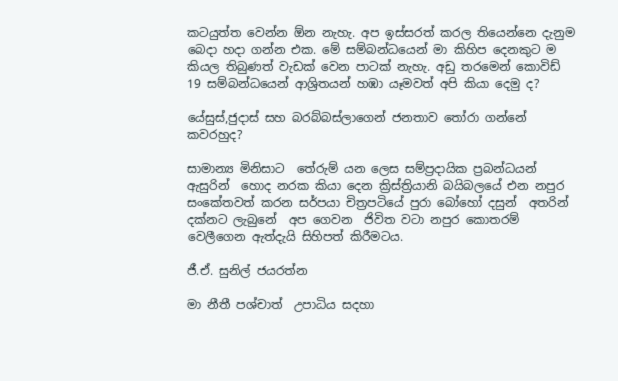කටයුත්ත වෙන්න ඕන නැහැ. අප ඉස්සරත් කරල තියෙන්නෙ දැනුම බෙදා හදා ගන්න එක. මේ සම්බන්ධයෙන් මා කිහිප දෙනකුට ම කියල තිබුණත් වැඩක් වෙන පාටක් නැහැ. අඩු තරමෙන් කොවිඩ් 19 සම්බන්ධයෙන් ආශ්‍රිතයන් හඹා යෑමවත් අපි කියා දෙමු ද?

යේසුස්,ජුදාස් සහ බරබ්බස්ලාගෙන් ජනතාව තෝරා ගන්නේ කවරහුද?

සාමාන්‍ය මිනිසාට  තේරුම් යන ලෙස සම්ප්‍රදායික ප්‍රබන්ධයන් ඇසුරින්  හොද නරක කියා දෙන ක්‍රිස්ත්‍රියානි බයිබලයේ එන නපුර සංකේතවත් කරන සර්පයා චිත්‍රපටියේ පුරා බෝහෝ දසුන්  අතරින්  දක්නට ලැබුනේ  අප ගෙවන  ජිවිත වටා නපුර කොතරම් වෙලීගෙන ඇත්දැයි සිහිපත් කිරීමටය.

ජී.ඒ. සුනිල් ජයරත්න

මා නීතී පශ්චාත්  උපාධිය සදහා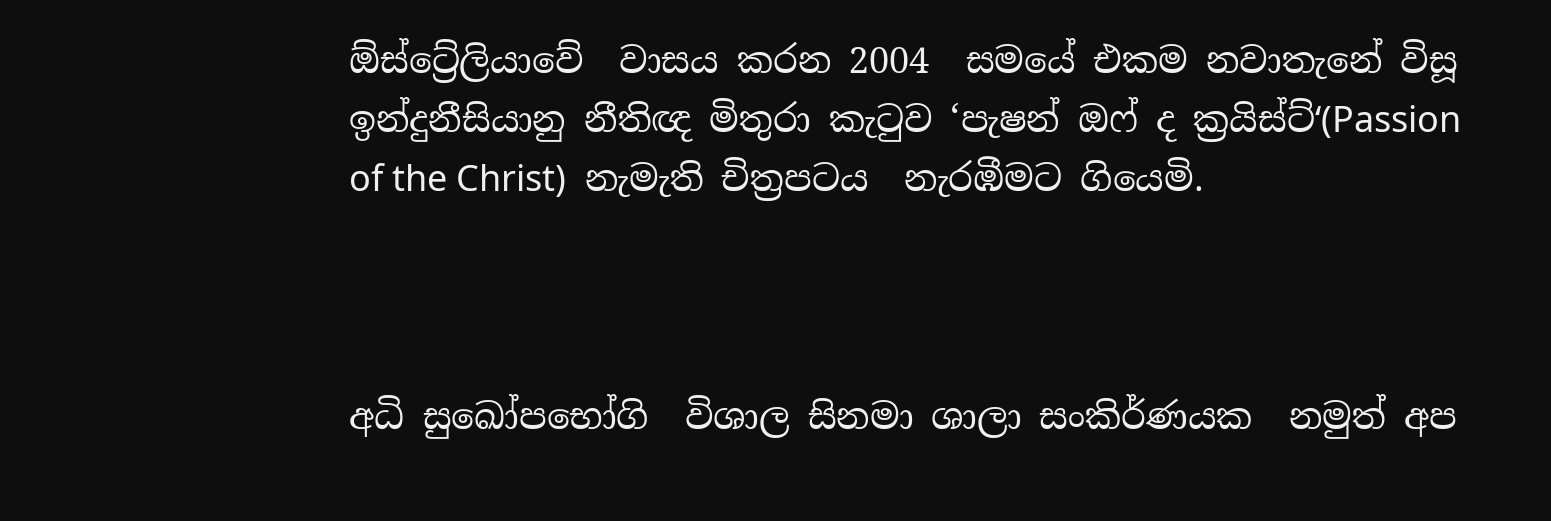ඕස්ට්‍රේලියාවේ  වාසය කරන 2004  සමයේ එකම නවාතැනේ විසූ ඉන්දුනීසියානු නීතිඥ මිතුරා කැටුව ‘පැෂන් ඔෆ් ද ක්‍රයිස්ට්‘(Passion of the Christ)  නැමැති චිත්‍රපටය  නැරඹීමට ගියෙමි.



අධි සුඛෝපභෝගි  විශාල සිනමා ශාලා සංකිර්ණයක  නමුත් අප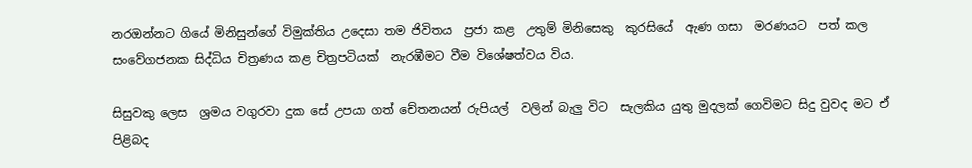නරඔන්නට ගියේ මිනිසුන්ගේ විමුක්තිය උදෙසා තම ජිවිතය  ප්‍රජා කළ  උතුම් මිනිසෙකු  කුරසියේ  ඇණ ගසා  මරණයට  පත් කල සංවේගජනක සිද්ධිය චිත්‍රණය කළ චිත්‍රපටියක්  නැරඹීමට වීම විශේෂත්වය විය.

සිසුවකු ලෙස  ශ්‍රමය වගුරවා දුක සේ උපයා ගත් චේතනයන් රුපියල්  වලින් බැලු විට  සැලකිය යුතු මුදලක් ගෙවිමට සිදු වුවද මට ඒ පිළිබද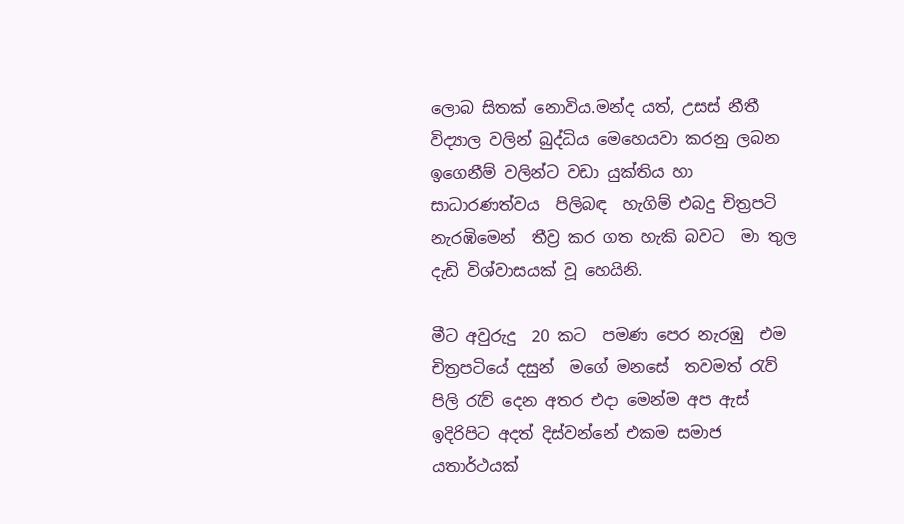ලොබ සිතක් නොවිය.මන්ද යත්, උසස් නීතී විද්‍යාල වලින් බුද්ධිය මෙහෙයවා කරනු ලබන ඉගෙනීම් වලින්ට වඩා යුක්තිය හා සාධාරණත්වය  පිලිබඳ  හැගිම් එබදු චිත්‍රපටි  නැරඹිමෙන්  තීව්‍ර කර ගත හැකි බවට  මා තුල දැඩි විශ්වාසයක් වූ හෙයිනි.

මීට අවුරුදු  20 කට  පමණ පෙර නැරඹු  එම චිත්‍රපටියේ දසුන්  මගේ මනසේ  තවමත් රැව් පිලි රැව් දෙන අතර එදා මෙන්ම අප ඇස් ඉදිරිපිට අදත් දිස්වන්නේ එකම සමාජ යතාර්ථයක්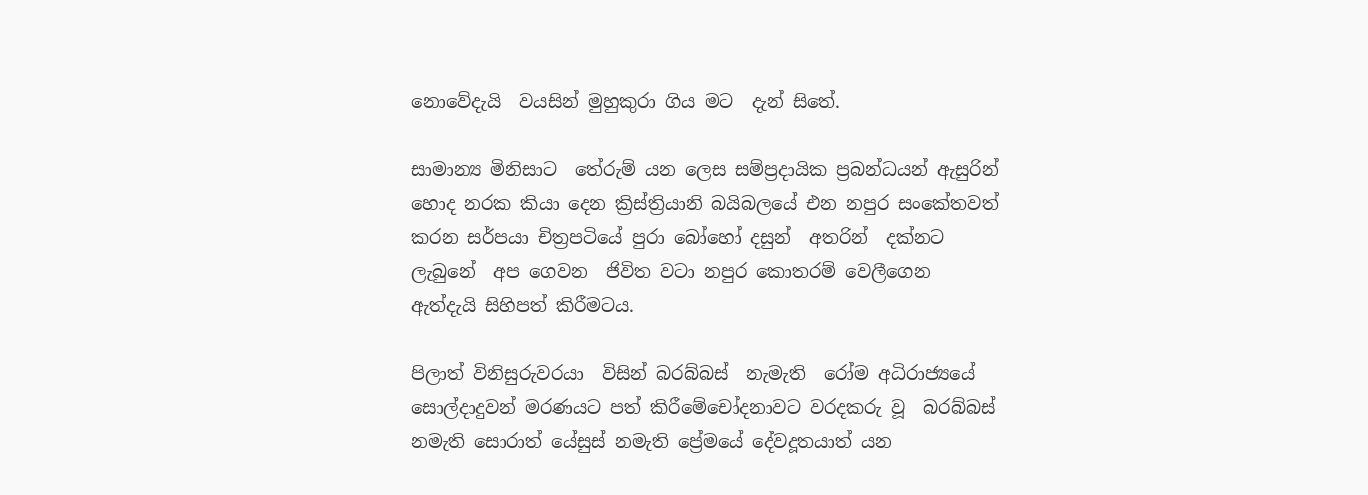නොවේදැයි  වයසින් මුහුකුරා ගිය මට  දැන් සිතේ.

සාමාන්‍ය මිනිසාට  තේරුම් යන ලෙස සම්ප්‍රදායික ප්‍රබන්ධයන් ඇසුරින්  හොද නරක කියා දෙන ක්‍රිස්ත්‍රියානි බයිබලයේ එන නපුර සංකේතවත් කරන සර්පයා චිත්‍රපටියේ පුරා බෝහෝ දසුන්  අතරින්  දක්නට ලැබුනේ  අප ගෙවන  ජිවිත වටා නපුර කොතරම් වෙලීගෙන ඇත්දැයි සිහිපත් කිරීමටය.

පිලාත් විනිසුරුවරයා  විසින් බරබ්බස්  නැමැති  රෝම අධිරාජ්‍යයේ සොල්දාදුවන් මරණයට පත් කිරීමේචෝදනාවට වරදකරු වූ  බරබ්බස් නමැති සොරාත් යේසුස් නමැති ප්‍රේමයේ දේවදූතයාත් යන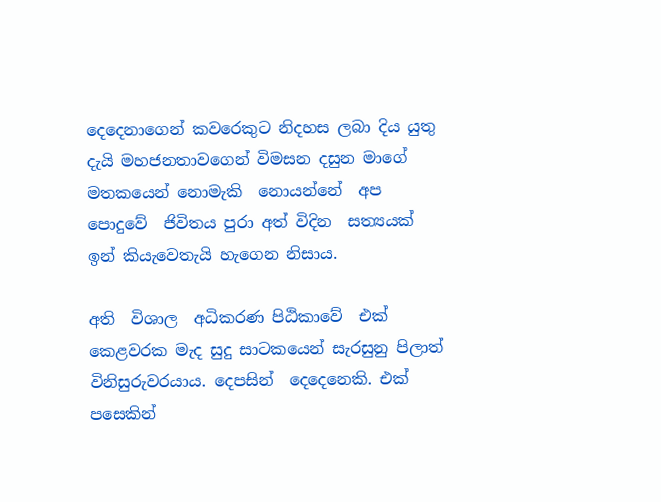දෙදෙනාගෙන් කවරෙකුට නිදහස ලබා දිය යුතු දැයි මහජනතාවගෙන් විමසන දසුන මාගේ  මතකයෙන් නොමැකි  නොයන්නේ  අප පොදුවේ  ජිවිතය පුරා අත් විදින  සත්‍යයක්  ඉන් කියැවෙතැයි හැගෙන නිසාය.

අති  විශාල  අධිකරණ පිඨිකාවේ  එක් කෙළවරක මැද සුදු සාටකයෙන් සැරසුනු පිලාත් විනිසුරුවරයාය. දෙපසින්  දෙදෙනෙකි. එක් පසෙකින්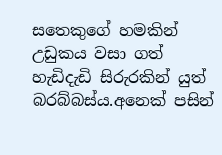සතෙකුගේ හමකින් උඩුකය වසා ගත් හැඩිදැඩි සිරුරකින් යුත් බරබ්බස්ය.අනෙක් පසින්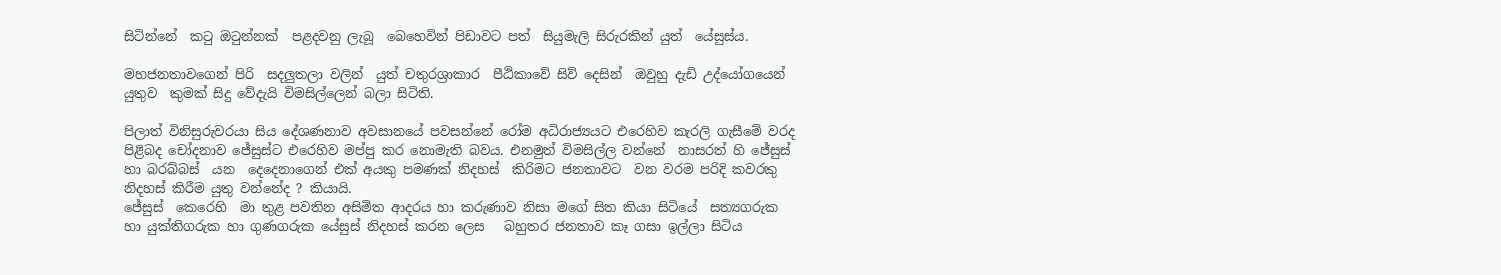සිටින්නේ  කටු ඔටුන්නක්  පළදවනු ලැබූ  බෙහෙවින් පිඩාවට පත්  සියුමැලි සිරුරකින් යුත්  යේසුස්ය.

මහජනතාවගෙන් පිරි  සදලුතලා වලින්  යුත් චතුරශ්‍රාකාර  පීඨිකාවේ සිව් දෙසින්  ඔවුහු දැඩි උද්යෝගයෙන් යුතුව  කුමක් සිදු වේදැයි විමසිල්ලෙන් බලා සිටිති.

පිලාත් විනිසුරුවරයා සිය දේශණනාව අවසානයේ පවසන්නේ රෝම අධිරාජ්‍යයට එරෙහිව කැරලි ගැසීමේ වරද පිළිබද චෝදනාව ජේසුස්ට එරෙහිව මප්පු කර නොමැති බවය. එනමුත් විමසිල්ල වන්නේ  නාසරත් හි ජේසුස්  හා බරබ්බස්  යන  දෙදෙනාගෙන් එක් අයකු පමණක් නිදහස්  කිරිමට ජනතාවට  වන වරම පරිදි කවරකු  නිදහස් කිරීම යුතු වන්නේද ? කියායි.
ජේසුස්  කෙරෙහි  මා තුළ පවතින අසිමිත ආදරය හා කරුණාව නිසා මගේ සිත කියා සිටියේ  සත්‍යගරුක හා යුක්තිගරුක හා ගුණගරුක යේසුස් නිදහස් කරන ලෙස   බහුතර ජනතාව කෑ ගසා ඉල්ලා සිටිය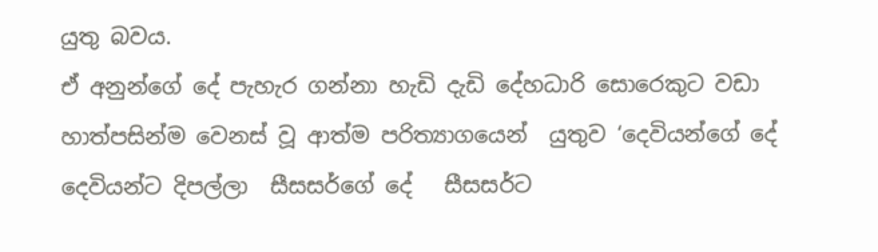යුතු බවය.
ඒ අනුන්ගේ දේ පැහැර ගන්නා හැඩි දැඩි දේහධාරි සොරෙකුට වඩා හාත්පසින්ම වෙනස් වූ ආත්ම පරිත්‍යාගයෙන්  යුතුව ‘දෙවියන්ගේ දේ  දෙවියන්ට දිපල්ලා  සීසසර්ගේ දේ   සීසසර්ට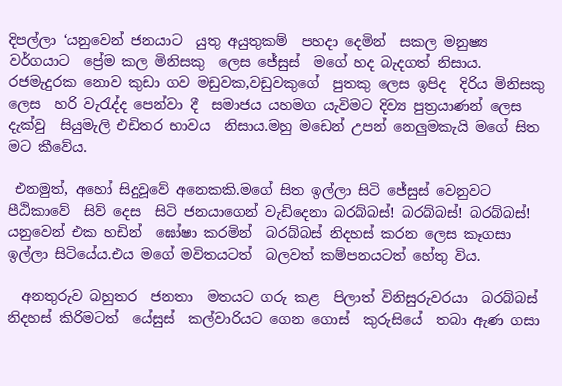දිපල්ලා ‘යනුවෙන් ජනයාට  යුතු අයුතුකම්  පහදා දෙමින්  සකල මනුෂ්‍ය වර්ගයාට  ප්‍රේම කල මිනිසකු  ලෙස ජේසුස්  මගේ හද බැදගත් නිසාය. රජමැදුරක නොව කුඩා ගව මඩුවක,වඩුවකුගේ  පුතකු ලෙස ඉපිද  දිරිය මිනිසකු ලෙස  හරි වැරැද්ද පෙන්වා දී  සමාජය යහමග යැවිමට දිව්‍ය පුත්‍රයාණන් ලෙස දැක්වු  සියුමැලි එඩිතර භාවය  නිසාය.මහු මඩෙන් උපන් නෙලුමකැයි මගේ සිත මට කීවේය.

 එනමුත්, අහෝ සිදුවූවේ අනෙකකි.මගේ සිත ඉල්ලා සිටි ජේසුස් වෙනුවට පීඨිකාවේ  සිව් දෙස  සිටි ජනයාගෙන් වැඩිදෙනා බරබ්බස්! බරබ්බස්! බරබ්බස්! යනුවෙන් එක හඩින්  ඝෝෂා කරමින්  බරබ්බස් නිදහස් කරන ලෙස කෑගසා ඉල්ලා සිටියේය.එය මගේ මවිතයටත්  බලවත් කම්පනයටත් හේතු විය.

  අනතුරුව බහුතර  ජනතා  මතයට ගරු කළ  පිලාත් විනිසුරුවරයා  බරබ්බස්  නිදහස් කිරිමටත්  යේසුස්  කල්වාරියට ගෙන ගොස්  කුරුසියේ  තබා ඇණ ගසා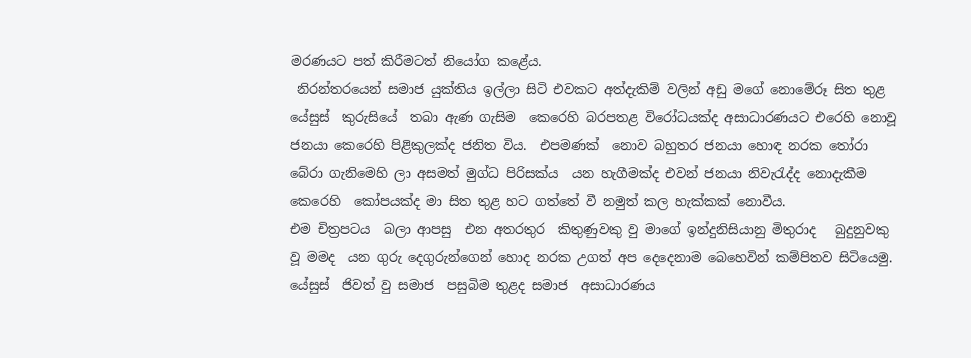මරණයට පත් කිරීමටත් නියෝග කළේය.
 නිරන්තරයෙන් සමාජ යුක්තිය ඉල්ලා සිටි එවකට අත්දැකිම් වලින් අඩු මගේ නොමේරූ සිත තුළ යේසුස්  කුරුසියේ  තබා ඇණ ගැසිම  කෙරෙහි බරපතළ විරෝධයක්ද අසාධාරණයට එරෙහි නොවූ ජනයා කෙරෙහි පිළිකුලක්ද ජනිත විය.  එපමණක්  නොව බහුතර ජනයා හොඳ නරක තෝරා බේරා ගැනිමෙහි ලා අසමත් මුග්ධ පිරිසක්ය  යන හැගීමක්ද එවන් ජනයා නිවැරැද්ද නොදැකීම කෙරෙහි  කෝපයක්ද මා සිත තුළ හට ගත්තේ වී නමුත් කල හැක්කක් නොවීය.
එම චිත්‍රපටය  බලා ආපසු  එන අතරතුර  කිතුණුවකු වු මාගේ ඉන්දුනිසියානු මිතුරාද   බුදුනුවකු වූ මමද  යන ගුරු දෙගුරුන්ගෙන් හොද නරක උගත් අප දෙදෙනාම බෙහෙවින් කම්පිතව සිටියෙමු. යේසුස්  ජිවත් වු සමාජ  පසුබිම තුළද සමාජ  අසාධාරණය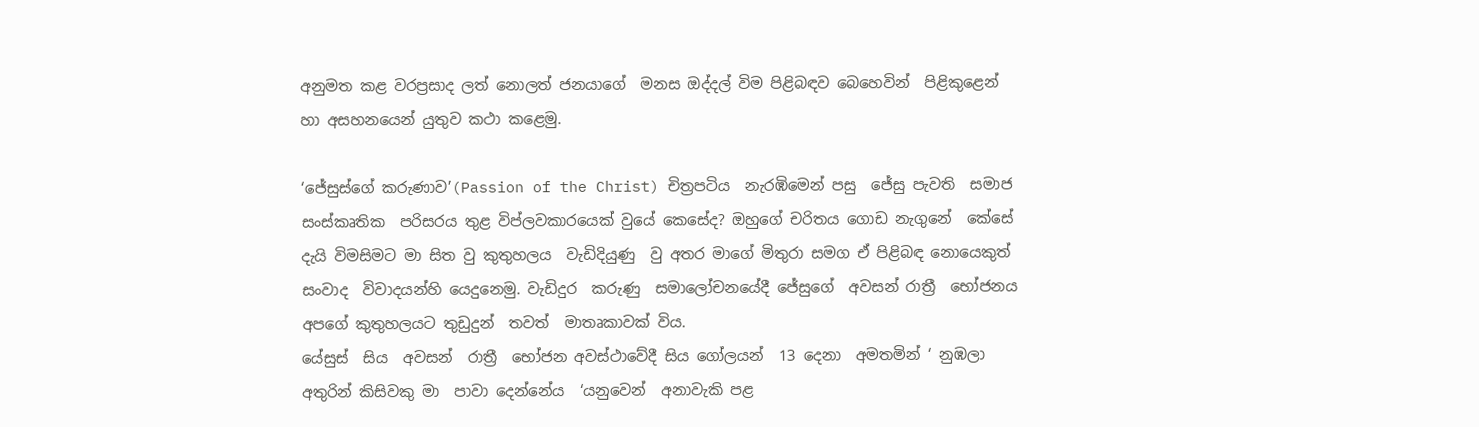අනුමත කළ වරප්‍රසාද ලත් නොලත් ජනයාගේ  මනස ඔද්දල් විම පිළිබඳව බෙහෙවින්  පිළිකුළෙන්  හා අසහනයෙන් යුතුව කථා කළෙමු.

‘ජේසුස්ගේ කරුණාව’(Passion of the Christ) චිත්‍රපටිය  නැරඹිමෙන් පසු  ජේසු පැවති  සමාජ සංස්කෘතික  පරිසරය තුළ විප්ලවකාරයෙක් වුයේ කෙසේද? ඔහුගේ චරිතය ගොඩ නැගුනේ  කේසේ දැයි විමසිමට මා සිත වු කුතුහලය  වැඩිදියුණු  වු අතර මාගේ මිතුරා සමග ඒ පිළිබඳ නොයෙකුත් සංවාද  විවාදයන්හි යෙදුනෙමු. වැඩිදුර  කරුණු  සමාලෝචනයේදී ජේසුගේ  අවසන් රාත්‍රී  භෝජනය අපගේ කුතුහලයට තුඩුදුන්  තවත්  මාතෘකාවක් විය.
යේසුස්  සිය  අවසන්  රාත්‍රී  භෝජන අවස්ථාවේදී සිය ගෝලයන්  13 දෙනා  අමතමින් ‘ නුඹලා  අතුරින් කිසිවකු මා  පාවා දෙන්නේය  ‘යනුවෙන්  අනාවැකි පළ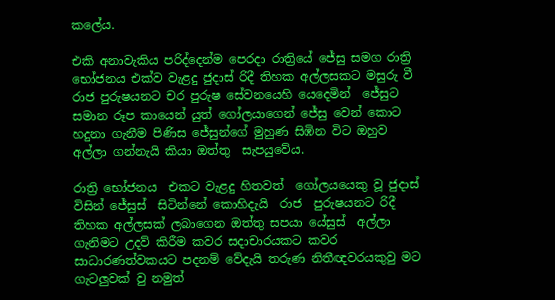කලේය.

එකි අනාවැකිය පරිද්දෙන්ම පෙරදා රාත්‍රියේ ජේසු සමග රාත්‍රි භෝජනය එක්ව වැළදු ජුදාස් රිදී තිහක අල්ලසකට මසුරු වී රාජ පුරුෂයනට චර පුරුෂ සේවන‍යෙහි යෙදෙමින්  ජේසුට සමාන රූප කායෙන් යුත් ගෝලයාගෙන් ජේසු වෙන් කොට හදුනා ගැනීම පිණිස ජේසුන්ගේ මුහුණ සිඹින විට ‍ඔහුව අල්ලා ගන්නැයි කියා ඔත්තු  සැපයුවේය.

රාත්‍රි භෝජනය  එකට වැළදු හිතවත්  ගෝලයයෙකු වූ ජුදාස්  විසින් ජේසුස්  සිටින්නේ කොහිදැයි  රාජ  පුරුෂයනට රිදී තිහක අල්ලසක් ලබාගෙන ඔත්තු සපයා යේසුස්  අල්ලා ගැනිමට උදව් කිරීම කවර සදාචාරයකට කවර සාධාරණත්වකයට පදනම් වේදැයි තරුණ නිතීඥවරයකුවු මට ගැටලුවක් වු නමුත්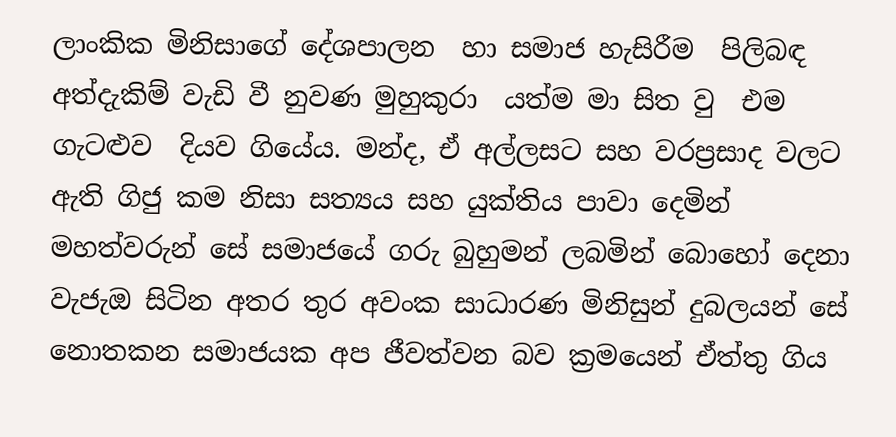ලාංකික මිනිසාගේ දේශපාලන  හා සමාජ හැසිරීම  පිලිබඳ අත්දැකිම් වැඩි වී නුවණ මුහුකුරා  යත්ම මා සිත වු  එම ගැටළුව  දියව ගියේය. මන්ද, ඒ අල්ලසට සහ වරප්‍රසාද වලට ඇති ගිජු කම නිසා සත්‍යය සහ යුක්තිය පාවා දෙමින් මහත්වරුන් සේ සමාජයේ ගරු බුහුමන් ලබමින් බොහෝ දෙනා වැජැඔ සිටින අතර තුර අවංක සාධාරණ මිනිසුන් දුබලයන් සේ නොතකන සමාජයක අප ජීවත්වන බව ක්‍රමයෙන් ඒත්තු ගිය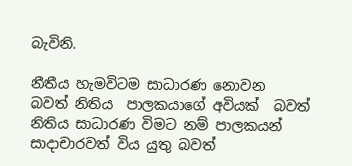බැවිනි.

නීතීය හැමවිටම සාධාරණ නොවන  බවත් නිතිය  පාලකයාගේ අවියක්  බවත් නිතිය සාධාරණ විමට නම් පාලකයන් සාදාචාරවත් විය යුතු බවත්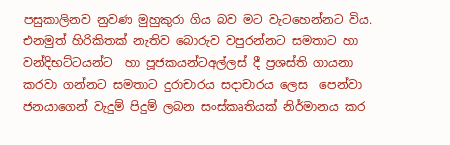පසුකාලිනව නුවණ මුහුකුරා ගිය බව මට වැටහෙන්නට විය. එනමුත් හිරිකිතක් නැතිව බොරුව වපුරන්නට සමතාට හා  වන්දිභට්ටයන්ට  හා පූජකයන්ටඅල්ලස් දී ප්‍රශස්ති ගායනා කරවා ගන්නට සමතාට දුරාචාරය සදාචාරය ලෙස  පෙන්වා ජනයාගෙන් වැදුම් පිදුම් ලබන සංස්කෘතියක් නිර්මානය කර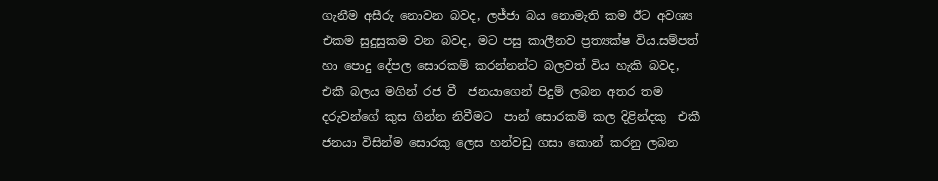ගැනීම අසීරු නොවන බවද, ලජ්ජා බය නොමැති කම ඊට අවශ්‍ය එකම සුදුසුකම වන බවද, මට පසු කාලීනව ප්‍රත්‍යක්ෂ විය.සම්පත් හා පොදු දේපල සොරකම් කරන්නන්ට බලවත් විය හැකි බවද, එකී බලය මගින් රජ වී  ජනයාගෙන් පිදුම් ලබන අතර තම දරුවන්ගේ කුස ගින්න නිවීමට  පාන් සොරකම් කල දිළින්දකු  එකී ජනයා විසින්ම සොරකු ලෙස හන්වඩු ගසා කොන් කරනු ලබන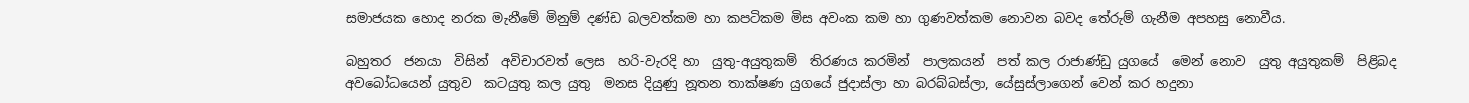සමාජයක හොද නරක මැනීමේ මිනුම් දණ්ඩ බලවත්කම හා කපටිකම මිස අවංක කම හා ගුණවත්කම නොවන බවද තේරුම් ගැනීම අපහසු නොවීය.

බහුතර  ජනයා  විසින්  අවිචාරවත් ලෙස  හරි-වැරදි හා  යුතු-අයුතුකම්  තිරණය කරමින්  පාලකයන්  පත් කල රාජාණ්ඩු යුගයේ  මෙන් නොව  යුතු අයුතුකම්  පිළිබද අවබෝධයෙන් යුතුව  කටයුතු කල යුතු  මනස දියුණු නූතන තාක්ෂණ යුගයේ ජුදාස්ලා හා බරබ්බස්ලා, යේසුස්ලාගෙන් වෙන් කර හදුනා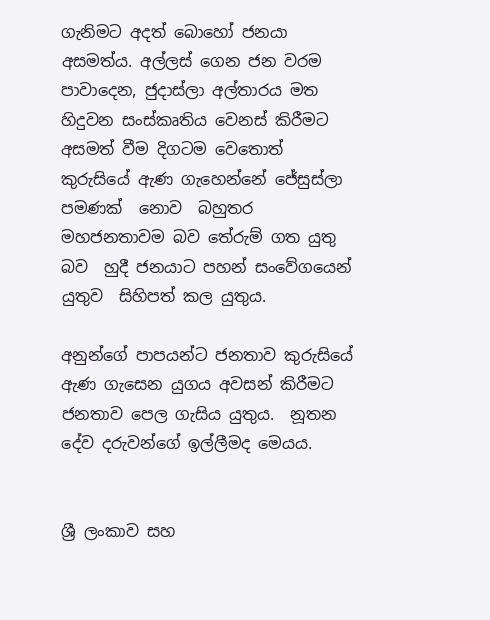ගැනිමට අදත් බොහෝ ජනයා අසමත්ය. අල්ලස් ගෙන ජන වරම පාවාදෙන, ජුදාස්ලා අල්තාරය මත හිදුවන සංස්කෘතිය වෙනස් කිරීමට අසමත් වීම දිගටම වෙතොත් කුරුසියේ ඇණ ගැහෙන්නේ ජේසුස්ලා පමණක්  නොව  බහුතර මහජනතාවම බව තේරුම් ගත යුතු බව  හුදී ජනයාට පහන් සංවේගයෙන් යුතුව  සිහිපත් කල යුතුය.

අනුන්ගේ පාපයන්ට ජනතාව කුරුසියේ ඇණ ගැසෙන යුගය අවසන් කිරීමට ජනතාව පෙල ගැසිය යුතුය.  නූතන දේව දරුවන්ගේ ඉල්ලීමද මෙයය.


ශ්‍රී ලංකාව සහ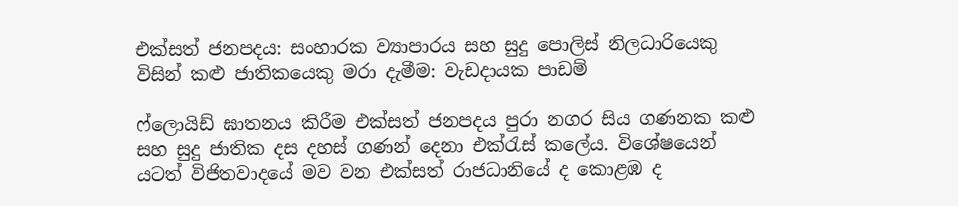එක්සත් ජනපදය: සංහාරක ව්‍යාපාරය සහ සුදු පොලිස් නිලධාරියෙකු විසින් කළු ජාතිකයෙකු මරා දැමීම: වැඩදායක පාඩම්

ෆ්ලොයිඩ් ඝාතනය කිරීම එක්සත් ජනපදය පුරා නගර සිය ගණනක කළු සහ සුදු ජාතික දස දහස් ගණන් දෙනා එක්රැස් කලේය. විශේෂයෙන් යටත් විජිතවාදයේ මව වන එක්සත් රාජධානියේ ද කොළඹ ද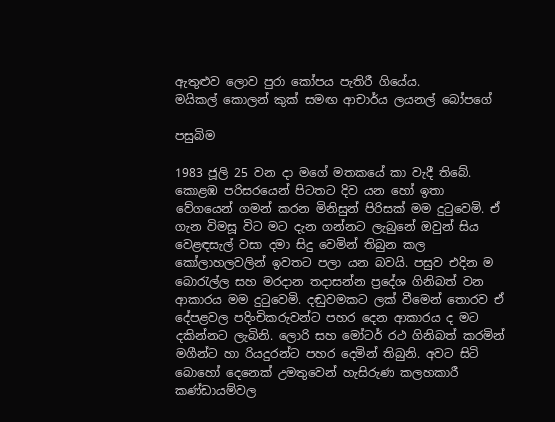ඇතුළුව ලොව පුරා කෝපය පැතිරී ගියේය.
මයිකල් කොලන් කුක් සමඟ ආචාර්ය ලයනල් බෝපගේ

පසුබිම

1983 ජූලි 25 වන දා මගේ මතකයේ කා වැදී තිබේ. කොළඹ පරිසරයෙන් පිටතට දිව යන හෝ ඉතා වේගයෙන් ගමන් කරන මිනිසුන් පිරිසක් මම දුටුවෙමි. ඒ ගැන විමසූ විට මට දැන ගන්නට ලැබුනේ ඔවුන් සිය වෙළඳසැල් වසා දමා සිදු වෙමින් තිබුන කල කෝලාහලවලින් ඉවතට පලා යන බවයි. පසුව එදින ම බොරැල්ල සහ මරදාන තදාසන්න ප්‍රදේශ ගිනිබත් වන ආකාරය මම දුටුවෙමි. දඬුවමකට ලක් වීමෙන් තොරව ඒ දේපළවල පදිංචිකරුවන්ට පහර දෙන ආකාරය ද මට දකින්නට ලැබිනි. ලොරි සහ මෝටර් රථ ගිනිබත් කරමින් මගීන්ට හා රියදුරන්ට පහර දෙමින් තිබුනි. අවට සිටි බොහෝ දෙනෙක් උමතුවෙන් හැසිරුණ කලහකාරී කණ්ඩායම්වල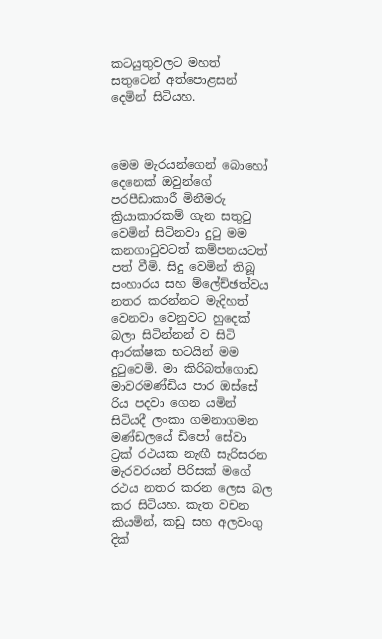කටයුතුවලට මහත් සතුටෙන් අත්පොළසන් දෙමින් සිටියහ.



මෙම මැරයන්ගෙන් බොහෝ දෙනෙක් ඔවුන්ගේ පරපීඩාකාරී මිනීමරු ක්‍රියාකාරකම් ගැන සතුටු වෙමින් සිටිනවා දුටු මම කනගාටුවටත් කම්පනයටත් පත් වීමි. සිදු වෙමින් තිබූ සංහාරය සහ ම්ලේච්ඡත්වය නතර කරන්නට මැදිහත් වෙනවා වෙනුවට හුදෙක් බලා සිටින්නන් ව සිටි ආරක්ෂක භටයින් මම දුටුවෙමි. මා කිරිබත්ගොඩ මාවරමණ්ඩිය පාර ඔස්සේ රිය පදවා ගෙන යමින් සිටියදී ලංකා ගමනාගමන මණ්ඩලයේ ඩිපෝ සේවා ට්‍රක් රථයක නැඟී සැරිසරන මැරවරයන් පිරිසක් මගේ රථය නතර කරන ලෙස බල කර සිටියහ. කැත වචන කියමින්, කඩු සහ අලවංගු දික්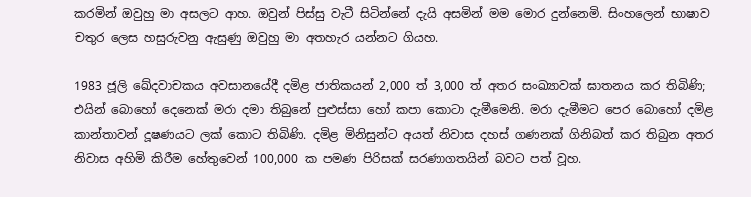කරමින් ඔවුහු මා අසලට ආහ. ඔවුන් පිස්සු වැටී සිටින්නේ දැයි අසමින් මම මොර දුන්නෙමි. සිංහලෙන් භාෂාව චතුර ලෙස හසුරුවනු ඇසුණු ඔවුහු මා අතහැර යන්නට ගියහ.

1983 ජූලි ඛේදවාචකය අවසාන‌යේදී දමිළ ජාතිකයන් 2,000 ත් 3,000 ත් අතර සංඛ්‍යාවක් ඝාතනය කර තිබිණි; එයින් බොහෝ දෙනෙක් මරා දමා තිබුනේ පුළුස්සා හෝ කපා කොටා දැමීමෙනි. මරා දැමීමට පෙර බොහෝ දමිළ කාන්තාවන් දූෂණයට ලක් කොට තිබිණි. දමිළ මිනිසුන්ට අයත් නිවාස දහස් ගණනක් ගිනිබත් කර තිබුන අතර නිවාස අහිමි කිරීම හේතුවෙන් 100,000 ක පමණ පිරිසක් සරණාගතයින් බවට පත් වූහ.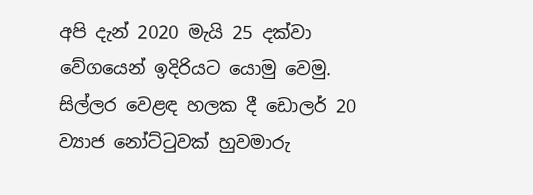අපි දැන් 2020 මැයි 25 දක්වා වේගයෙන් ඉදිරියට යොමු වෙමු. සිල්ලර වෙළඳ හලක දී ඩොලර් 20 ව්‍යාජ නෝට්ටුවක් හුවමාරු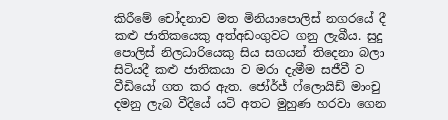කිරීමේ චෝදනාව මත මිනියාපොලිස් නගරයේ දී කළු ජාතිකයෙකු අත්අඩංගුවට ගනු ලැබීය. සුදු පොලිස් නිලධාරියෙකු සිය සගයන් තිදෙනා බලා සිටියදී කළු ජාතිකයා ව මරා දැමීම සජීවී ව වීඩියෝ ගත කර ඇත. ජෝර්ජ් ෆ්ලොයිඩ් මාංචු දමනු ලැබ වීදියේ යටි අතට මුහුණ හරවා ගෙන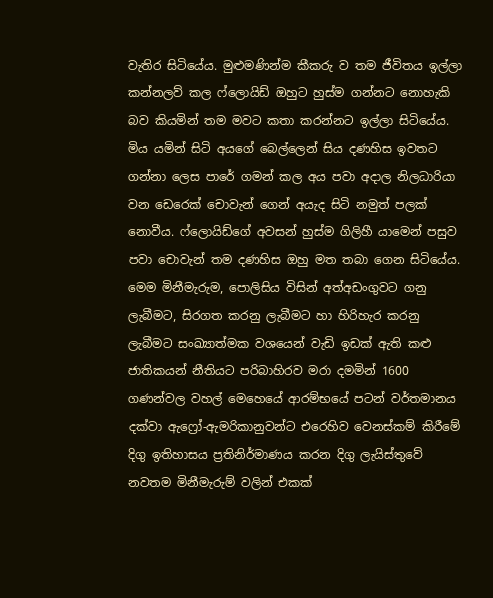වැතිර සිටියේය. මුළුමණින්ම කීකරු ව තම ජීවිතය ඉල්ලා කන්නලව් කල ෆ්ලොයිඩ් ඔහුට හුස්ම ගන්නට නොහැකි බව කියමින් තම මවට කතා කරන්නට ඉල්ලා සිටියේය. මිය යමින් සිටි අයගේ බෙල්ලෙන් සිය දණහිස ඉවතට ගන්නා ලෙස පාරේ ගමන් කල අය පවා අදාල නිලධාරියා වන ඩෙරෙක් චොවැන් ගෙන් අයැද සිටි නමුත් පලක් නොවීය. ෆ්ලොයිඩ්ගේ අවසන් හුස්ම ගිලිහී යාමෙන් පසුව පවා චොවැන් තම දණහිස ඔහු මත තබා ගෙන සිටියේය. මෙම මිනීමැරුම, පොලිසිය විසින් අත්අඩංගුවට ගනු ලැබීමට, සිරගත කරනු ලැබීමට හා හිරිහැර කරනු ලැබීමට සංඛ්‍යාත්මක වශයෙන් වැඩි ඉඩක් ඇති කළු ජාතිකයන් නීතියට පරිබාහිරව මරා දමමින් 1600 ගණන්වල වහල් මෙහෙයේ ආරම්භයේ පටන් වර්තමානය දක්වා ඇෆ්‍රෝ-ඇමරිකානුවන්ට එරෙහිව වෙනස්කම් කිරීමේ දිගු ඉතිහාසය ප්‍රතිනිර්මාණය කරන දිගු ලැයිස්තුවේ නවතම මිනීමැරුම් වලින් එකක්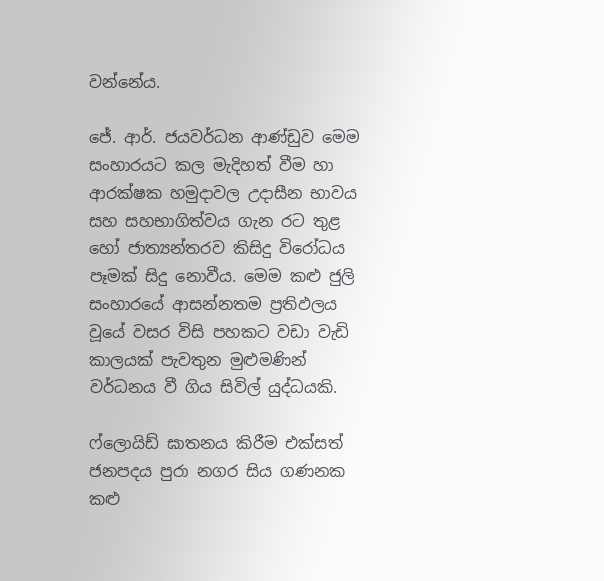වන්නේය.

ජේ. ආර්. ජයවර්ධන ආණ්ඩුව මෙම සංහාරයට කල මැදිහත් වීම හා ආරක්ෂක හමුදාවල උදාසීන භාවය සහ සහභාගිත්වය ගැන රට තුළ හෝ ජාත්‍යන්තරව කිසිදු විරෝධය පෑමක් සිදු නොවීය. මෙම කළු ජුලි සංහාරයේ ආසන්නතම ප්‍රතිඵලය වූයේ වසර විසි පහකට වඩා වැඩි කාලයක් පැවතුන මුළුමණින් වර්ධනය වී ගිය සිවිල් යුද්ධයකි.

ෆ්ලොයිඩ් ඝාතනය කිරීම එක්සත් ජනපදය පුරා නගර සිය ගණනක කළු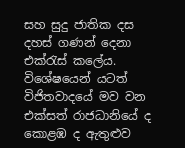සහ සුදු ජාතික දස දහස් ගණන් දෙනා එක්රැස් කලේය. විශේෂයෙන් යටත් විජිතවාදයේ මව වන එක්සත් රාජධානියේ ද කොළඹ ද ඇතුළුව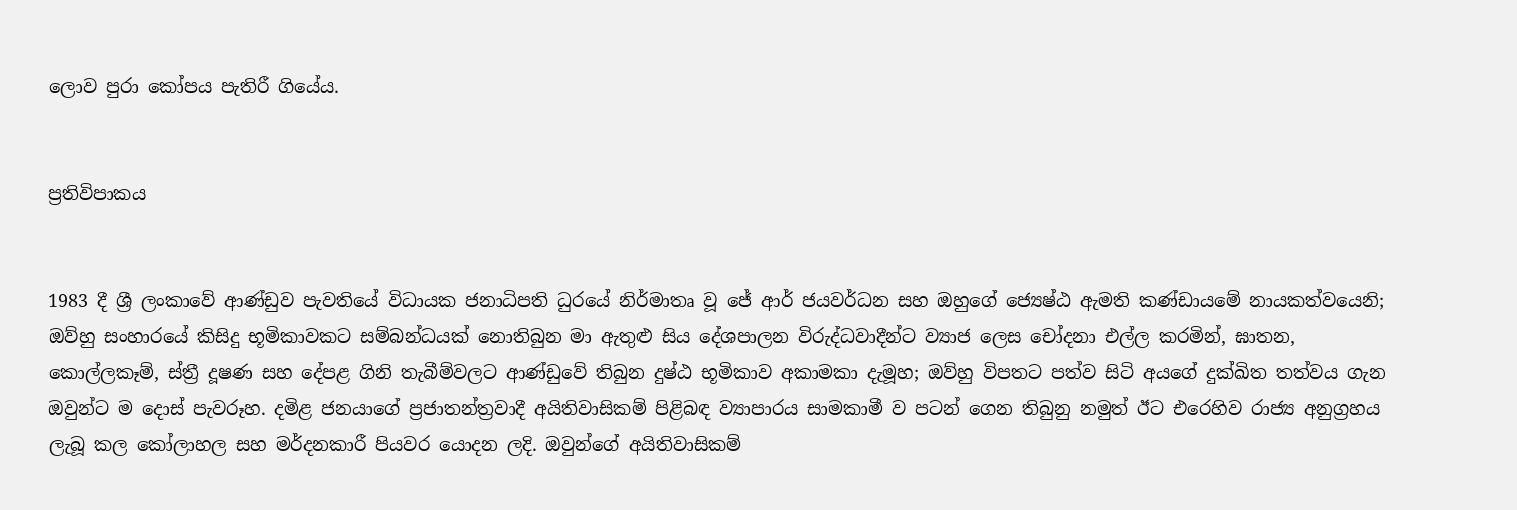ලොව පුරා කෝපය පැතිරී ගියේය.


ප්‍රතිවිපාකය


1983 දී ශ්‍රී ලංකාවේ ආණ්ඩුව පැවතියේ විධායක ජනාධිපති ධුරයේ නිර්මාතෘ වූ ජේ ආර් ජයවර්ධන සහ ඔහුගේ ජ්‍යෙෂ්ඨ ඇමති කණ්ඩායමේ නායකත්වයෙනි; ඔව්හු සංහාරයේ කිසිදු භූමිකාවකට සම්බන්ධයක් නොතිබුන මා ඇතුළු සිය දේශපාලන විරුද්ධවාදීන්ට ව්‍යාජ ලෙස චෝදනා එල්ල කරමින්, ඝාතන, කොල්ලකෑම්, ස්ත්‍රී දූෂණ සහ දේපළ ගිනි තැබීම්වලට ආණ්ඩුවේ තිබුන දුෂ්ඨ භූමිකාව අකාමකා දැමූහ; ඔව්හු විපතට පත්ව සිටි අයගේ දුක්ඛිත තත්වය ගැන ඔවුන්ට ම දොස් පැවරූහ. දමිළ ජනයාගේ ප්‍රජාතන්ත්‍රවාදී අයිතිවාසිකම් පිළිබඳ ව්‍යාපාරය සාමකාමී ව පටන් ගෙන තිබුනු නමුත් ඊට එරෙහිව රාජ්‍ය අනුග්‍රහය ලැබූ කල කෝලාහල සහ මර්දනකාරී පියවර යොදන ලදි. ඔවුන්ගේ අයිතිවාසිකම්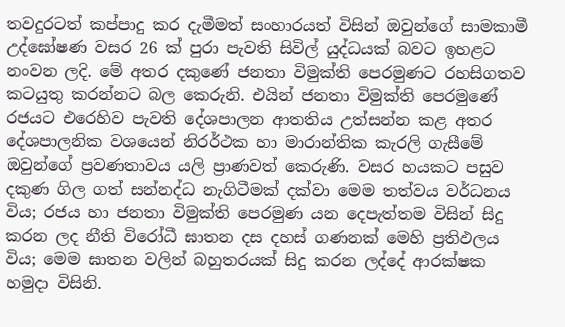තවදුරටත් කප්පාදු කර දැමීමත් සංහාරයත් විසින් ඔවුන්ගේ සාමකාමී උද්ඝෝෂණ වසර 26 ක් පුරා පැවති සිවිල් යුද්ධයක් බවට ඉහළට නංවන ලදි. මේ අතර දකුණේ ජනතා විමුක්ති පෙරමුණට රහසිගතව කටයුතු කරන්නට බල කෙරුනි. එයින් ජනතා විමුක්ති පෙරමුණේ රජයට එරෙහිව පැවති දේශපාලන ආතතිය උත්සන්න කළ අතර දේශපාලනික වශයෙන් නිරර්ථක හා මාරාන්තික කැරලි ගැසීමේ ඔවුන්ගේ ප්‍රවණතාවය යලි ප්‍රාණවත් කෙරුණි. වසර හයකට පසුව දකුණ ගිල ගත් සන්නද්ධ නැගිටීමක් දක්වා මෙම තත්වය වර්ධනය විය; රජය හා ජනතා විමුක්ති පෙරමුණ යන දෙපැත්තම විසින් සිදු කරන ලද නීති විරෝධී ඝාතන දස දහස් ගණනක් මෙහි ප්‍රතිඵලය විය; මෙම ඝාතන වලින් බහුතරයක් සිදු කරන ලද්දේ ආරක්ෂක හමුදා විසිනි.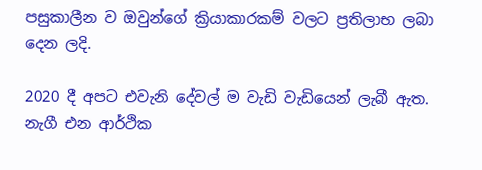පසුකාලීන ව ඔවුන්ගේ ක්‍රියාකාරකම් වලට ප්‍රතිලාභ ලබා දෙන ලදි.

2020 දී අපට එවැනි දේවල් ම වැඩි වැඩියෙන් ලැබී ඇත. නැගී එන ආර්ථික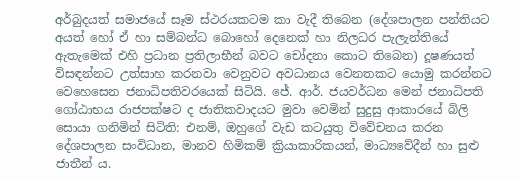අර්බුදයත් සමාජයේ සෑම ස්ථරයකටම කා වැදී තිබෙන (දේශපාලන පන්තියට අයත් හෝ ඒ හා සම්බන්ධ බොහෝ දෙනෙක් හා නිලධර පැලැන්තියේ ඇතැමෙක් එහි ප්‍රධාන ප්‍රතිලාභීන් බවට චෝදනා කොට තිබෙන) දූෂණයත් විසඳන්නට උත්සාහ කරනවා වෙනුවට අවධානය වෙනතකට යොමු කරන්නට වෙහෙසෙන ජනාධිපතිවරයෙක් සිටියි. ජේ. ආර්. ජයවර්ධන මෙන් ජනාධිපති ගෝඨාභය රාජපක්ෂට ද ජාතිකවාදයට මුවා වෙමින් සුදුසු ආකාරයේ බිලි සොයා ගනිමින් සිටිති: එනම්, ඔහුගේ වැඩ කටයුතු විවේචනය කරන දේශපාලන සංවිධාන, මානව හිමිකම් ක්‍රියාකාරිකයන්, මාධ්‍යවේදීන් හා සුළු ජාතීන් ය.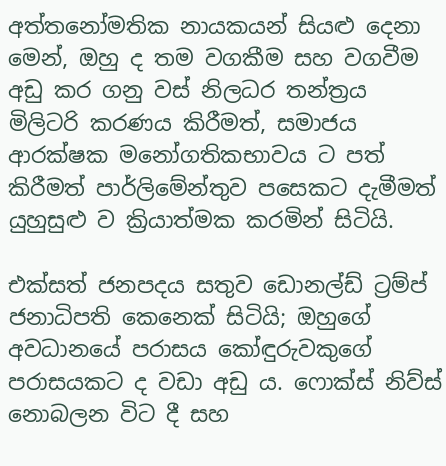අත්තනෝමතික නායකයන් සියළු දෙනා මෙන්, ඔහු ද තම වගකීම සහ වගවීම අඩු කර ගනු වස් නිලධර තන්ත්‍රය මිලිටරි කරණය කිරීමත්, සමාජය ආරක්ෂක මනෝගතිකභාවය ට පත් කිරීමත් පාර්ලිමේන්තුව පසෙකට දැමීමත් යුහුසුළු ව ක්‍රියාත්මක කරමින් සිටියි.

එක්සත් ජනපදය සතුව ඩොනල්ඩ් ට්‍රම්ප් ජනාධිපති කෙනෙක් සිටියි; ඔහුගේ අවධානයේ පරාසය කෝඳුරුවකුගේ පරාසයකට ද වඩා අඩු ය. ෆොක්ස් නිව්ස් නොබලන විට දී සහ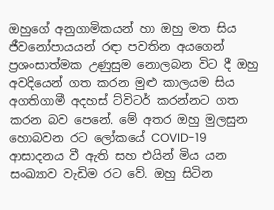ඔහුගේ අනුගාමිකයන් හා ඔහු මත සිය ජීවනෝපායයන් රඳා පවතින අයගෙන් ප්‍රශංසාත්මක උණුසුම නොලබන විට දී ඔහු අවදියෙන් ගත කරන මුළු කාලයම සිය අගතිගාමී අදහස් ට්විටර් කරන්නට ගත කරන බව පෙනේ. මේ අතර ඔහු මුලසුන හොබවන රට ලෝකයේ COVID-19 ආසාදනය වී ඇති සහ එයින් මිය යන සංඛ්‍යාව වැඩිම රට වේ. ඔහු සිටින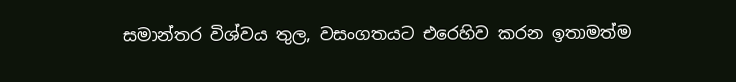සමාන්තර විශ්වය තුල, වසංගතයට එරෙහිව කරන ඉතාමත්ම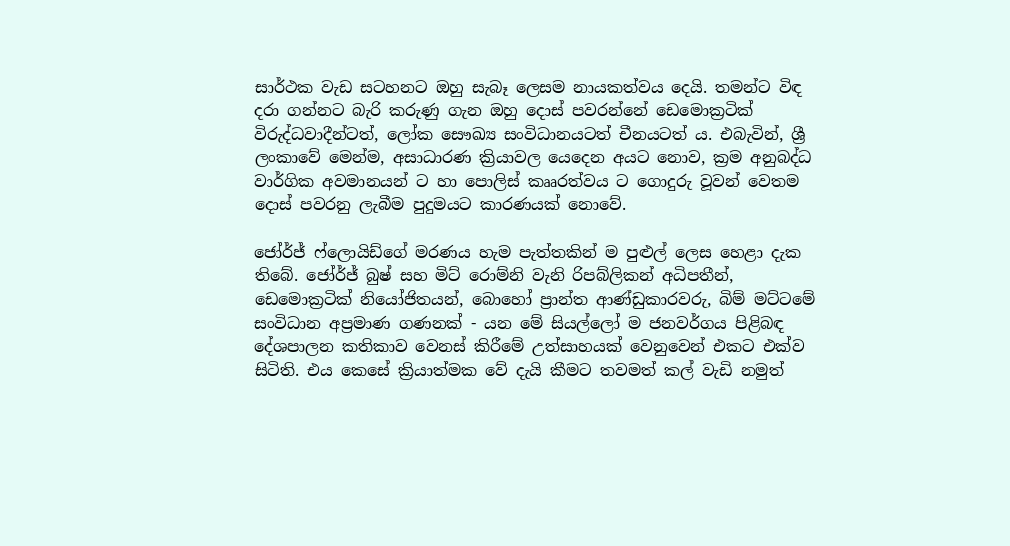සාර්ථක වැඩ සටහනට ඔහු සැබෑ ලෙසම නායකත්වය දෙයි. තමන්ට විඳ දරා ගන්නට බැරි කරුණු ගැන ඔහු දොස් පවරන්නේ ඩෙමොක්‍රටික් විරුද්ධවාදීන්ටත්, ලෝක සෞඛ්‍ය සංවිධානයටත් චීනයටත් ය. එබැවින්, ශ්‍රී ලංකාවේ මෙන්ම, අසාධාරණ ක්‍රියාවල යෙදෙන අයට නොව, ක්‍රම අනුබද්ධ වාර්ගික අවමානයන් ට හා පොලිස් කෲරත්වය ට ගොදුරු වූවන් වෙතම දොස් පවරනු ලැබීම පුදුමයට කාරණයක් නොවේ.

ජෝර්ජ් ෆ්ලොයිඩ්ගේ මරණය හැම පැත්තකින් ම පුළුල් ලෙස හෙළා දැක තිබේ. ජෝර්ජ් බුෂ් සහ මිට් රොම්නි වැනි රිපබ්ලිකන් අධිපතීන්, ඩෙමොක්‍රටික් නියෝජිතයන්, බොහෝ ප්‍රාන්ත ආණ්ඩුකාරවරු, බිම් මට්ටමේ සංවිධාන අප්‍රමාණ ගණනක් - යන මේ සියල්ලෝ ම ජනවර්ගය පිළිබඳ දේශපාලන කතිකාව වෙනස් කිරීමේ උත්සාහයක් වෙනුවෙන් එකට එක්ව සිටිති. එය කෙසේ ක්‍රියාත්මක වේ දැයි කීමට තවමත් කල් වැඩි නමුත්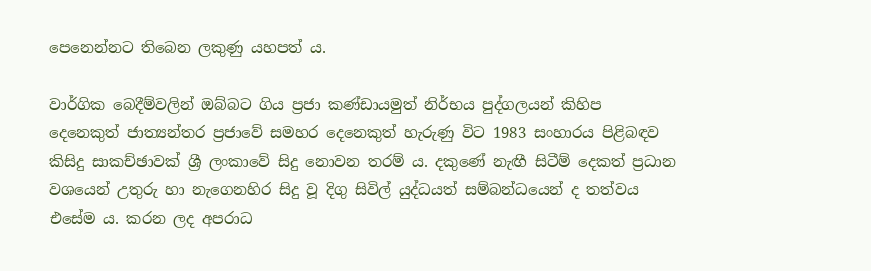පෙනෙන්නට තිබෙන ලකුණු යහපත් ය.

වාර්ගික බෙදීම්වලින් ඔබ්බට ගිය ප්‍රජා කණ්ඩායමුත් නිර්භය පුද්ගලයන් කිහිප දෙනෙකුත් ජාත්‍යන්තර ප්‍රජාවේ සමහර දෙනෙකුත් හැරුණු විට 1983 සංහාරය පිළිබඳව කිසිදු සාකච්ඡාවක් ශ්‍රී ලංකාවේ සිදු නොවන තරම් ය. දකුණේ නැඟී සිටීම් දෙකත් ප්‍රධාන වශයෙන් උතුරු හා නැගෙනහිර සිදු වූ දිගු සිවිල් යුද්ධයත් සම්බන්ධයෙන් ද තත්වය එසේම ය. කරන ලද අපරාධ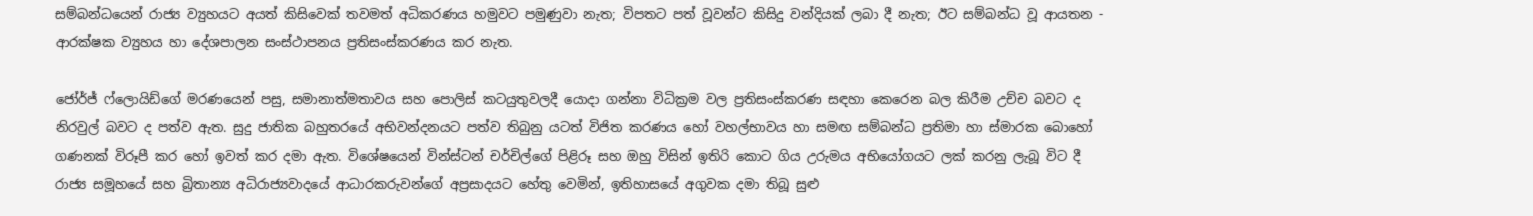සම්බන්ධයෙන් රාජ්‍ය ව්‍යුහයට අයත් කිසිවෙක් තවමත් අධිකරණය හමුවට පමුණුවා නැත; විපතට පත් වූවන්ට කිසිදු වන්දියක් ලබා දී නැත; ඊට සම්බන්ධ වූ ආයතන - ආරක්ෂක ව්‍යුහය හා දේශපාලන සංස්ථාපනය ප්‍රතිසංස්කරණය කර නැත.

ජෝර්ජ් ෆ්ලොයිඩ්ගේ මරණයෙන් පසු, සමානාත්මතාවය සහ පොලිස් කටයුතුවලදී යොදා ගන්නා විධික්‍රම වල ප්‍රතිසංස්කරණ සඳහා කෙරෙන බල කිරීම උච්ච බවට ද නිරවුල් බවට ද පත්ව ඇත. සුදු ජාතික බහුතරයේ අභිවන්දනයට පත්ව තිබුනු යටත් විජිත කරණය හෝ වහල්භාවය හා සමඟ සම්බන්ධ ප්‍රතිමා හා ස්මාරක බොහෝ ගණනක් විරූපී කර හෝ ඉවත් කර දමා ඇත. විශේෂයෙන් වින්ස්ටන් චර්චිල්ගේ පිළිරූ සහ ඔහු විසින් ඉතිරි කොට ගිය උරුමය අභියෝගයට ලක් කරනු ලැබූ විට දී රාජ්‍ය සමූහයේ සහ බ්‍රිතාන්‍ය අධිරාජ්‍යවාදයේ ආධාරකරුවන්ගේ අප්‍රසාදයට හේතු වෙමින්, ඉතිහාසයේ අගුවක දමා තිබූ සුළු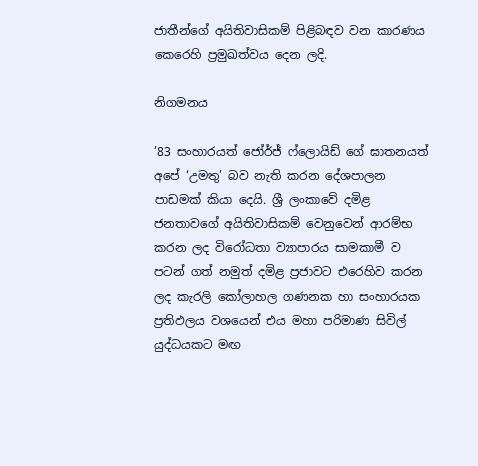ජාතීන්ගේ අයිතිවාසිකම් පිළිබඳව වන කාරණය කෙරෙහි ප්‍රමුඛත්වය දෙන ලදි.

නිගමනය

’83 සංහාරයත් ජෝර්ජ් ෆ්ලොයිඩ් ගේ ඝාතනයත් අපේ ‘උමතු’ බව නැති කරන දේශපාලන පාඩමක් කියා දෙයි. ශ්‍රී ලංකාවේ දමිළ ජනතාවගේ අයිතිවාසිකම් වෙනුවෙන් ආරම්භ කරන ලද විරෝධතා ව්‍යාපාරය සාමකාමී ව පටන් ගත් නමුත් දමිළ ප්‍රජාවට එරෙහිව කරන ලද කැරලි කෝලාහල ගණනක හා සංහාරයක ප්‍රතිඵලය වශයෙන් එය මහා පරිමාණ සිවිල් යුද්ධයකට මඟ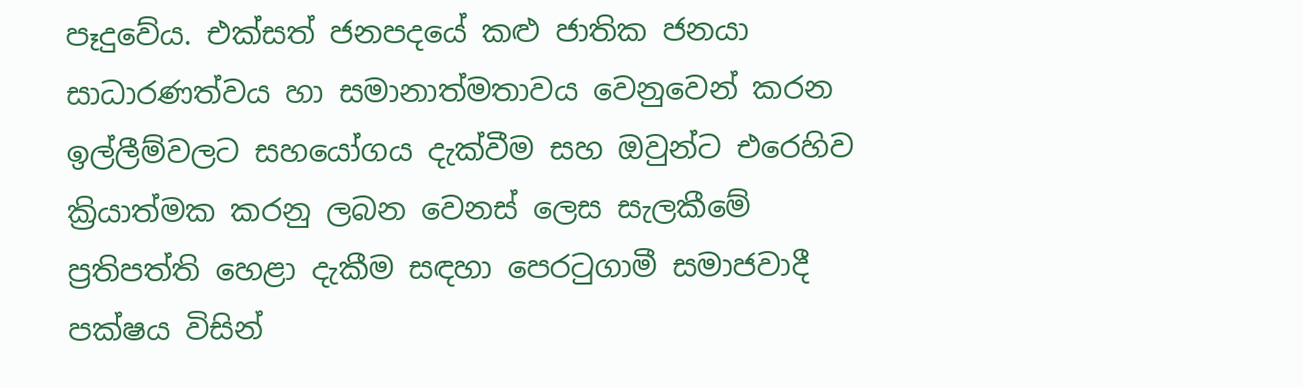පෑදුවේය. එක්සත් ජනපදයේ කළු ජාතික ජනයා සාධාරණත්වය හා සමානාත්මතාවය වෙනුවෙන් කරන ඉල්ලීම්වලට සහයෝගය දැක්වීම සහ ඔවුන්ට එරෙහිව ක්‍රියාත්මක කරනු ලබන වෙනස් ලෙස සැලකීමේ ප්‍රතිපත්ති හෙළා දැකීම සඳහා පෙරටුගාමී සමාජවාදී පක්ෂය විසින්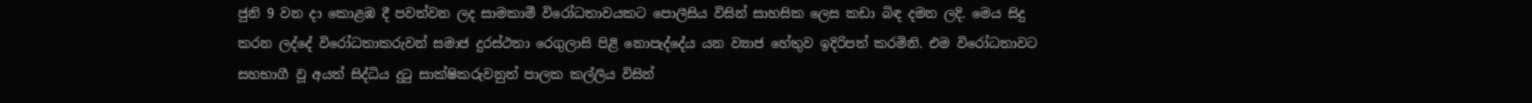ජුනි 9 වන දා කොළඹ දී පවත්වන ලද සාමකාමී විරෝධතාවයකට පොලීසිය විසින් සාහසික ලෙස කඩා බිඳ දමන ලදි. මෙය සිදු කරන ලද්දේ විරෝධතාකරුවන් සමාජ දුරස්ථතා රෙගුලාසි පිළි නොපැද්දේය යන ව්‍යාජ හේතුව ඉදිරිපත් කරමිනි. එම විරෝධතාවට සහභාගී වූ අයත් සිද්ධිය දුටු සාක්ෂිකරුවනුත් පාලක කල්ලිය විසින්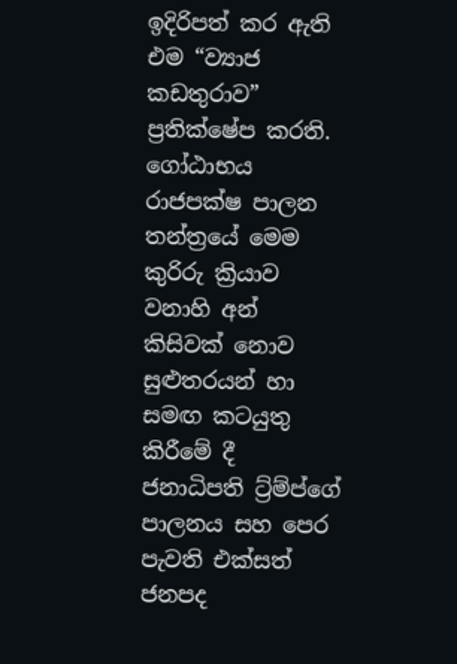ඉදිරිපත් කර ඇති එම “ව්‍යාජ කඩතුරාව” ප්‍රතික්ෂේප කරති. ගෝඨාභය රාජපක්ෂ පාලන තන්ත්‍රයේ මෙම කුරිරු ක්‍රියාව වනාහි අන් කිසිවක් නොව සුළුතරයන් හා සමඟ කටයුතු කිරීමේ දී ජනාධිපති ට්‍ර්ම්ප්ගේ පාලනය සහ පෙර පැවති එක්සත් ජනපද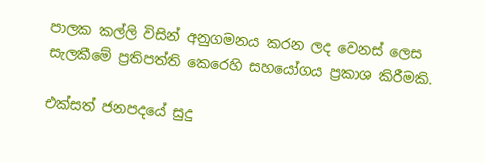පාලක කල්ලි විසින් අනුගමනය කරන ලද වෙනස් ලෙස සැලකීමේ ප්‍රතිපත්ති කෙරෙහි සහයෝගය ප්‍රකාශ කිරීමකි.

එක්සත් ජනපදයේ සුදු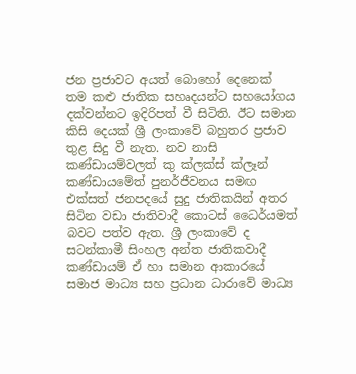ජන ප්‍රජාවට අයත් බොහෝ දෙනෙක් තම කළු ජාතික සහෘදයන්ට සහයෝගය දක්වන්නට ඉදිරිපත් වී සිටිති. ඊට සමාන කිසි දෙයක් ශ්‍රී ලංකාවේ බහුතර ප්‍රජාව තුළ සිදු වී නැත. නව නාසි කණ්ඩායම්වලත් කු ක්ලක්ස් ක්ලෑන් කණ්ඩායමේත් පුනර්ජීවනය සමඟ එක්සත් ජනපදයේ සුදු ජාතිකයින් අතර සිටින වඩා ජාතිවාදී කොටස් ධෛර්යමත් බවට පත්ව ඇත. ශ්‍රී ලංකාවේ ද සටන්කාමී සිංහල අන්ත ජාතිකවාදී කණ්ඩායම් ඒ හා සමාන ආකාරයේ සමාජ මාධ්‍ය සහ ප්‍රධාන ධාරාවේ මාධ්‍ය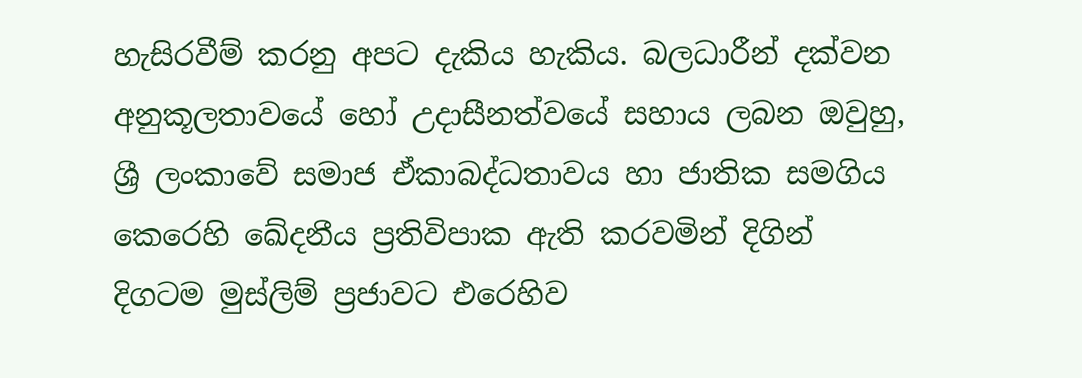හැසිරවීම් කරනු අපට දැකිය හැකිය. බලධාරීන් දක්වන අනුකූලතාවයේ හෝ උදාසීනත්වයේ සහාය ලබන ඔවුහු, ශ්‍රී ලංකාවේ සමාජ ඒකාබද්ධතාවය හා ජාතික සමගිය කෙරෙහි ඛේදනීය ප්‍රතිවිපාක ඇති කරවමින් දිගින් දිගටම මුස්ලිම් ප්‍රජාවට එරෙහිව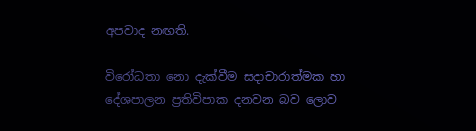අපවාද නඟති.

විරෝධතා නො දැක්වීම සදාචාරාත්මක හා දේශපාලන ප්‍රතිවිපාක දනවන බව ලොව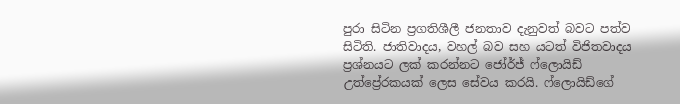පුරා සිටින ප්‍රගතිශීලී ජනතාව දැනුවත් බවට පත්ව සිටිති. ජාතිවාදය, වහල් බව සහ යටත් විජිතවාදය ප්‍රශ්නයට ලක් කරන්නට ජෝර්ජ් ෆ්ලොයිඩ් උත්ප්‍රේරකයක් ලෙස සේවය කරයි. ෆ්ලොයිඩ්ගේ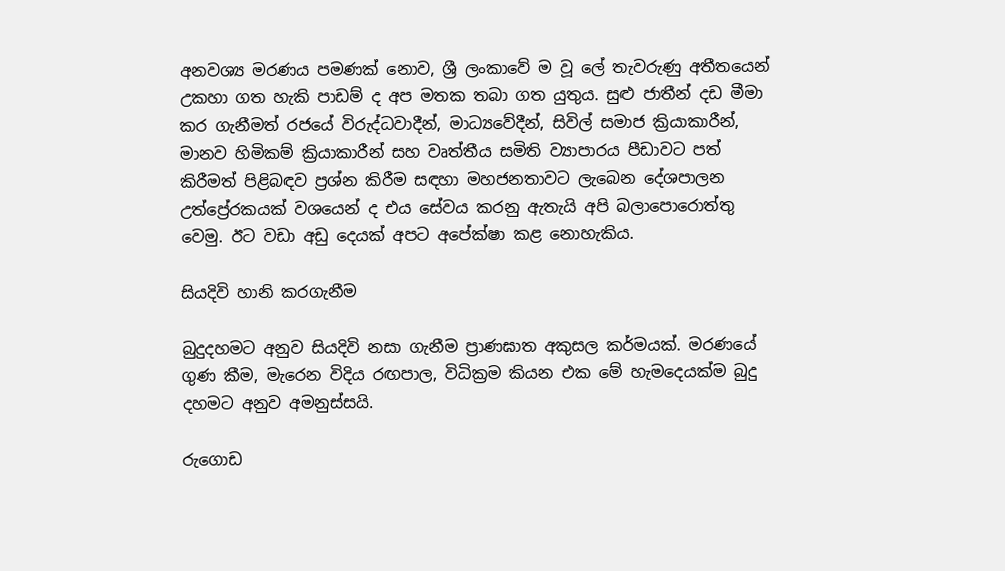අනවශ්‍ය මරණය පමණක් නොව, ශ්‍රී ලංකාවේ ම වූ ලේ තැවරුණු අතීතයෙන් උකහා ගත හැකි පාඩම් ද අප මතක තබා ගත යුතුය. සුළු ජාතීන් දඩ මීමා කර ගැනීමත් රජයේ විරුද්ධවාදීන්, මාධ්‍යවේදීන්, සිවිල් සමාජ ක්‍රියාකාරීන්, මානව හිමිකම් ක්‍රියාකාරීන් සහ වෘත්තීය සමිති ව්‍යාපාරය පීඩාවට පත් කිරීමත් පිළිබඳව ප්‍රශ්න කිරීම සඳහා මහජනතාවට ලැබෙන දේශපාලන උත්ප්‍රේරකයක් වශයෙන් ද එය සේවය කරනු ඇතැයි අපි බලාපොරොත්තු වෙමු. ඊට වඩා අඩු දෙයක් අපට අපේක්ෂා කළ නොහැකිය.

සියදිවි හානි කරගැනීම

බුදුදහමට අනුව සියදිවි නසා ගැනීම ප්‍රාණඝාත අකුසල කර්මයක්. මරණයේ ගුණ කීම, මැරෙන විදිය රඟපාල, විධික්‍රම කියන එක මේ හැමදෙයක්ම බුදු දහමට අනුව අමනුස්සයි.

රුගොඩ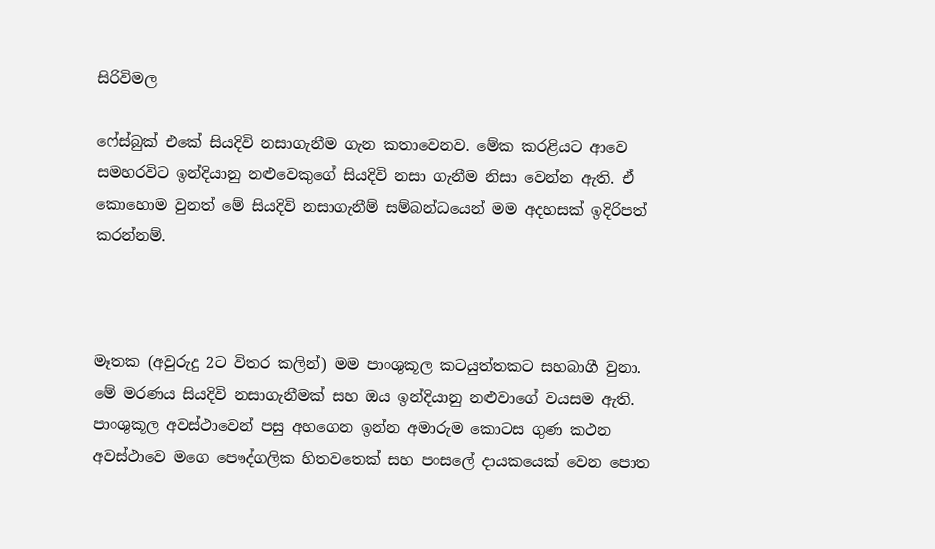සිරිවිමල

ෆේස්බුක් එකේ සියදිවි නසාගැනීම ගැන කතාවෙනව. මේක කරළියට ආවෙ සමහරවිට ඉන්දියානු නළුවෙකුගේ සියදිවි නසා ගැනීම නිසා වෙන්න ඇති. ඒ කොහොම වුනත් මේ සියදිවි නසාගැනීම් සම්බන්ධයෙන් මම අදහසක් ඉදිරිපත් කරන්නම්.



මෑතක (අවුරුදු 2ට විතර කලින්) මම පාංශුකූල කටයුත්තකට සහබාගී වුනා. මේ මරණය සියදිවි නසාගැනීමක් සහ ඔය ඉන්දියානු නළුවාගේ වයසම ඇති. පාංශුකූල අවස්ථාවෙන් පසු අහගෙන ඉන්න අමාරුම කොටස ගුණ කථන අවස්ථාවෙ මගෙ පෞද්ගලික හිතවතෙක් සහ පංසලේ දායකයෙක් වෙන පොත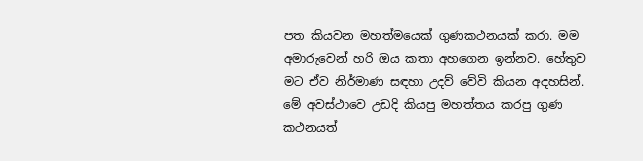පත කියවන මහත්මයෙක් ගුණකථනයක් කරා. මම අමාරුවෙන් හරි ඔය කතා අහගෙන ඉන්නව. හේතුව මට ඒව නිර්මාණ සඳහා උදව් වේවි කියන අදහසින්. මේ අවස්ථාවෙ උඩදි කියපු මහත්තය කරපු ගුණ කථනයත්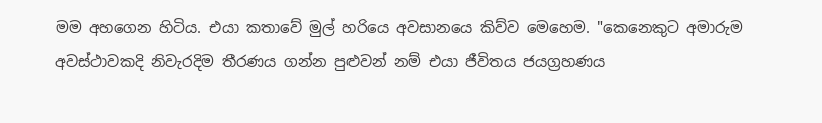මම අහගෙන හිටිය. එයා කතාවේ මුල් හරියෙ අවසානයෙ කිව්ව මෙහෙම. "කෙනෙකුට අමාරුම අවස්ථාවකදි නිවැරදිම තීරණය ගන්න පුළුවන් නම් එයා ජීවිතය ජයග්‍රහණය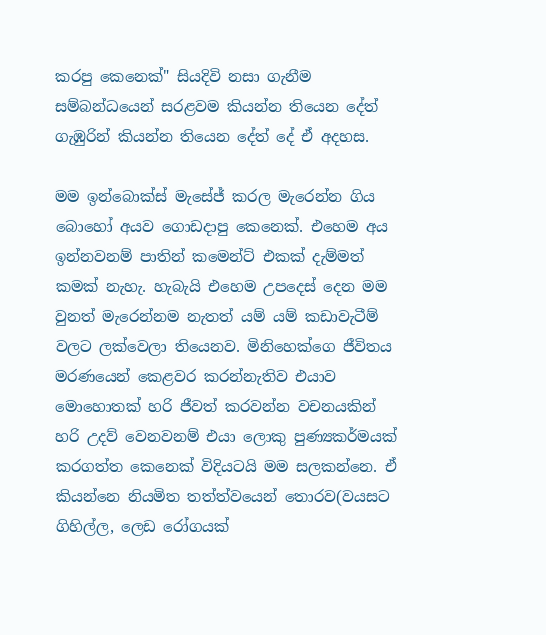කරපු කෙනෙක්" සියදිවි නසා ගැනීම සම්බන්ධයෙන් සරළවම කියන්න තියෙන දේත් ගැඹුරින් කියන්න තියෙන දේත් දේ ඒ අදහස.

මම ඉන්බොක්ස් මැසේජ් කරල මැරෙන්න ගිය බොහෝ අයව ගොඩදාපු කෙනෙක්. එහෙම අය ඉන්නවනම් පාතින් කමෙන්ට් එකක් දැම්මත් කමක් නැහැ. හැබැයි එහෙම උපදෙස් දෙන මම වුනත් මැරෙන්නම නැතත් යම් යම් කඩාවැටීම් වලට ලක්වෙලා තියෙනව. මිනිහෙක්ගෙ ජීවිතය මරණයෙන් කෙළවර කරන්නැතිව එයාව මොහොතක් හරි ජීවත් කරවන්න වචනයකින් හරි උදව් වෙනවනම් එයා ලොකු පුණ්‍යකර්මයක් කරගත්ත කෙනෙක් විදියටයි මම සලකන්නෙ. ඒ කියන්නෙ නියමිත තත්ත්වයෙන් තොරව(වයසට ගිහිල්ල, ලෙඩ රෝගයක්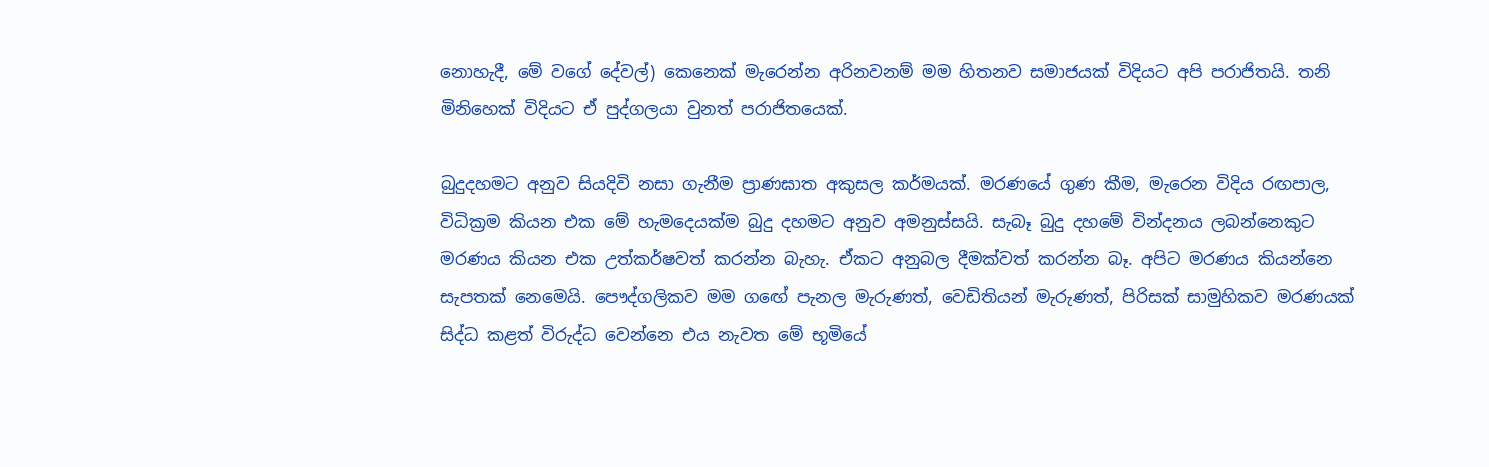නොහැදී, මේ වගේ දේවල්) කෙනෙක් මැරෙන්න අරිනවනම් මම හිතනව සමාජයක් විදියට අපි පරාජිතයි. තනි මිනිහෙක් විදියට ඒ පුද්ගලයා වුනත් පරාජිතයෙක්.

බුදුදහමට අනුව සියදිවි නසා ගැනීම ප්‍රාණඝාත අකුසල කර්මයක්. මරණයේ ගුණ කීම, මැරෙන විදිය රඟපාල, විධික්‍රම කියන එක මේ හැමදෙයක්ම බුදු දහමට අනුව අමනුස්සයි. සැබෑ බුදු දහමේ වින්දනය ලබන්නෙකුට මරණය කියන එක උත්කර්ෂවත් කරන්න බැහැ. ඒකට අනුබල දීමක්වත් කරන්න බෑ. අපිට මරණය කියන්නෙ සැපතක් නෙමෙයි. පෞද්ගලිකව මම ගඟේ පැනල මැරුණත්, වෙඩිතියන් මැරුණත්, පිරිසක් සාමුහිකව මරණයක් සිද්ධ කළත් විරුද්ධ වෙන්නෙ එය නැවත මේ භූමියේ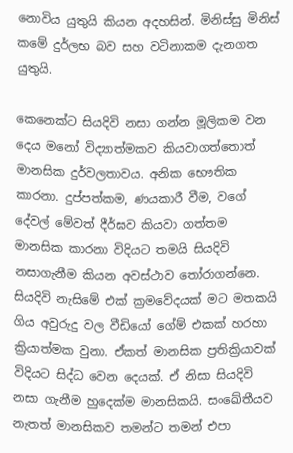නොවිය යුතුයි කියන අදහසින්. මිනිස්සු මිනිස් කමේ දුර්ලභ බව සහ වටිනාකම දැනගත යුතුයි.

කෙනෙක්ට සියදිවි නසා ගන්න මූලිකම වන දෙය මනෝ විද්‍යාත්මකව කියවාගත්තොත් මානසික දුර්වලතාවය. අනික භෞතික කාරනා. දුප්පත්කම, ණයකාරී වීම, වගේ දේවල් මේවත් දීර්ඝව කියවා ගත්තම මානසික කාරනා විදියට තමයි සියදිවි නසාගැනීම කියන අවස්ථාව තෝරාගන්නෙ. සියදිවි නැසිමේ එක් ක්‍රමවේදයක් මට මතකයි ගිය අවුරුදු වල වීඩියෝ ගේම් එකක් හරහා ක්‍රියාත්මක වුනා. ඒකත් මානසික ප්‍රතික්‍රියාවක් විදියට සිද්ධ වෙන දෙයක්. ඒ නිසා සියදිවි නසා ගැනීම හුදෙක්ම මානසිකයි. සංඛේතීයව නැතත් මානසිකව තමන්ට තමන් එපා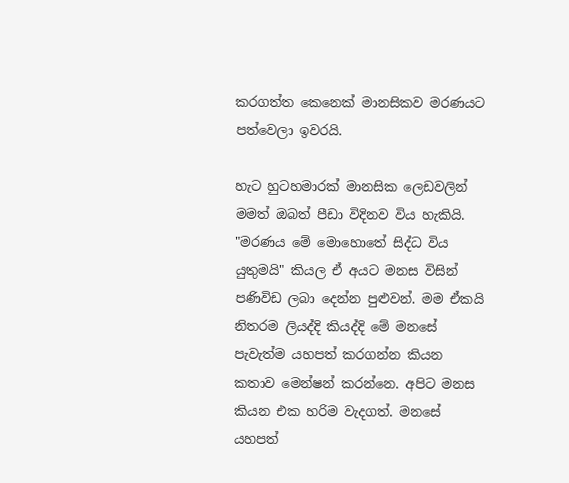කරගත්ත කෙනෙක් මානසිකව මරණයට පත්වෙලා ඉවරයි.

හැට හුටහමාරක් මානසික ලෙඩවලින් මමත් ඔබත් පීඩා විදිනව විය හැකියි. "මරණය මේ මොහොතේ සිද්ධ විය යුතුමයි" කියල ඒ අයට මනස විසින් පණිවිඩ ලබා දෙන්න පුළුවන්. මම ඒකයි නිතරම ලියද්දි කියද්දි මේ මනසේ පැවැත්ම යහපත් කරගන්න කියන කතාව මෙන්ෂන් කරන්නෙ. අපිට මනස කියන එක හරිම වැදගත්. මනසේ යහපත්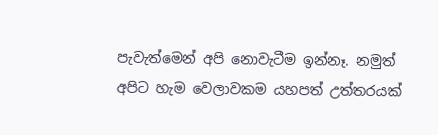පැවැත්මෙන් අපි නොවැටීම ඉන්නෑ. නමුත් අපිට හැම වෙලාවකම යහපත් උත්තරයක්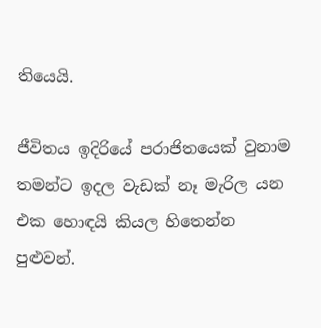තියෙයි.

ජීවිතය ඉදිරියේ පරාජිතයෙක් වුනාම තමන්ට ඉදල වැඩක් නෑ මැරිල යන එක හොඳයි කියල හිතෙන්න පුළුවන්.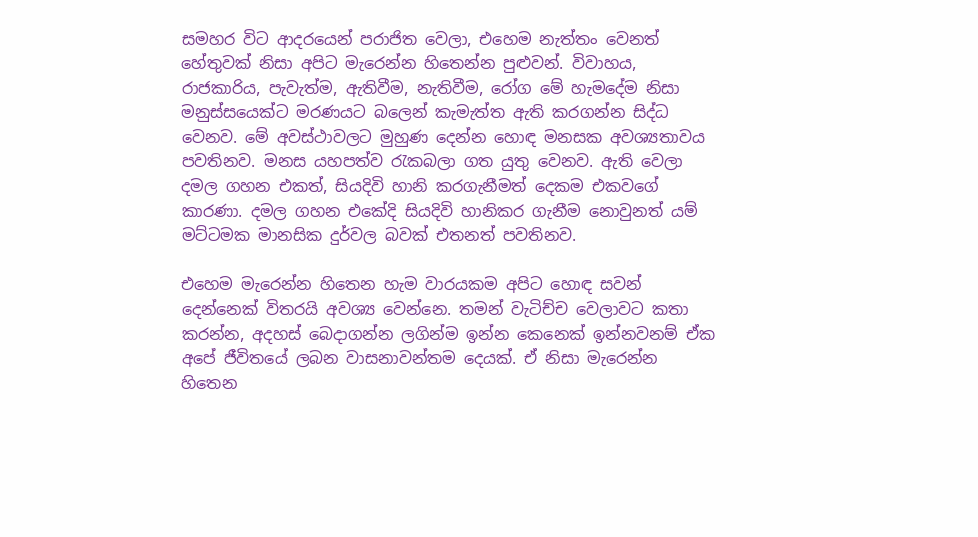සමහර විට ආදරයෙන් පරාජිත වෙලා, එහෙම නැත්තං වෙනත් හේතුවක් නිසා අපිට මැරෙන්න හිතෙන්න පුළුවන්. විවාහය, රාජකාරිය, පැවැත්ම, ඇතිවීම, නැතිවීම, රෝග මේ හැමදේම නිසා මනුස්සයෙක්ට මරණයට බලෙන් කැමැත්ත ඇති කරගන්න සිද්ධ වෙනව. මේ අවස්ථාවලට මුහුණ දෙන්න හොඳ මනසක අවශ්‍යතාවය පවතිනව. මනස යහපත්ව රැකබලා ගත යුතු වෙනව. ඇති වෙලා දමල ගහන එකත්, සියදිවි හානි කරගැනීමත් දෙකම එකවගේ කාරණා. දමල ගහන එකේදි සියදිවි හානිකර ගැනීම නොවුනත් යම් මට්ටමක මානසික දුර්වල බවක් එතනත් පවතිනව.

එහෙම මැරෙන්න හිතෙන හැම වාරයකම අපිට හොඳ සවන් දෙන්නෙක් විතරයි අවශ්‍ය වෙන්නෙ. තමන් වැටිච්ච වෙලාවට කතා කරන්න, අදහස් බෙදාගන්න ලගින්ම ඉන්න කෙනෙක් ඉන්නවනම් ඒක අපේ ජීවිතයේ ලබන වාසනාවන්තම දෙයක්. ඒ නිසා මැරෙන්න හිතෙන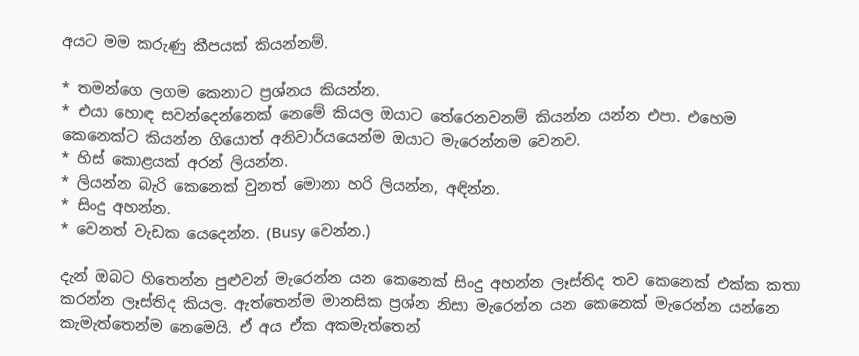අයට මම කරුණු කීපයක් කියන්නම්.

* තමන්ගෙ ලගම කෙනාට ප්‍රශ්නය කියන්න.
* එයා හොඳ සවන්දෙන්නෙක් නෙමේ කියල ඔයාට තේරෙනවනම් කියන්න යන්න එපා. එහෙම කෙනෙක්ට කියන්න ගියොත් අනිවාර්යයෙන්ම ඔයාට මැරෙන්නම වෙනව.
* හිස් කොළයක් අරන් ලියන්න.
* ලියන්න බැරි කෙනෙක් වුනත් මොනා හරි ලියන්න, අඳින්න.
* සිංදු අහන්න.
* වෙනත් වැඩක යෙදෙන්න. (Busy වෙන්න.)

දැන් ඔබට හිතෙන්න පුළුවන් මැරෙන්න යන කෙනෙක් සිංදු අහන්න ලෑස්තිද තව කෙනෙක් එක්ක කතා කරන්න ලෑස්තිද කියල. ඇත්තෙන්ම මානසික ප්‍රශ්න නිසා මැරෙන්න යන කෙනෙක් මැරෙන්න යන්නෙ කැමැත්තෙන්ම නෙමෙයි. ඒ අය ඒක අකමැත්තෙන්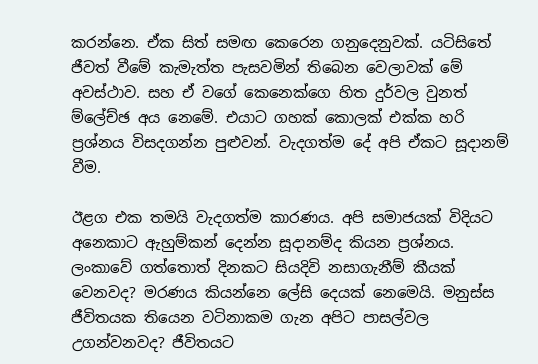කරන්නෙ. ඒක සිත් සමඟ කෙරෙන ගනුදෙනුවක්. යටිසිතේ ජීවත් වීමේ කැමැත්ත පැසවමින් තිබෙන වෙලාවක් මේ අවස්ථාව. සහ ඒ වගේ කෙනෙක්ගෙ හිත දුර්වල වුනත් ම්ලේච්ඡ අය නෙමේ. එයාට ගහක් කොලක් එක්ක හරි ප්‍රශ්නය විසදගන්න පුළුවන්. වැදගත්ම දේ අපි ඒකට සූදානම් වීම.

ඊළග එක තමයි වැදගත්ම කාරණය. අපි සමාජයක් විදියට අනෙකාට ඇහුම්කන් දෙන්න සූදානම්ද කියන ප්‍රශ්නය. ලංකාවේ ගත්තොත් දිනකට සියදිවි නසාගැනීම් කීයක් වෙනවද? මරණය කියන්නෙ ලේසි දෙයක් නෙමෙයි. මනුස්ස ජීවිතයක තියෙන වටිනාකම ගැන අපිට පාසල්වල උගන්වනවද? ජීවිතයට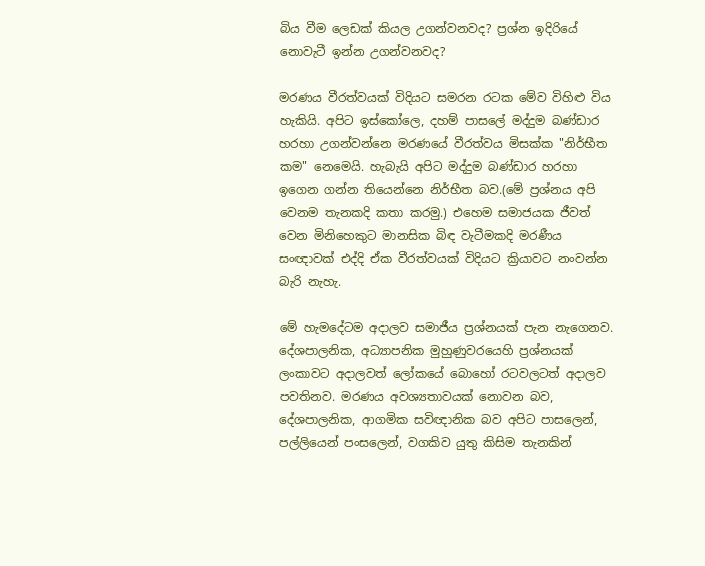බිය වීම ලෙඩක් කියල උගන්වනවද? ප්‍රශ්න ඉදිරියේ නොවැටී ඉන්න උගන්වනවද?

මරණය වීරත්වයක් විදියට සමරන රටක මේව විහිළු විය හැකියි. අපිට ඉස්කෝලෙ, දහම් පාසලේ මද්දුම බණ්ඩාර හරහා උගන්වන්නෙ මරණයේ වීරත්වය මිසක්ක "නිර්භීත කම" නෙමෙයි. හැබැයි අපිට මද්දුම බණ්ඩාර හරහා ඉගෙන ගන්න තියෙන්නෙ නිර්භීත බව.(මේ ප්‍රශ්නය අපි වෙනම තැනකදි කතා කරමු.) එහෙම සමාජයක ජීවත් වෙන මිනිහෙකුට මානසික බිඳ වැටීමකදි මරණීය සංඥාවක් එද්දි ඒක වීරත්වයක් විදියට ක්‍රියාවට නංවන්න බැරි නැහැ.

මේ හැමදේටම අදාලව සමාජීය ප්‍රශ්නයක් පැන නැගෙනව. දේශපාලනික, අධ්‍යාපනික මුහුණුවරයෙහි ප්‍රශ්නයක් ලංකාවට අදාලවත් ලෝකයේ බොහෝ රටවලටත් අදාලව පවතිනව. මරණය අවශ්‍යතාවයක් නොවන බව, දේශපාලනික, ආගමික සවිඥානික බව අපිට පාසලෙන්, පල්ලියෙන් පංසලෙන්, වගකිව යුතු කිසිම තැනකින්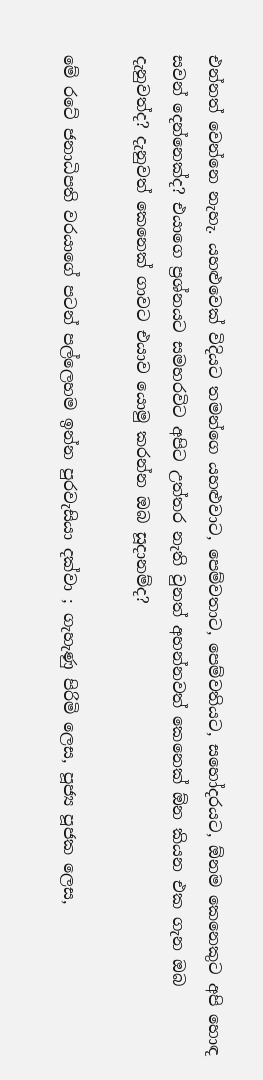එන්නත් වෙන්නෙ නැහැ. යහළුවෙක් විදියට තමන්ගෙ යහළුවාට, පෙම්වතාට, පෙම්වතියට, සහෝදරයට, ඕනම කෙනෙකුට අපි හොඳ සවන් දෙන්නෙක්ද? එයාගෙ ප්‍රශ්නයට සමහරවිට අපිට උත්තර නැති වුනත් අහන්නවත් කෙනෙක් ඕන කියන එක ගැන ඔබ දැනුවත්ද? දැනුවත් කෙනෙක් ගාවට එයාව යොමු කරන්න ඔබ සූදානම්ද?

මේ රටේ ජනාධිපති වරයාගේ පටන් පල්ලෙහම ඉන්න පුරවැසියා දක්වා ; ගැහැණු පිරිමි ලෙස, පූජ්‍ය පූජක ලෙස,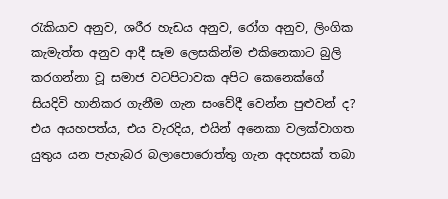රැකියාව අනුව, ශරීර හැඩය අනුව, රෝග අනුව, ලිංගික කැමැත්ත අනුව ආදී සෑම ලෙසකින්ම එකිනෙකාට බුලි කරගන්නා වූ සමාජ වටපිටාවක අපිට කෙනෙක්ගේ සියදිවි හානිකර ගැනීම ගැන සංවේදී වෙන්න පුළුවන් ද? එය අයහපත්ය, එය වැරදිය, එයින් අනෙකා වලක්වාගත යුතුය යන පැහැබර බලාපොරොත්තු ගැන අදහසක් තබා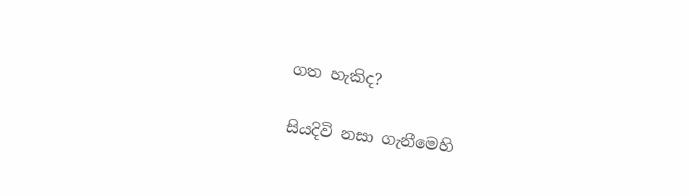ගත හැකිද?

සියදිවි නසා ගැනීමෙහි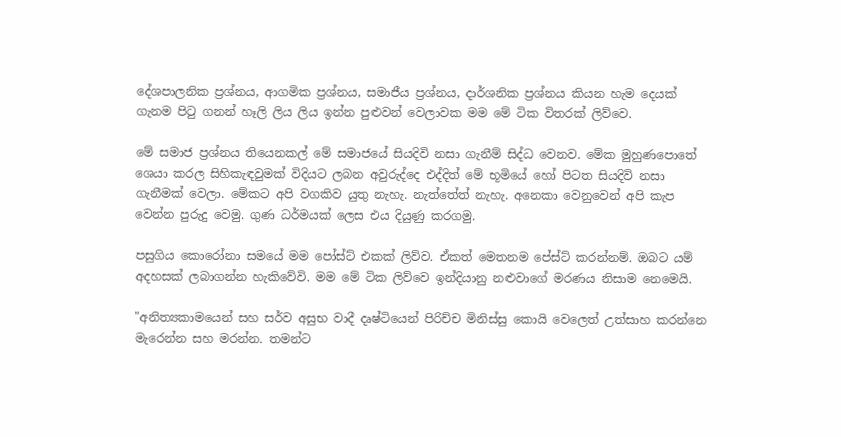දේශපාලනික ප්‍රශ්නය, ආගමික ප්‍රශ්නය, සමාජීය ප්‍රශ්නය, දාර්ශනික ප්‍රශ්නය කියන හැම දෙයක් ගැනම පිටු ගනන් හෑලි ලිය ලිය ඉන්න පුළුවන් වෙලාවක මම මේ ටික විතරක් ලිව්වෙ.

මේ සමාජ ප්‍රශ්නය තියෙනකල් මේ සමාජයේ සියදිවි නසා ගැනීම් සිද්ධ වෙනව. මේක මුහුණපොතේ ශෙයා කරල සිහිකැඳවුමක් විදියට ලබන අවුරුද්දෙ එද්දිත් මේ භූමියේ හෝ පිටත සියදිවි නසා ගැනීමක් වෙලා. මේකට අපි වගකිව යුතු නැහැ. නැත්තේත් නැහැ. අනෙකා වෙනුවෙන් අපි කැප වෙන්න පුරුදු වෙමු. ගුණ ධර්මයක් ලෙස එය දියුණු කරගමු.

පසුගිය කොරෝනා සමයේ මම පෝස්ට් එකක් ලිව්ව. ඒකත් මෙතනම පේස්ට් කරන්නම්. ඔබට යම් අදහසක් ලබාගන්න හැකිවේවි. මම මේ ටික ලිව්වෙ ඉන්දියානු නළුවාගේ මරණය නිසාම නෙමෙයි.

"අනිත්‍යකාමයෙන් සහ සර්ව අසුභ වාදී දෘෂ්ටියෙන් පිරිච්ච මිනිස්සු කොයි වෙලෙත් උත්සාහ කරන්නෙ මැරෙන්න සහ මරන්න. තමන්ට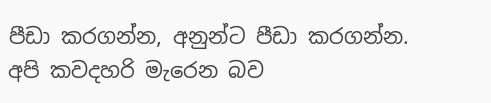පීඩා කරගන්න, අනුන්ට පීඩා කරගන්න. අපි කවදහරි මැරෙන බව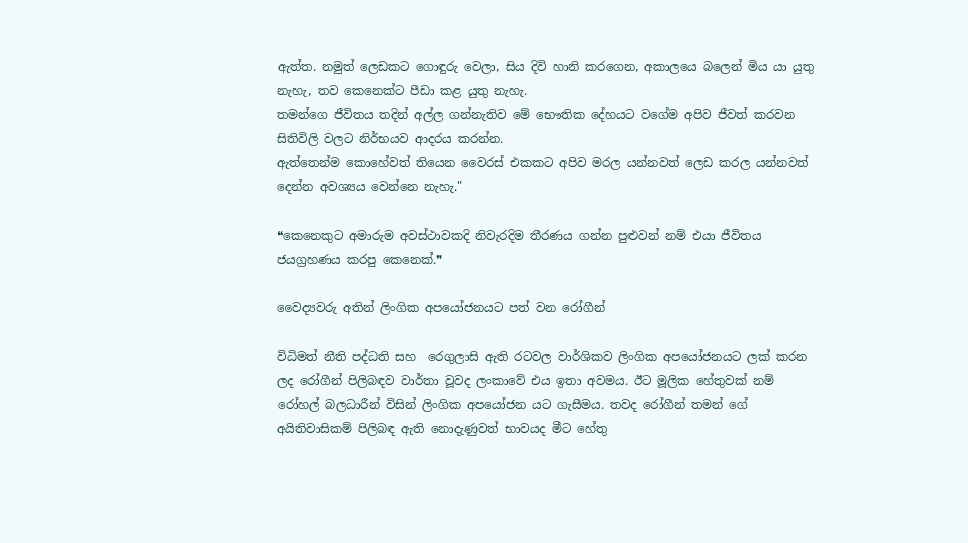ඇත්ත. නමුත් ලෙඩකට ගොඳුරු වෙලා, සිය දිවි හානි කරගෙන, අකාලයෙ බලෙන් මිය යා යුතු නැහැ, තව කෙනෙක්ට පීඩා කළ යුතු නැහැ.
තමන්ගෙ ජීවිතය තදින් අල්ල ගන්නැතිව මේ භෞතික දේහයට වගේම අපිව ජීවත් කරවන සිතිවිලි වලට නිර්භයව ආදරය කරන්න.
ඇත්තෙන්ම කොහේවත් තියෙන වෛරස් එකකට අපිව මරල යන්නවත් ලෙඩ කරල යන්නවත් දෙන්න අවශ්‍යය වෙන්නෙ නැහැ."

❝කෙනෙකුට අමාරුම අවස්ථාවකදි නිවැරදිම තීරණය ගන්න පුළුවන් නම් එයා ජීවිතය ජයග්‍රහණය කරපු කෙනෙක්.❞

වෛද්‍යවරු අතින් ලිංගික අපයෝජනයට පත් වන රෝගීන්

විධිමත් නීති පද්ධති සහ  රෙගුලාසි ඇති රටවල වාර්ශිකව ලිංගික අපයෝජනයට ලක් කරන ලද රෝගීන් පිලිබඳව වාර්තා වූවද ලංකාවේ එය ඉතා අවමය. ඊට මූලික හේතුවක් නම් රෝහල් බලධාරීන් විසින් ලිංගික අපයෝජන යට ගැසීමය. තවද රෝගීන් තමන් ගේ අයිතිවාසිකම් පිලිබඳ ඇති නොදැණුවත් භාවයද මීට හේතු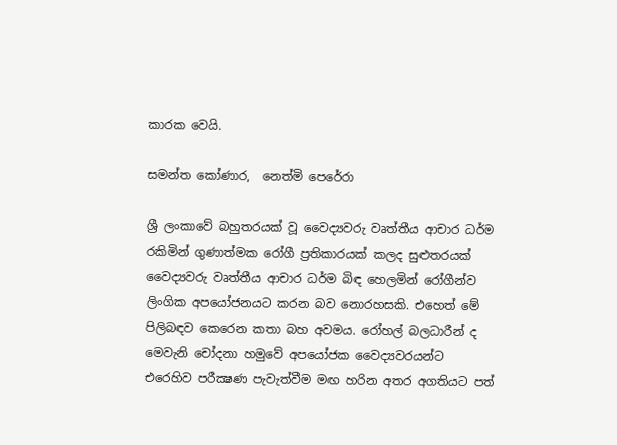කාරක වෙයි.

සමන්ත කෝණාර,  නෙත්මි පෙරේරා

ශ්‍රී ලංකාවේ බහුතරයක් වූ වෛද්‍යවරු වෘත්තීය ආචාර ධර්ම රකිමින් ගුණාත්මක රෝගී ප්‍රතිකාරයක් කලද සුළුතරයක්  වෛද්‍යවරු වෘත්තීය ආචාර ධර්ම බිඳ හෙලමින් රෝගීන්ව ලිංගික අපයෝජනයට කරන බව නොරහසකි. එහෙත් මේ පිලිබඳව කෙරෙන කතා බහ අවමය. රෝහල් බලධාරීන් ද මෙවැනි චෝදනා හමුවේ අපයෝජක වෛද්‍යවරයන්ට එරෙහිව පරීක්‍ෂණ පැවැත්වීම මඟ හරින අතර අගතියට පත්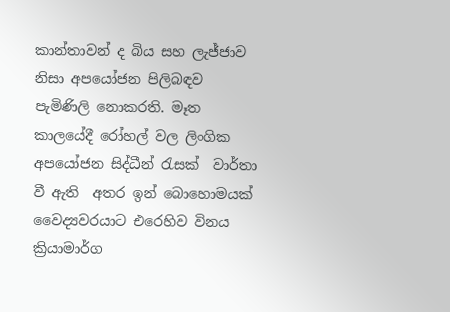කාන්තාවන් ද බිය සහ ලැජ්ජාව නිසා අපයෝජන පිලිබඳව පැමිණිලි නොකරති. මෑත කාලයේදී රෝහල් වල ලිංගික අපයෝජන සිද්ධීන් රැසක්  වාර්තා වී ඇති  අතර ඉන් බොහොමයක් වෛද්‍යවරයාට එරෙහිව විනය ක්‍රියාමාර්ග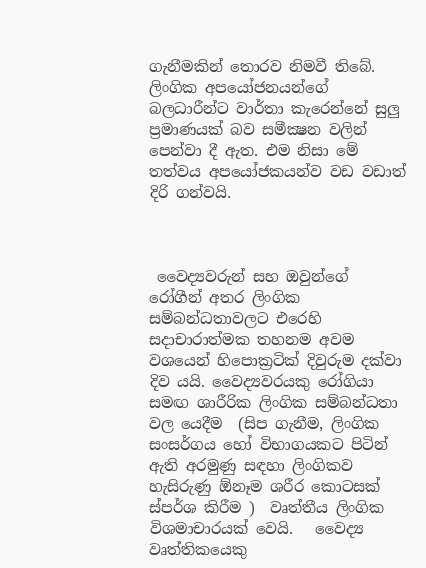ගැනීමකින් තොරව නිමවී තිබේ. ලිංගික අපයෝජනයන්ගේ බලධාරීන්ට වාර්තා කැරෙන්නේ සුලු ප්‍රමාණයක් බව සමීක්‍ෂන වලින් පෙන්වා දී ඇත. එම නිසා මේ තත්වය අපයෝජකයන්ව වඩ වඩාත් දිරි ගන්වයි.



 වෛද්‍යවරුන් සහ ඔවුන්ගේ රෝගීන් අතර ලිංගික සම්බන්ධතාවලට එරෙහි සදාචාරාත්මක තහනම අවම වශයෙන් හිපොක්‍රටික් දිවුරුම දක්වා දිව යයි. වෛද්‍යවරයකු රෝගියා සමඟ ශාරීරික ලිංගික සම්බන්ධතා වල යෙදීම  (සිප ගැනීම, ලිංගික සංසර්ගය හෝ විභාගයකට පිටින් ඇති අරමුණු සඳහා ලිංගිකව හැසිරුණු ඕනෑම ශරීර කොටසක් ස්පර්ශ කිරීම )  වෘත්තීය ලිංගික විශමාචාරයක් වෙයි.   වෛද්‍ය වෘත්තිකයෙකු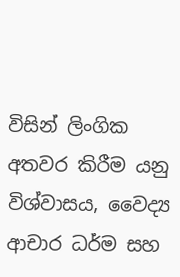විසින් ලිංගික අතවර කිරීම යනු විශ්වාසය, වෛද්‍ය ආචාර ධර්ම සහ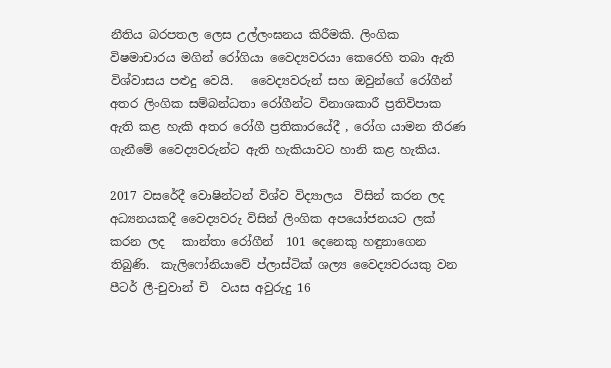නීතිය බරපතල ලෙස උල්ලංඝනය කිරීමකි. ලිංගික විෂමාචාරය මගින් රෝගියා වෛද්‍යවරයා කෙරෙහි තබා ඇති විශ්වාසය පළුදු වෙයි.   වෛද්‍යවරුන් සහ ඔවුන්ගේ රෝගීන් අතර ලිංගික සම්බන්ධතා රෝගීන්ට විනාශකාරී ප්‍රතිවිපාක ඇති කළ හැකි අතර රෝගී ප්‍රතිකාරයේදී , රෝග යාමන තීරණ ගැනීමේ වෛද්‍යවරුන්ට ඇති හැකියාවට හානි කළ හැකිය.

2017 වසරේදී වොෂින්ටන් විශ්ව විද්‍යාලය  විසින් කරන ලද අධ්‍යනයකදී වෛද්‍යවරු විසින් ලිංගික අපයෝජනයට ලක් කරන ලද   කාන්තා රෝගීන්  101 දෙනෙකු හඳුනාගෙන තිබුණි.  කැලිෆෝනියාවේ ප්ලාස්ටික් ශල්‍ය වෛද්‍යවරයකු වන පීටර් ලී-චුවාන් චි  වයස අවුරුදු 16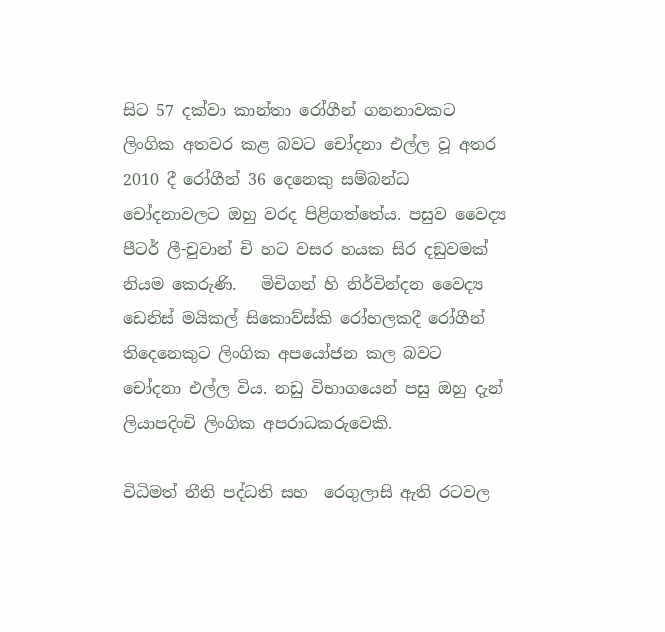සිට 57 දක්වා කාන්තා රෝගීන් ගනනාවකට ලිංගික අතවර කළ බවට චෝදනා එල්ල වූ අතර   2010 දී රෝගීන් 36 දෙනෙකු සම්බන්ධ චෝදනාවලට ඔහු වරද පිළිගත්තේය. පසුව වෛද්‍ය පීටර් ලී-චුවාන් චි හට වසර හයක සිර දඞුවමක් නියම කෙරුණි.   මිචිගන් හි නිර්වින්දන වෛද්‍ය ඩෙනිස් මයිකල් සිකොව්ස්කි රෝහලකදී රෝගීන් තිදෙනෙකුට ලිංගික අපයෝජන කල බවට  චෝදනා එල්ල විය. නඩු විභාගයෙන් පසු ඔහු දැන් ලියාපදිංචි ලිංගික අපරාධකරුවෙකි.

විධිමත් නීති පද්ධති සහ  රෙගුලාසි ඇති රටවල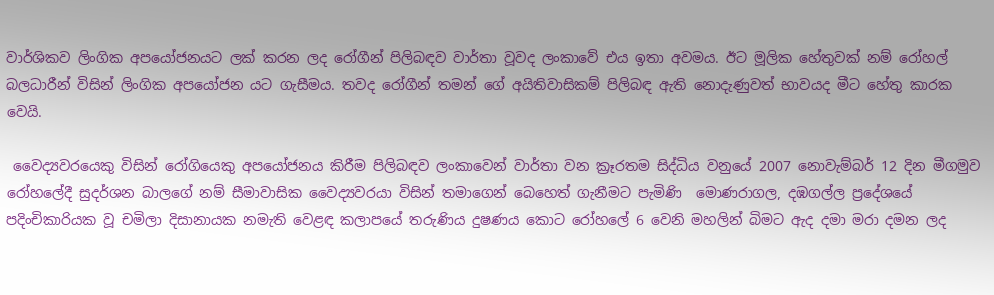වාර්ශිකව ලිංගික අපයෝජනයට ලක් කරන ලද රෝගීන් පිලිබඳව වාර්තා වූවද ලංකාවේ එය ඉතා අවමය. ඊට මූලික හේතුවක් නම් රෝහල් බලධාරීන් විසින් ලිංගික අපයෝජන යට ගැසීමය. තවද රෝගීන් තමන් ගේ අයිතිවාසිකම් පිලිබඳ ඇති නොදැණුවත් භාවයද මීට හේතු කාරක වෙයි.

 වෛද්‍යවරයෙකු විසින් රෝගියෙකු අපයෝජනය කිරීම පිලිබඳව ලංකාවෙන් වාර්තා වන ක්‍රෑරතම සිද්ධිය වනුයේ 2007 නොවැම්බර් 12 දින මීගමුව රෝහලේදී සුදර්ශන බාලගේ නම් සීමාවාසික වෛද්‍යවරයා විසින් තමාගෙන් බෙහෙත් ගැනීමට පැමිණි  මොණරාගල, දඹගල්ල ප්‍රදේශයේ පදිංචිකාරියක වූ චමිලා දිසානායක නමැති වෙළඳ කලාපයේ තරුණිය දුෂණය කොට රෝහලේ 6 වෙනි මහලින් බිමට ඇද දමා මරා දමන ලද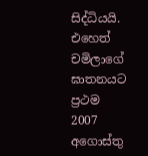සිද්ධියයි. එහෙත් චමිලාගේ ඝාතනයට ප්‍රථම   2007 අගොස්තු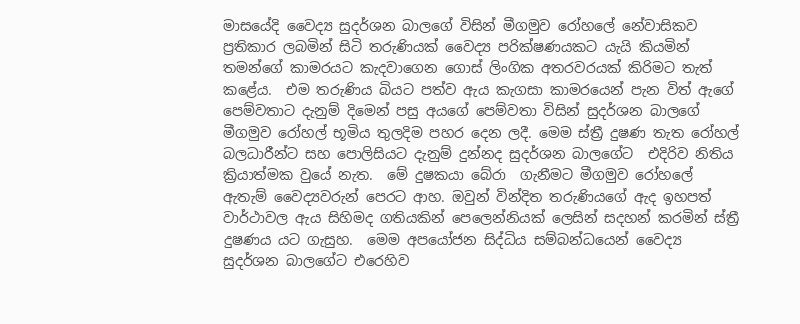මාසයේදි වෛද්‍ය සුදර්ශන බාලගේ විසින් මීගමුව රෝහලේ නේවාසිකව ප්‍රතිකාර ලබමින් සිටි තරුණියක් වෛද්‍ය පරික්ෂණයකට යැයි කියමින් තමන්ගේ කාමරයට කැදවාගෙන ගොස් ලිංගික අතරවරයක් කිරිමට තැත් කළේය.  එම තරුණිය බියට පත්ව ඇය කැගසා කාමරයෙන් පැන විත් ඇගේ පෙම්වතාට දැනුම් දිමෙන් පසු අයගේ පෙම්වතා විසින් සුදර්ශන බාලගේ මීගමුව රෝහල් භූමිය තුලදිම පහර දෙන ලදී. මෙම ස්ත්‍රී දුෂණ තැත රෝහල් බලධාරීන්ට සහ පොලිසියට දැනුම් දුන්නද සුදර්ශන බාලගේට  එදිරිව නිතිය ක්‍රියාත්මක වුයේ නැත.  මේ දුෂකයා බේරා  ගැනීමට මීගමුව රෝහලේ ඇතැම් වෛද්‍යවරුන් පෙරට ආහ. ඔවුන් වින්දිත තරුණියගේ ඇද ඉහපත් වාර්ථාවල ඇය සිහිමද ගතියකින් පෙලෙන්නියක් ලෙසින් සදහන් කරමින් ස්ත්‍රී දුෂණය යට ගැසුහ.  මෙම අපයෝජන සිද්ධිය සම්බන්ධයෙන් වෛද්‍ය සුදර්ශන බාලගේට එරෙහිව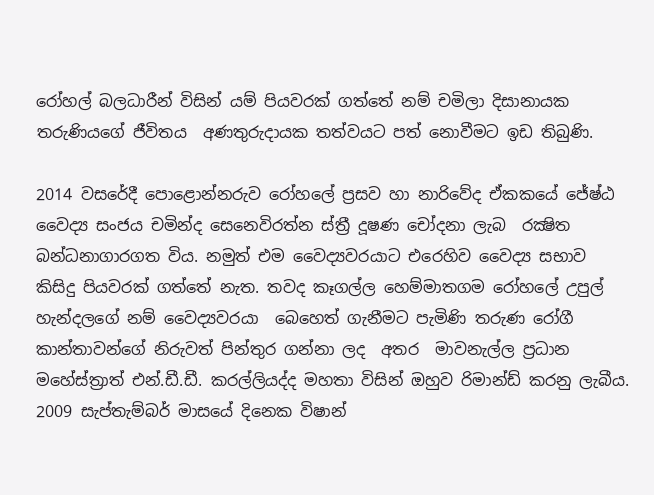රෝහල් බලධාරීන් විසින් යම් පියවරක් ගත්තේ නම් චමිලා දිසානායක තරුණියගේ ජීවිතය  අණතුරුදායක තත්වයට පත් නොවීමට ඉඩ තිබුණි.

2014 වසරේදී පොළොන්නරුව රෝහලේ ප්‍රසව හා නාරිවේද ඒකකයේ ජේෂ්ඨ වෛද්‍ය සංජය චමින්ද සෙනෙවිරත්න ස්ත්‍රී දූෂණ චෝදනා ලැබ  රක්‍ෂිත බන්ධනාගාරගත විය. නමුත් එම වෛද්‍යවරයාට එරෙහිව වෛද්‍ය සභාව කිසිදු පියවරක් ගත්තේ නැත. තවද කෑගල්ල හෙම්මාතගම රෝහලේ උපුල් හැන්දලගේ නම් වෛද්‍යවරයා  බෙහෙත් ගැනීමට පැමිණි තරුණ රෝගී කාන්තාවන්ගේ නිරුවත් පින්තුර ගන්නා ලද  අතර  මාවනැල්ල ප්‍රධාන මහේස්ත්‍රාත් එන්.ඩී.ඩී. කරල්ලියද්ද මහතා විසින් ඔහුව රිමාන්ඩ් කරනු ලැබීය.   2009 සැප්තැම්බර් මාසයේ දිනෙක විෂාන්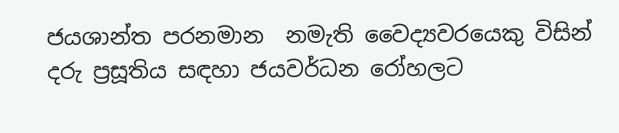ජයශාන්ත පරනමාන  නමැති වෛද්‍යවරයෙකු විසින් දරු ප්‍රසූතිය සඳහා ජයවර්ධන රෝහලට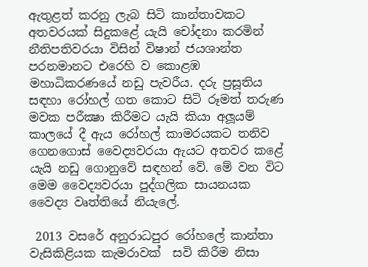ඇතුළත් කරනු ලැබ සිටි කාන්තාවකට අතවරයක් සිදුකළේ යැයි චෝදනා කරමින් නීතිපතිවරයා විසින් විෂාන් ජයශාන්ත පරනමානට එරෙහි ව කොළඹ මහාධිකරණයේ නඩු පැවරීය. දරු ප්‍රසූතිය සඳහා රෝහල් ගත කොට සිටි රූමත් තරුණ මවක පරීක්‍ෂා කිරීමට යැයි කියා අලූයම් කාලයේ දී ඇය රෝහල් කාමරයකට තනිව ගෙනගොස් වෛද්‍යවරයා ඇයට අතවර කළේ යැයි නඩු ගොනුවේ සඳහන් වේ. මේ වන විට මෙම වෛද්‍යවරයා පුද්ගලික සායනයක වෛද්‍ය වෘත්තියේ නියැලේ.

 2013 වසරේ අනුරාධපුර රෝහලේ කාන්තා වැසිකිළියක කැමරාවක්  සවි කිරීම නිසා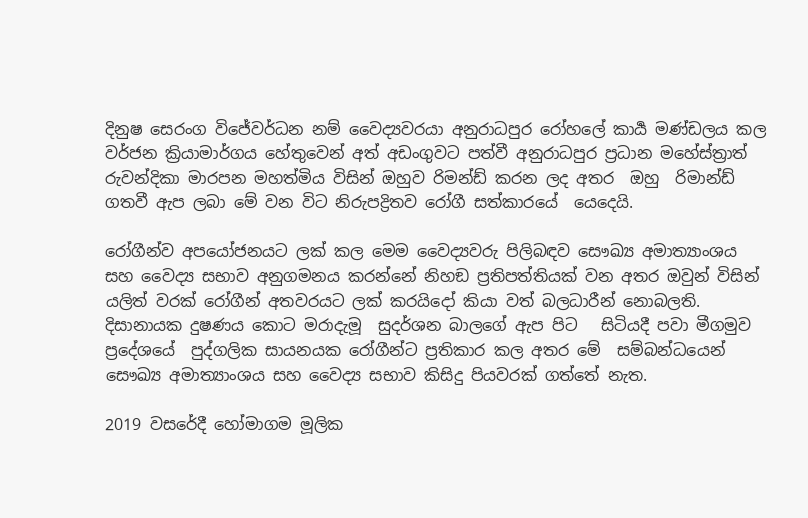දිනුෂ සෙරංග විජේවර්ධන නම් වෛද්‍යවරයා අනුරාධපුර රෝහලේ කාර්‍ය මණ්ඩලය කල වර්ජන ක්‍රියාමාර්ගය හේතුවෙන් අත් අඩංගුවට පත්වී අනුරාධපුර ප්‍රධාන මහේස්ත්‍රාත් රුවන්දිකා මාරපන මහත්මිය විසින් ඔහුව රිමන්ඩ් කරන ලද අතර  ඔහු  රිමාන්ඩ් ගතවී ඇප ලබා මේ වන විට නිරුපද්‍රිතව රෝගී සත්කාරයේ  යෙදෙයි.

රෝගීන්ව අපයෝජනයට ලක් කල මෙම වෛද්‍යවරු පිලිබඳව සෞඛ්‍ය අමාත්‍යාංශය සහ වෛද්‍ය සභාව අනුගමනය කරන්නේ නිහඞ ප්‍රතිපත්තියක් වන අතර ඔවුන් විසින් යලිත් වරක් රෝගීන් අතවරයට ලක් කරයිදෝ කියා වත් බලධාරීන් නොබලති. දිසානායක දුෂණය කොට මරාදැමූ  සුදර්ශන බාලගේ ඇප පිට   සිටියදී පවා මීගමුව ප්‍රදේශයේ  පුද්ගලික සායනයක රෝගීන්ට ප්‍රතිකාර කල අතර මේ  සම්බන්ධයෙන් සෞඛ්‍ය අමාත්‍යාංශය සහ වෛද්‍ය සභාව කිසිදු පියවරක් ගත්තේ නැත.

2019 වසරේදී හෝමාගම මූලික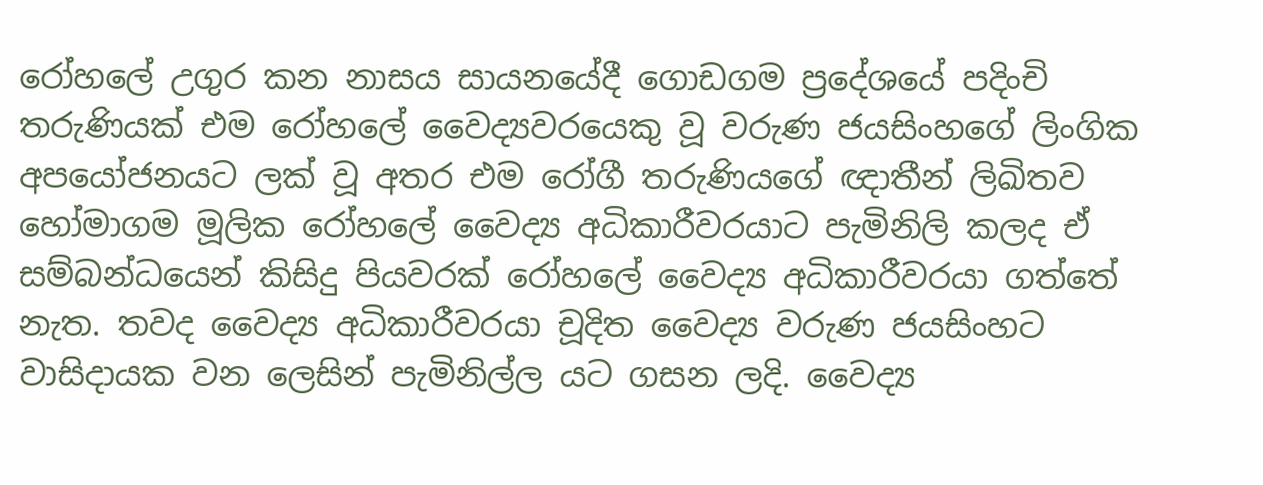රෝහලේ උගුර කන නාසය සායනයේදී ගොඩගම ප්‍රදේශයේ පදිංචි තරුණියක් එම රෝහලේ වෛද්‍යවරයෙකු වූ වරුණ ජයසිංහගේ ලිංගික අපයෝජනයට ලක් වූ අතර එම රෝගී තරුණියගේ ඥාතීන් ලිඛිතව හෝමාගම මූලික රෝහලේ වෛද්‍ය අධිකාරීවරයාට පැමිනිලි කලද ඒ සම්බන්ධයෙන් කිසිදු පියවරක් රෝහලේ වෛද්‍ය අධිකාරීවරයා ගත්තේ නැත. තවද වෛද්‍ය අධිකාරීවරයා චූදිත වෛද්‍ය වරුණ ජයසිංහට වාසිදායක වන ලෙසින් පැමිනිල්ල යට ගසන ලදි. වෛද්‍ය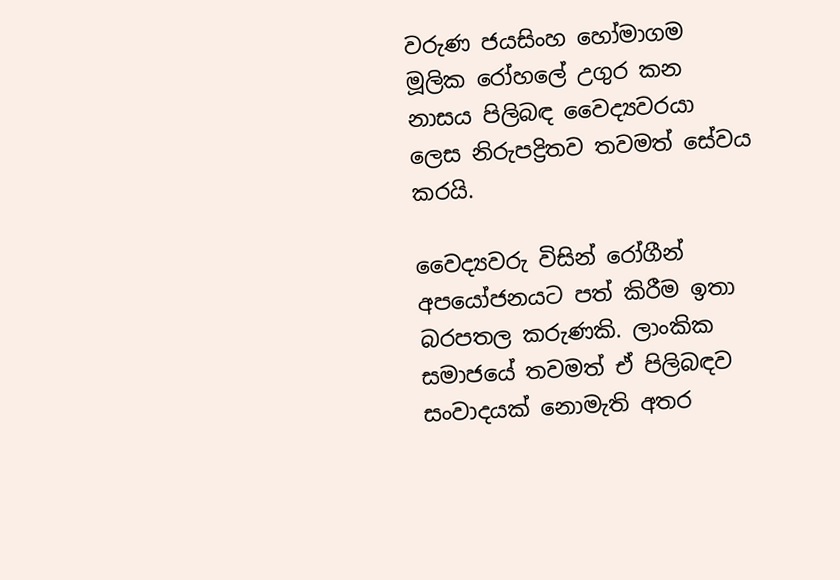වරුණ ජයසිංහ හෝමාගම මූලික රෝහලේ උගුර කන නාසය පිලිබඳ වෛද්‍යවරයා ලෙස නිරුපද්‍රිතව තවමත් සේවය කරයි.

වෛද්‍යවරු විසින් රෝගීන් අපයෝජනයට පත් කිරීම ඉතා බරපතල කරුණකි. ලාංකික සමාජයේ තවමත් ඒ පිලිබඳව සංවාදයක් නොමැති අතර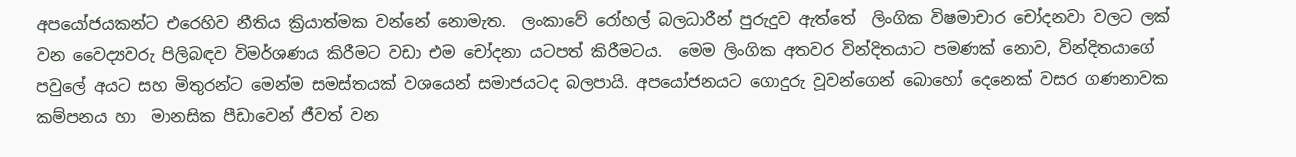අපයෝජයකන්ට එරෙහිව නීතිය ක්‍රියාත්මක වන්නේ නොමැත.  ලංකාවේ රෝහල් බලධාරීන් පුරුදුව ඇත්තේ  ලිංගික විෂමාචාර චෝදනවා වලට ලක් වන වෛද්‍යවරු පිලිබඳව විමර්ශණය කිරීමට වඩා එම චෝදනා යටපත් කිරීමටය.  මෙම ලිංගික අතවර වින්දිතයාට පමණක් නොව, වින්දිතයාගේ පවුලේ අයට සහ මිතුරන්ට මෙන්ම සමස්තයක් වශයෙන් සමාජයටද බලපායි. අපයෝජනයට ගොදුරු වූවන්ගෙන් බොහෝ දෙනෙක් වසර ගණනාවක කම්පනය හා  මානසික පීඩාවෙන් ජීවත් වන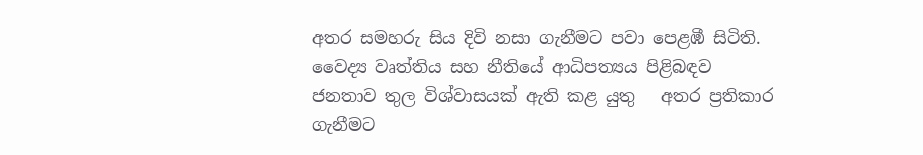අතර සමහරු සිය දිවි නසා ගැනීමට පවා පෙළඹී සිටිති.  වෛද්‍ය වෘත්තිය සහ නීතියේ ආධිපත්‍යය පිළිබඳව ජනතාව තුල විශ්වාසයක් ඇති කළ යුතු   අතර ප්‍රතිකාර ගැනීමට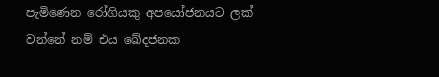පැමිණෙන රෝගියකු අපයෝජනයට ලක් වන්නේ නම් එය ඛේදජනක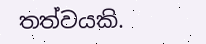තත්වයකි.